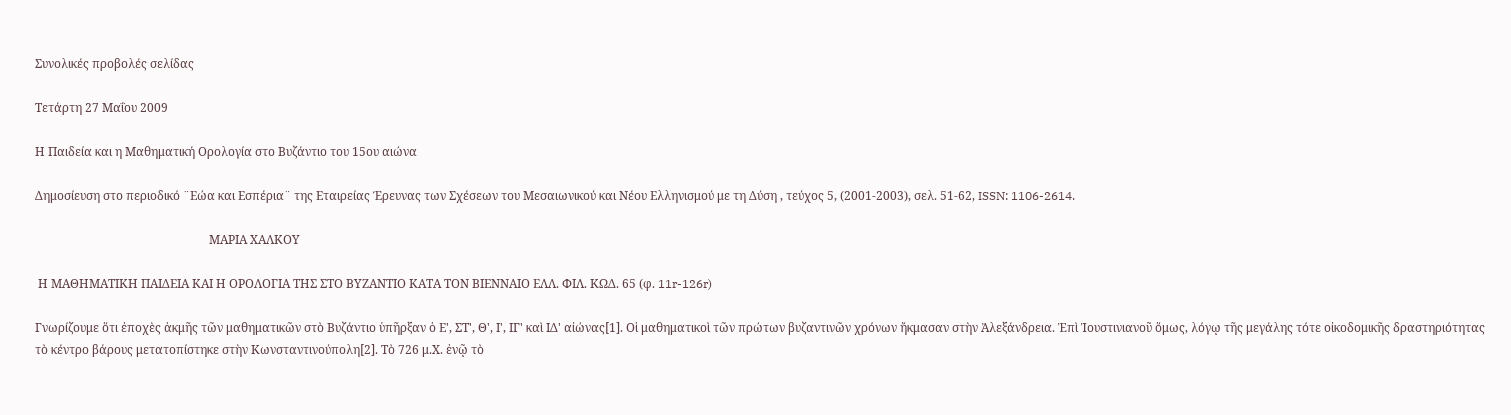Συνολικές προβολές σελίδας

Τετάρτη 27 Μαΐου 2009

Η Παιδεία και η Μαθηματική Ορολογία στο Βυζάντιο του 15ου αιώνα

Δημοσίευση στο περιοδικό ¨Εώα και Εσπέρια¨ της Εταιρείας Έρευνας των Σχέσεων του Μεσαιωνικού και Νέου Ελληνισμού με τη Δύση , τεύχος 5, (2001-2003), σελ. 51-62, ISSN: 1106-2614.

                                                          ΜΑΡΙΑ XΑΛΚΟΥ

 Η ΜΑΘΗΜΑΤΙΚΗ ΠΑΙΔΕΙΑ ΚΑΙ Η ΟΡΟΛΟΓΙΑ ΤΗΣ ΣΤΟ ΒΥΖΑΝΤΙΟ ΚΑΤΑ ΤΟΝ ΒΙΕΝΝΑΙΟ ΕΛΛ. ΦΙΛ. ΚΩΔ. 65 (φ. 11r-126r)

Γνωρίζουμε ὅτι ἐποχὲς ἀκμῆς τῶν μαθηματικῶν στὸ Βυζάντιο ὑπῆρξαν ὁ Ε', ΣΤ', Θ', Ι', ΙΓ' καὶ ΙΔ' αἰώνας[1]. Οἱ μαθηματικοὶ τῶν πρώτων βυζαντινῶν χρόνων ἤκμασαν στὴν Ἀλεξάνδρεια. Ἐπὶ Ἰουστινιανοῦ ὅμως, λόγῳ τῆς μεγάλης τότε οἰκοδομικῆς δραστηριότητας τὸ κέντρο βάρους μετατοπίστηκε στὴν Κωνσταντινούπολη[2]. Τὸ 726 μ.Χ. ἐνῷ τὸ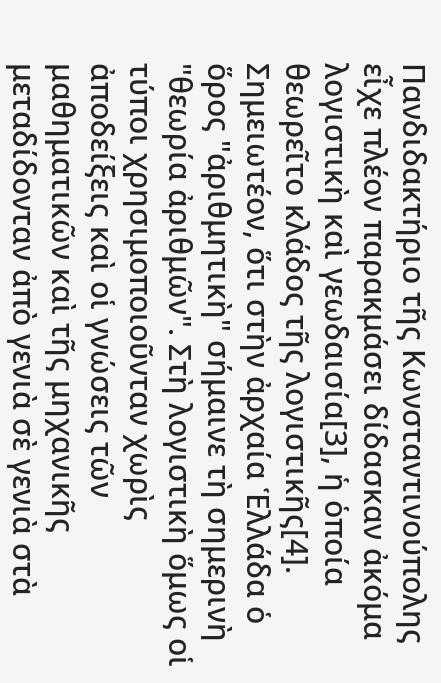Πανδιδακτήριο τῆς Κωνσταντινούπολης εἶχε πλέον παρακμάσει δίδασκαν ἀκόμα λογιστικὴ καὶ γεωδαισία[3], ἡ ὁποία θεωρεῖτο κλάδος τῆς λογιστικῆς[4]. Σημειωτέον, ὅτι στὴν ἀρχαία Ἑλλάδα ὁ ὅρος "ἀριθμητικὴ" σήμαινε τὴ σημερινὴ "θεωρία ἀριθμῶν". Στὴ λογιστικὴ ὅμως οἱ τύποι χρησιμοποιοῦνταν χωρὶς ἀποδείξεις καὶ οἱ γνώσεις τῶν μαθηματικῶν καὶ τῆς μηχανικῆς μεταδίδονταν ἀπὸ γενιὰ σὲ γενιὰ στὰ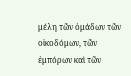μέλη τῶν ὁμάδων τῶν οἰκοδόμων, τῶν ἐμπόρων καὶ τῶν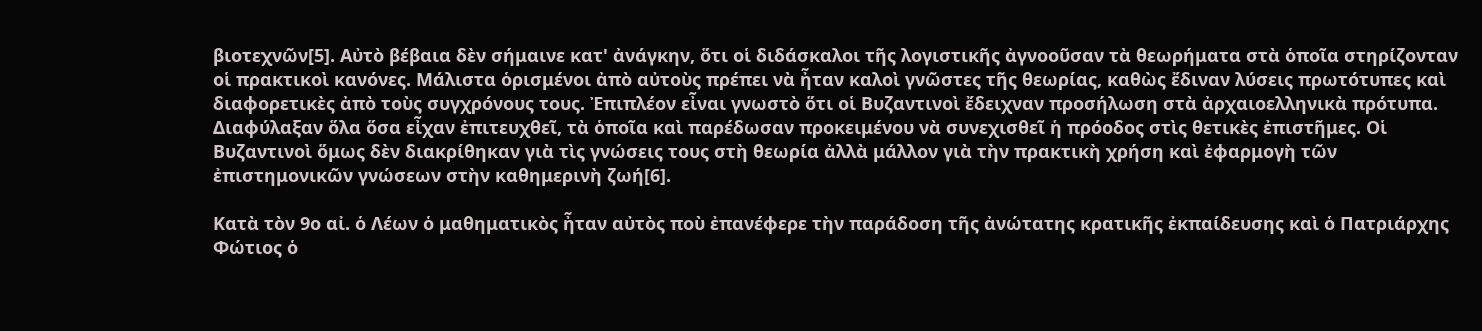βιοτεχνῶν[5]. Αὐτὸ βέβαια δὲν σήμαινε κατ' ἀνάγκην, ὅτι οἱ διδάσκαλοι τῆς λογιστικῆς ἀγνοοῦσαν τὰ θεωρήματα στὰ ὁποῖα στηρίζονταν οἱ πρακτικοὶ κανόνες. Μάλιστα ὁρισμένοι ἀπὸ αὐτοὺς πρέπει νὰ ἦταν καλοὶ γνῶστες τῆς θεωρίας, καθὼς ἔδιναν λύσεις πρωτότυπες καὶ διαφορετικὲς ἀπὸ τοὺς συγχρόνους τους. Ἐπιπλέον εἶναι γνωστὸ ὅτι οἱ Βυζαντινοὶ ἔδειχναν προσήλωση στὰ ἀρχαιοελληνικὰ πρότυπα. Διαφύλαξαν ὅλα ὅσα εἶχαν ἐπιτευχθεῖ, τὰ ὁποῖα καὶ παρέδωσαν προκειμένου νὰ συνεχισθεῖ ἡ πρόοδος στὶς θετικὲς ἐπιστῆμες. Οἱ Βυζαντινοὶ ὅμως δὲν διακρίθηκαν γιὰ τὶς γνώσεις τους στὴ θεωρία ἀλλὰ μάλλον γιὰ τὴν πρακτικὴ χρήση καὶ ἐφαρμογὴ τῶν ἐπιστημονικῶν γνώσεων στὴν καθημερινὴ ζωή[6].

Κατὰ τὸν 9ο αἰ. ὁ Λέων ὁ μαθηματικὸς ἦταν αὐτὸς ποὺ ἐπανέφερε τὴν παράδοση τῆς ἀνώτατης κρατικῆς ἐκπαίδευσης καὶ ὁ Πατριάρχης Φώτιος ὁ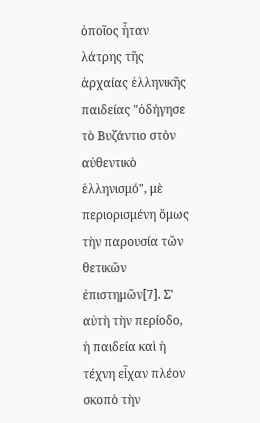ὁποῖος ἦταν λάτρης τῆς ἀρχαίας ἑλληνικῆς παιδείας "ὁδήγησε τὸ Βυζάντιο στὸν αὐθεντικὸ ἑλληνισμό", μὲ περιορισμένη ὅμως τὴν παρουσία τῶν θετικῶν ἐπιστημῶν[7]. Σ' αὐτὴ τὴν περίοδο, ἡ παιδεία καὶ ἡ τέχνη εἶχαν πλέον σκοπὸ τὴν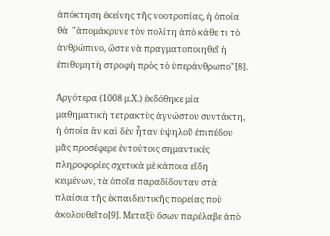ἀπόκτηση ἐκείνης τῆς νοοτροπίας, ἡ ὁποία θὰ  "ἀπομάκρυνε τὸν πολίτη ἀπὸ κάθε τι τὸ ἀνθρώπινο, ὥστε νὰ πραγματοποιηθεῖ ἡ ἐπιθυμητὴ στροφὴ πρὸς τὸ ὑπεράνθρωπο"[8].

Ἀργότερα (1008 μ.Χ.) ἐκδόθηκε μία μαθηματικὴ τετρακτὺς ἀγνώστου συντάκτη, ἡ ὁποία ἂν καὶ δὲν ἦταν ὑψηλοῦ ἐπιπέδου μᾶς προσέφερε ἐντούτοις σημαντικὲς πληροφορίες σχετικὰ μὲ κάποια εἴδη κειμένων, τὰ ὁποῖα παραδίδονταν στὰ πλαίσια τῆς ἐκπαιδευτικῆς πορείας ποὺ ἀκολουθεῖτο[9]. Μεταξὺ ὅσων παρέλαβε ἀπὸ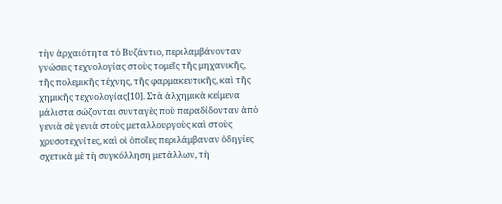τὴν ἀρχαιότητα τὸ Βυζάντιο, περιλαμβάνονταν γνώσεις τεχνολογίας στοὺς τομεῖς τῆς μηχανικῆς, τῆς πολεμικῆς τέχνης, τῆς φαρμακευτικῆς, καὶ τῆς χημικῆς τεχνολογίας[10]. Στὰ ἀλχημικὰ κείμενα μάλιστα σώζονται συνταγὲς ποὺ παραδίδονταν ἀπὸ γενιὰ σὲ γενιὰ στοὺς μεταλλουργοὺς καὶ στοὺς χρυσοτεχνίτες, καὶ οἱ ὁποῖες περιλάμβαναν ὁδηγίες σχετικὰ μὲ τὴ συγκόλληση μετάλλων, τὴ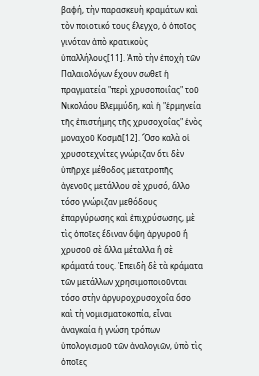βαφή, τὴν παρασκευὴ κραμάτων καὶ τὸν ποιοτικό τους ἔλεγχο, ὁ ὁποῖος γινόταν ἀπὸ κρατικοὺς ὑπαλλήλους[11]. Ἀπὸ τὴν ἐποχὴ τῶν Παλαιολόγων ἔχουν σωθεῖ ἡ πραγματεία "περὶ χρυσοποιΐας" τοῦ Νικολάου Βλεμμύδη, καὶ ἡ "ἑρμηνεία τῆς ἐπιστήμης τῆς χρυσοχοΐας" ἑνὸς μοναχοῦ Κοσμᾶ[12]. Ὅσο καλὰ οἱ χρυσοτεχνίτες γνώριζαν ὅτι δὲν ὑπῆρχε μέθοδος μετατροπῆς ἀγενοῦς μετάλλου σὲ χρυσό, ἄλλο τόσο γνώριζαν μεθόδους ἐπαργύρωσης καὶ ἐπιχρύσωσης, μὲ τὶς ὁποῖες ἔδιναν ὄψη ἀργυροῦ ἢ χρυσοῦ σὲ ἄλλα μέταλλα ἢ σὲ κράματά τους. Ἐπειδὴ δὲ τὰ κράματα τῶν μετάλλων χρησιμοποιοῦνται τόσο στὴν ἀργυροχρυσοχοΐα ὅσο καὶ τὴ νομισματοκοπία, εἶναι ἀναγκαία ἡ γνώση τρόπων ὑπολογισμοῦ τῶν ἀναλογιῶν, ὑπὸ τὶς ὁποῖες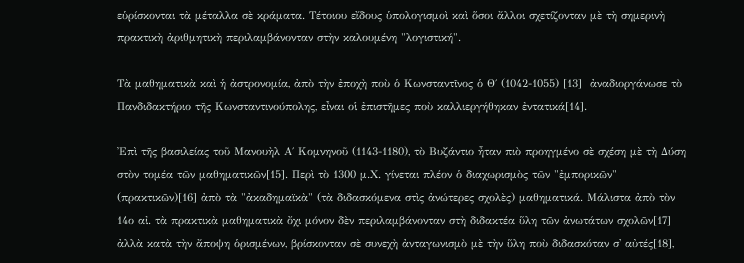εὑρίσκονται τὰ μέταλλα σὲ κράματα. Τέτοιου εἴδους ὑπολογισμοὶ καὶ ὅσοι ἄλλοι σχετίζονταν μὲ τὴ σημερινὴ πρακτικὴ ἀριθμητικὴ περιλαμβάνονταν στὴν καλουμένη "λογιστική".

Τὰ μαθηματικὰ καὶ ἡ ἀστρονομία, ἀπὸ τὴν ἐποχὴ ποὺ ὁ Κωνσταντῖνος ὁ Θ΄ (1042-1055) [13]  ἀναδιοργάνωσε τὸ Πανδιδακτήριο τῆς Κωνσταντινούπολης, εἶναι οἱ ἐπιστῆμες ποὺ καλλιεργήθηκαν ἐντατικά[14].

Ἐπὶ τῆς βασιλείας τοῦ Μανουὴλ Α΄ Κομνηνοῦ (1143-1180), τὸ Βυζάντιο ἦταν πιὸ προηγμένο σὲ σχέση μὲ τὴ Δύση στὸν τομέα τῶν μαθηματικῶν[15]. Περὶ τὸ 1300 μ.Χ. γίνεται πλέον ὁ διαχωρισμὸς τῶν "ἐμπορικῶν" (πρακτικῶν)[16] ἀπὸ τὰ "ἀκαδημαϊκὰ" (τὰ διδασκόμενα στὶς ἀνώτερες σχολὲς) μαθηματικά. Μάλιστα ἀπὸ τὸν 14ο αἰ. τὰ πρακτικὰ μαθηματικὰ ὄχι μόνον δὲν περιλαμβάνονταν στὴ διδακτέα ὕλη τῶν ἀνωτάτων σχολῶν[17] ἀλλὰ κατὰ τὴν ἄποψη ὁρισμένων, βρίσκονταν σὲ συνεχὴ ἀνταγωνισμὸ μὲ τὴν ὕλη ποὺ διδασκόταν σ' αὐτές[18],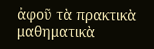ἀφοῦ τὰ πρακτικὰ μαθηματικὰ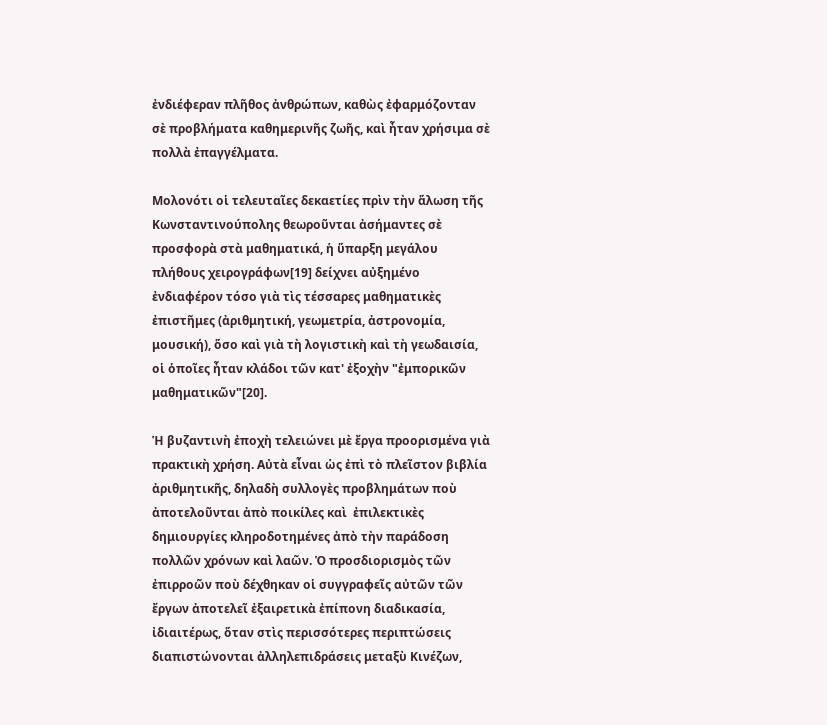ἐνδιέφεραν πλῆθος ἀνθρώπων, καθὼς ἐφαρμόζονταν σὲ προβλήματα καθημερινῆς ζωῆς, καὶ ἦταν χρήσιμα σὲ πολλὰ ἐπαγγέλματα.

Μολονότι οἱ τελευταῖες δεκαετίες πρὶν τὴν ἅλωση τῆς Κωνσταντινούπολης θεωροῦνται ἀσήμαντες σὲ προσφορὰ στὰ μαθηματικά, ἡ ὕπαρξη μεγάλου πλήθους χειρογράφων[19] δείχνει αὐξημένο ἐνδιαφέρον τόσο γιὰ τὶς τέσσαρες μαθηματικὲς ἐπιστῆμες (ἀριθμητική, γεωμετρία, ἀστρονομία, μουσική), ὅσο καὶ γιὰ τὴ λογιστικὴ καὶ τὴ γεωδαισία, οἱ ὁποῖες ἦταν κλάδοι τῶν κατ' ἐξοχὴν "ἐμπορικῶν μαθηματικῶν"[20].

Ἡ βυζαντινὴ ἐποχὴ τελειώνει μὲ ἔργα προορισμένα γιὰ πρακτικὴ χρήση. Αὐτὰ εἶναι ὡς ἐπὶ τὸ πλεῖστον βιβλία ἀριθμητικῆς, δηλαδὴ συλλογὲς προβλημάτων ποὺ ἀποτελοῦνται ἀπὸ ποικίλες καὶ  ἐπιλεκτικὲς δημιουργίες κληροδοτημένες ἀπὸ τὴν παράδοση πολλῶν χρόνων καὶ λαῶν. Ὁ προσδιορισμὸς τῶν ἐπιρροῶν ποὺ δέχθηκαν οἱ συγγραφεῖς αὐτῶν τῶν ἔργων ἀποτελεῖ ἐξαιρετικὰ ἐπίπονη διαδικασία, ἰδιαιτέρως, ὅταν στὶς περισσότερες περιπτώσεις διαπιστώνονται ἀλληλεπιδράσεις μεταξὺ Κινέζων,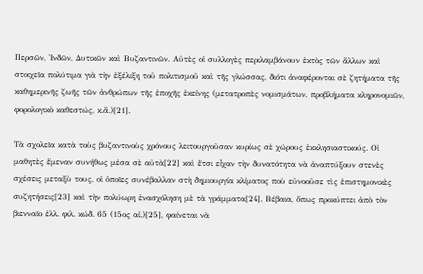Περσῶν, Ἰνδῶν, Δυτικῶν καὶ Βυζαντινῶν. Αὐτὲς οἱ συλλογὲς περιλαμβάνουν ἐκτὸς τῶν ἄλλων καὶ στοιχεῖα πολύτιμα γιὰ τὴν ἐξέλιξη τοῦ πολιτισμοῦ καὶ τῆς γλώσσας, διότι ἀναφέρονται σὲ ζητήματα τῆς καθημερινῆς ζωῆς τῶν ἀνθρώπων τῆς ἐποχῆς ἐκείνης (μετατροπὲς νομισμάτων, προβλήματα κληρονομιῶν, φορολογικὸ καθεστώς, κ.ἄ.)[21].

Τὰ σχολεῖα κατὰ τοὺς βυζαντινοὺς χρόνους λειτουργοῦσαν κυρίως σὲ χώρους ἐκκλησιαστικούς. Οἱ μαθητὲς ἔμεναν συνήθως μέσα σὲ αὐτὰ[22] καὶ ἔτσι εἶχαν τὴν δυνατότητα νὰ ἀναπτύξουν στενὲς σχέσεις μεταξὺ τους, οἱ ὁποῖες συνέβαλλαν στὴ δημιουργία κλίματος ποὺ εὐνοοῦσε τὶς ἐπιστημονικὲς συζητήσεις[23] καὶ τὴν πολύωρη ἐνασχόληση μὲ τὰ γράμματα[24]. Βέβαια, ὅπως προκύπτει ἀπὸ τὸν βιενναῖο ἑλλ. φιλ. κώδ. 65 (15ος αἰ.)[25], φαίνεται νὰ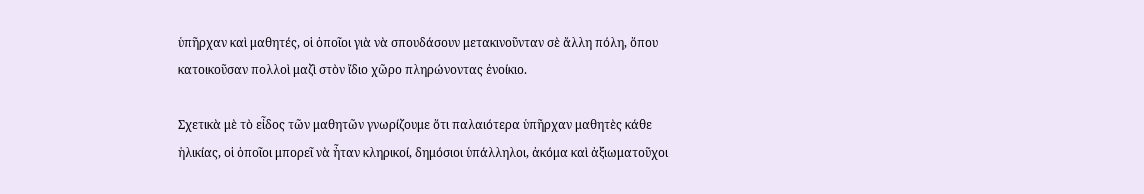ὑπῆρχαν καὶ μαθητές, οἱ ὁποῖοι γιὰ νὰ σπουδάσουν μετακινοῦνταν σὲ ἄλλη πόλη, ὅπου κατοικοῦσαν πολλοὶ μαζὶ στὸν ἴδιο χῶρο πληρώνοντας ἐνοίκιο.

Σχετικὰ μὲ τὸ εἶδος τῶν μαθητῶν γνωρίζουμε ὅτι παλαιότερα ὑπῆρχαν μαθητὲς κάθε ἡλικίας, οἱ ὁποῖοι μπορεῖ νὰ ἦταν κληρικοί, δημόσιοι ὑπάλληλοι, ἀκόμα καὶ ἀξιωματοῦχοι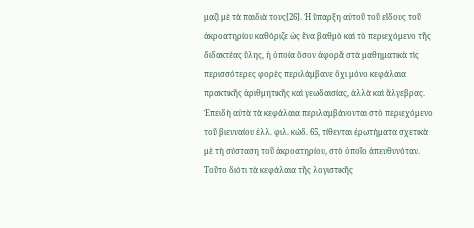μαζὶ μὲ τὰ παιδιὰ τους[26]. Ἡ ὕπαρξη αὐτοῦ τοῦ εἴδους τοῦ ἀκροατηρίου καθόριζε ὡς ἕνα βαθμὸ καὶ τὸ περιεχόμενο τῆς διδακτέας ὕλης, ἡ ὁποία ὅσον ἀφορᾶ στὰ μαθηματικὰ τὶς περισσότερες φορὲς περιλάμβανε ὄχι μόνο κεφάλαια πρακτικῆς ἀριθμητικῆς καὶ γεωδαισίας, ἀλλὰ καὶ ἄλγεβρας. Ἐπειδὴ αὐτὰ τὰ κεφάλαια περιλαμβάνονται στὸ περιεχόμενο τοῦ βιενναίου ἑλλ. φιλ. κώδ. 65, τίθενται ἐρωτήματα σχετικὰ μὲ τὴ σύσταση τοῦ ἀκροατηρίου, στὸ ὁποῖο ἀπευθυνόταν. Τοῦτο διότι τὰ κεφάλαια τῆς λογιστικῆς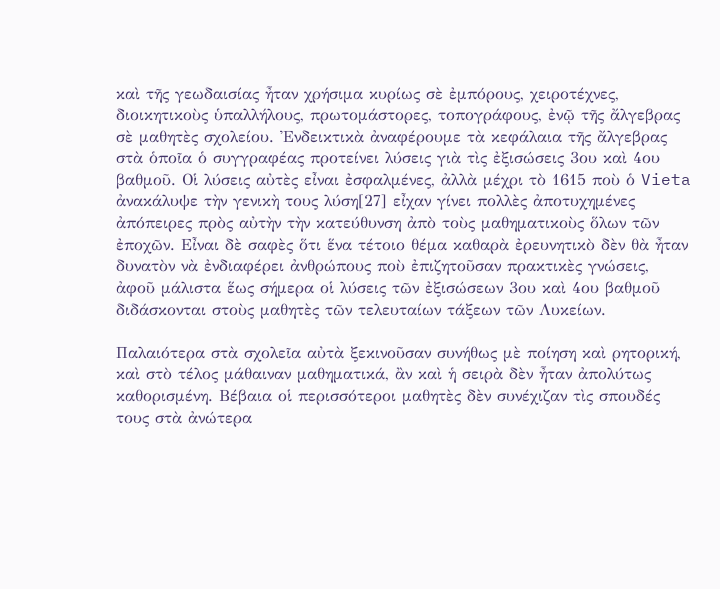καὶ τῆς γεωδαισίας ἦταν χρήσιμα κυρίως σὲ ἐμπόρους, χειροτέχνες, διοικητικοὺς ὑπαλλήλους, πρωτομάστορες, τοπογράφους, ἐνῷ τῆς ἄλγεβρας σὲ μαθητὲς σχολείου. Ἐνδεικτικὰ ἀναφέρουμε τὰ κεφάλαια τῆς ἄλγεβρας στὰ ὁποῖα ὁ συγγραφέας προτείνει λύσεις γιὰ τὶς ἐξισώσεις 3ου καὶ 4ου βαθμοῦ. Οἱ λύσεις αὐτὲς εἶναι ἐσφαλμένες, ἀλλὰ μέχρι τὸ 1615 ποὺ ὁ Vieta ἀνακάλυψε τὴν γενικὴ τους λύση[27] εἶχαν γίνει πολλὲς ἀποτυχημένες ἀπόπειρες πρὸς αὐτὴν τὴν κατεύθυνση ἀπὸ τοὺς μαθηματικοὺς ὅλων τῶν ἐποχῶν. Εἶναι δὲ σαφὲς ὅτι ἕνα τέτοιο θέμα καθαρὰ ἐρευνητικὸ δὲν θὰ ἦταν δυνατὸν νὰ ἐνδιαφέρει ἀνθρώπους ποὺ ἐπιζητοῦσαν πρακτικὲς γνώσεις, ἀφοῦ μάλιστα ἕως σήμερα οἱ λύσεις τῶν ἐξισώσεων 3ου καὶ 4ου βαθμοῦ διδάσκονται στοὺς μαθητὲς τῶν τελευταίων τάξεων τῶν Λυκείων.

Παλαιότερα στὰ σχολεῖα αὐτὰ ξεκινοῦσαν συνήθως μὲ ποίηση καὶ ρητορική, καὶ στὸ τέλος μάθαιναν μαθηματικά, ἂν καὶ ἡ σειρὰ δὲν ἦταν ἀπολύτως καθορισμένη. Βέβαια οἱ περισσότεροι μαθητὲς δὲν συνέχιζαν τὶς σπουδές τους στὰ ἀνώτερα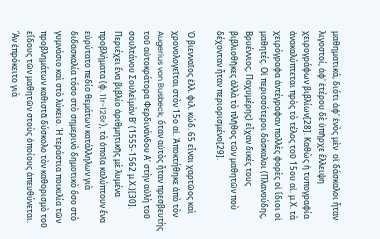μαθηματικά, διότι ἀφ' ἑνὸς μὲν  οἱ δάσκαλοι ἦταν λιγοστοί, ἀφ' ἑτέρου δὲ ὑπῆρχε ἔλλειψη χειρογράφων βιβλίων[28]. Καθὼς ἡ τυπογραφία ἀνακαλύπτεται πρὸς τὸ τέλος τοῦ 15ου αἰ. μ.Χ. τὰ χειρόγραφα ἀντέγραφαν πολλὲς φορὲς οἱ ἴδιοι οἱ μαθητές. Οἱ περισσότεροι δάσκαλοι (Πλανούδης, Βρυέννιος, Παχυμέρης) εἶχαν δικές τους βιβλιοθῆκες ἀλλὰ τὸ πλῆθος τῶν μαθητῶν ποὺ δέχονταν ἦταν περιορισμένο[29].

Ὁ βιενναῖος ἑλλ. φιλ. κώδ. 65 εἶναι χαρτῶος καὶ χρονολογεῖται στὸν 15ο αἰ. Ἀποκτήθηκε ἀπὸ τὸν Augerius von Busbeck, ὅταν αὐτὸς ἦταν πρεσβευτὴς τοῦ αὐτοκράτορα Φερδινάνδου Α' στὴν αὐλὴ τοῦ σουλτάνου Σουλεϊμὰν Β' (1555-1562 μ.Χ.)[30]. Περιέχει ἕνα βιβλίο ἀριθμητικῆς μὲ λυμένα προβλήματα (φ. 11r-126r), τὰ ὁποῖα καλύπτουν ἕνα εὐρύτατο πεδίο θεμάτων κατάλληλων γιὰ διδασκαλία τόσο στὸ σημερινὸ δημοτικὸ ὅσο στὸ γυμνάσιο καὶ στὸ λύκειο. Ἡ τεράστια ποικιλία τῶν προβλημάτων καθιστᾶ δύσκολο τὸν καθορισμὸ τοῦ εἴδους τῶν μαθητῶν στοὺς ὁποίους ἀπευθύνεται. Ἂν ἐπρόκειτο γιὰ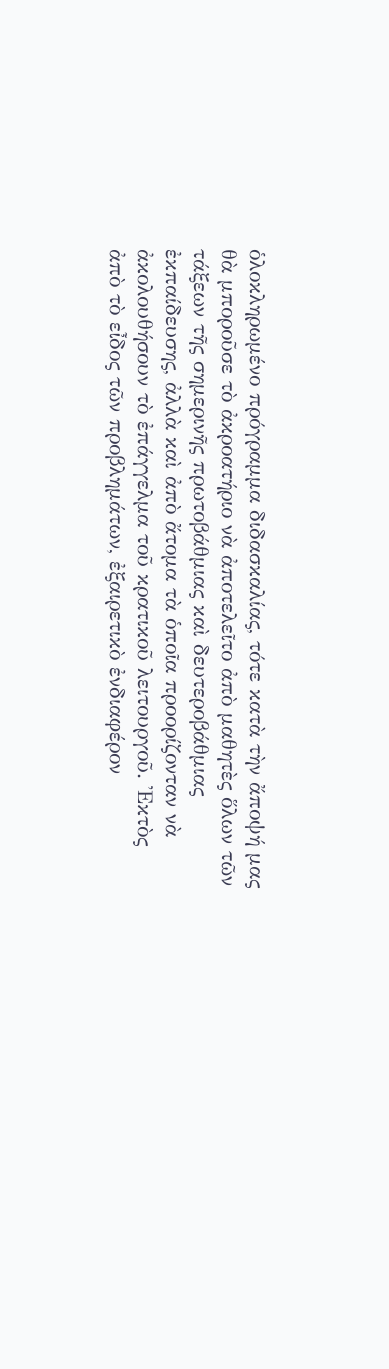ὁλοκληρωμένο πρόγραμμα διδασκαλίας, τότε κατὰ τὴν ἄποψή μας θὰ μποροῦσε τὸ ἀκροατήριο νὰ ἀποτελεῖτο ἀπὸ μαθητὲς ὅλων τῶν τάξεων τῆς σημερινῆς πρωτοβάθμιας καὶ δευτεροβάθμιας ἐκπαίδευσης, ἀλλὰ καὶ ἀπὸ ἄτομα τὰ ὁποῖα προορίζονταν νὰ ἀκολουθήσουν τὸ ἐπάγγελμα τοῦ κρατικοῦ λειτουργοῦ. Ἐκτὸς ἀπὸ τὸ εἶδος τῶν προβλημάτων, ἐξαιρετικὸ ἐνδιαφέρον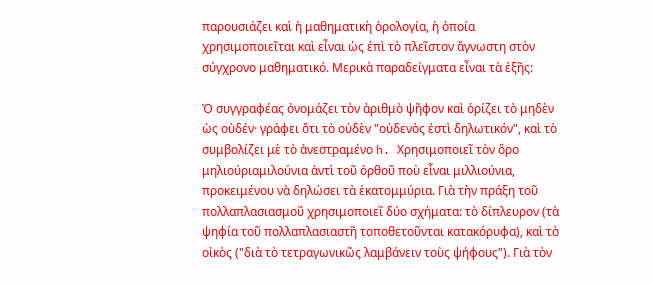παρουσιάζει καὶ ἡ μαθηματικὴ ὁρολογία, ἡ ὁποία χρησιμοποιεῖται καὶ εἶναι ὡς ἐπὶ τὸ πλεῖστον ἄγνωστη στὸν σύγχρονο μαθηματικό. Μερικὰ παραδείγματα εἶναι τὰ ἑξῆς:

Ὁ συγγραφέας ὀνομάζει τὸν ἀριθμὸ ψῆφον καὶ ὁρίζει τὸ μηδὲν ὡς οὐδέν· γράφει ὅτι τὸ οὐδὲν "οὐδενὸς ἐστὶ δηλωτικόν", καὶ τὸ συμβολίζει μὲ τὸ ἀνεστραμένο h. Χρησιμοποιεῖ τὸν ὅρο μηλιούριαμιλούνια ἀντὶ τοῦ ὀρθοῦ ποὺ εἶναι μιλλιούνια, προκειμένου νὰ δηλώσει τὰ ἑκατομμύρια. Γιὰ τὴν πράξη τοῦ πολλαπλασιασμοῦ χρησιμοποιεῖ δύο σχήματα: τὸ δίπλευρον (τὰ ψηφία τοῦ πολλαπλασιαστῆ τοποθετοῦνται κατακόρυφα), καὶ τὸ οἰκὸς ("διὰ τὸ τετραγωνικῶς λαμβάνειν τοὺς ψήφους"). Γιὰ τὸν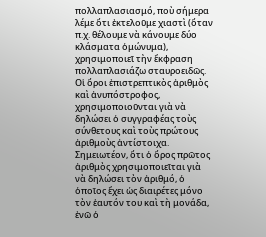πολλαπλασιασμό, ποὺ σήμερα λέμε ὅτι ἐκτελοῦμε χιαστὶ (ὅταν π.χ. θέλουμε νὰ κάνουμε δύο κλάσματα ὁμώνυμα), χρησιμοποιεῖ τὴν ἔκφραση πολλαπλασιάζω σταυροειδῶς. Οἱ ὅροι ἐπιστρεπτικὸς ἀριθμὸς καὶ ἀνυπόστροφος, χρησιμοποιοῦνται γιὰ νὰ δηλώσει ὁ συγγραφέας τοὺς σύνθετους καὶ τοὺς πρώτους ἀριθμοὺς ἀντίστοιχα. Σημειωτέον, ὅτι ὁ ὅρος πρῶτος ἀριθμὸς χρησιμοποιεῖται γιὰ νὰ δηλώσει τὸν ἀριθμό, ὁ ὁποῖος ἔχει ὡς διαιρέτες μόνο τὸν ἑαυτόν του καὶ τὴ μονάδα,  ἐνῶ ὁ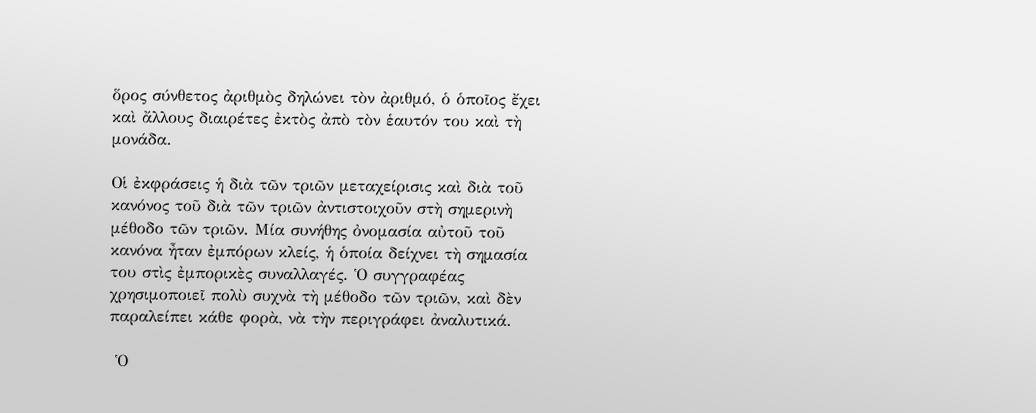ὅρος σύνθετος ἀριθμὸς δηλώνει τὸν ἀριθμό, ὁ ὁποῖος ἔχει καὶ ἄλλους διαιρέτες ἐκτὸς ἀπὸ τὸν ἑαυτόν του καὶ τὴ μονάδα.

Οἱ ἐκφράσεις ἡ διὰ τῶν τριῶν μεταχείρισις καὶ διὰ τοῦ κανόνος τοῦ διὰ τῶν τριῶν ἀντιστοιχοῦν στὴ σημερινὴ μέθοδο τῶν τριῶν. Μία συνήθης ὀνομασία αὐτοῦ τοῦ κανόνα ἦταν ἐμπόρων κλείς, ἡ ὁποία δείχνει τὴ σημασία του στὶς ἐμπορικὲς συναλλαγές. Ὁ συγγραφέας χρησιμοποιεῖ πολὺ συχνὰ τὴ μέθοδο τῶν τριῶν, καὶ δὲν παραλείπει κάθε φορὰ, νὰ τὴν περιγράφει ἀναλυτικά.

 Ὁ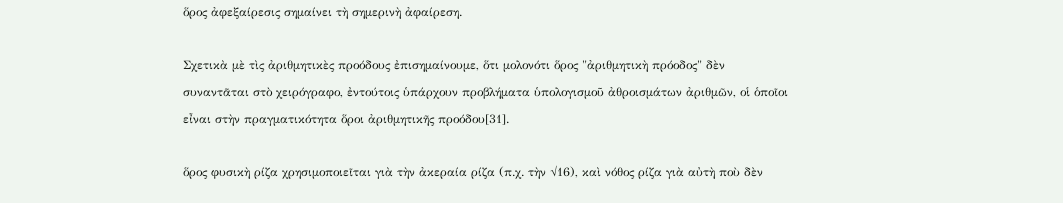ὅρος ἀφεξαίρεσις σημαίνει τὴ σημερινὴ ἀφαίρεση.

Σχετικὰ μὲ τὶς ἀριθμητικὲς προόδους ἐπισημαίνουμε, ὅτι μολονότι ὅρος "ἀριθμητικὴ πρόοδος" δὲν συναντᾶται στὸ χειρόγραφο, ἐντούτοις ὑπάρχουν προβλήματα ὑπολογισμοῦ ἀθροισμάτων ἀριθμῶν, οἱ ὁποῖοι εἶναι στὴν πραγματικότητα ὅροι ἀριθμητικῆς προόδου[31].

ὅρος φυσικὴ ρίζα χρησιμοποιεῖται γιὰ τὴν ἀκεραία ρίζα (π.χ. τὴν √16), καὶ νόθος ρίζα γιὰ αὐτὴ ποὺ δὲν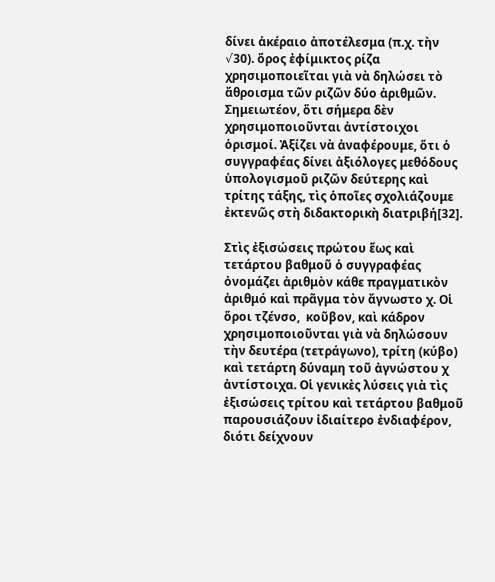δίνει ἀκέραιο ἀποτέλεσμα (π.χ. τὴν √30). ὅρος ἐφίμικτος ρίζα χρησιμοποιεῖται γιὰ νὰ δηλώσει τὸ ἄθροισμα τῶν ριζῶν δύο ἀριθμῶν. Σημειωτέον, ὅτι σήμερα δὲν χρησιμοποιοῦνται ἀντίστοιχοι ὁρισμοί. Ἀξίζει νὰ ἀναφέρουμε, ὅτι ὁ συγγραφέας δίνει ἀξιόλογες μεθόδους ὑπολογισμοῦ ριζῶν δεύτερης καὶ τρίτης τάξης, τὶς ὁποῖες σχολιάζουμε ἐκτενῶς στὴ διδακτορικὴ διατριβή[32].

Στὶς ἐξισώσεις πρώτου ἕως καὶ τετάρτου βαθμοῦ ὁ συγγραφέας ὀνομάζει ἀριθμὸν κάθε πραγματικὸν ἀριθμό καὶ πρᾶγμα τὸν ἄγνωστο χ. Οἱ ὅροι τζένσο,  κοῦβον, καὶ κάδρον  χρησιμοποιοῦνται γιὰ νὰ δηλώσουν τὴν δευτέρα (τετράγωνο), τρίτη (κύβο) καὶ τετάρτη δύναμη τοῦ ἀγνώστου χ ἀντίστοιχα. Οἱ γενικὲς λύσεις γιὰ τὶς ἐξισώσεις τρίτου καὶ τετάρτου βαθμοῦ παρουσιάζουν ἰδιαίτερο ἐνδιαφέρον, διότι δείχνουν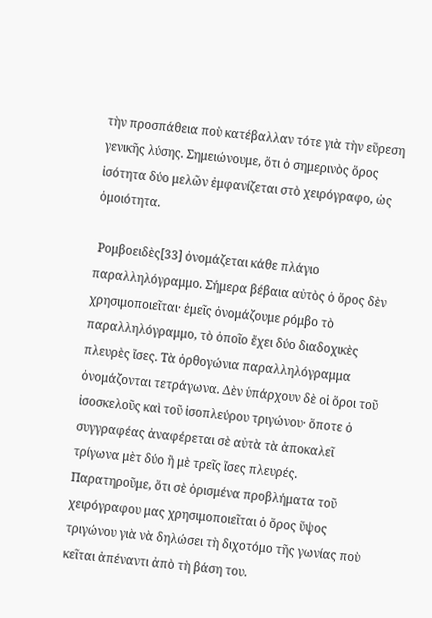τὴν προσπάθεια ποὺ κατέβαλλαν τότε γιὰ τὴν εὕρεση γενικῆς λύσης. Σημειώνουμε, ὅτι ὁ σημερινὸς ὅρος ἰσότητα δύο μελῶν ἐμφανίζεται στὸ χειρόγραφο, ὡς ὁμοιότητα.

 Ρομβοειδὲς[33] ὀνομάζεται κάθε πλάγιο παραλληλόγραμμο. Σήμερα βέβαια αὐτὸς ὁ ὅρος δὲν χρησιμοποιεῖται· ἐμεῖς ὀνομάζουμε ρόμβο τὸ παραλληλόγραμμο, τὸ ὁποῖο ἔχει δύο διαδοχικὲς πλευρὲς ἴσες. Τὰ ὀρθογώνια παραλληλόγραμμα ὀνομάζονται τετράγωνα. Δὲν ὑπάρχουν δὲ οἱ ὅροι τοῦ ἰσοσκελοῦς καὶ τοῦ ἰσοπλεύρου τριγώνου· ὅποτε ὁ συγγραφέας ἀναφέρεται σὲ αὐτὰ τὰ ἀποκαλεῖ τρίγωνα μὲτ δύο ἢ μὲ τρεῖς ἴσες πλευρές. Παρατηροῦμε, ὅτι σὲ ὁρισμένα προβλήματα τοῦ χειρόγραφου μας χρησιμοποιεῖται ὁ ὅρος ὕψος τριγώνου γιὰ νὰ δηλώσει τὴ διχοτόμο τῆς γωνίας ποὺ κεῖται ἀπέναντι ἀπὸ τὴ βάση του.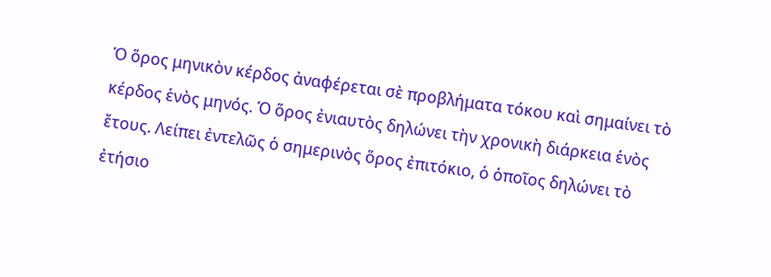Ὁ ὅρος μηνικὸν κέρδος ἀναφέρεται σὲ προβλήματα τόκου καὶ σημαίνει τὸ κέρδος ἑνὸς μηνός. Ὁ ὅρος ἐνιαυτὸς δηλώνει τὴν χρονικὴ διάρκεια ἑνὸς ἔτους. Λείπει ἐντελῶς ὁ σημερινὸς ὅρος ἐπιτόκιο, ὁ ὁποῖος δηλώνει τὸ ἐτήσιο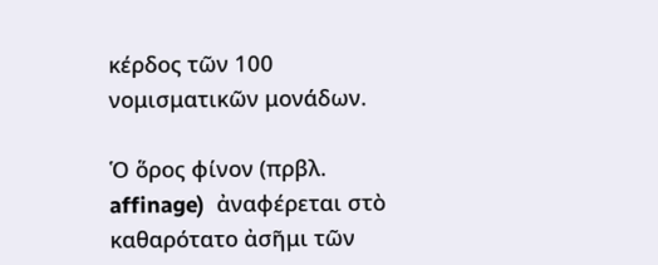κέρδος τῶν 100 νομισματικῶν μονάδων.

Ὁ ὅρος φίνον (πρβλ. affinage)  ἀναφέρεται στὸ καθαρότατο ἀσῆμι τῶν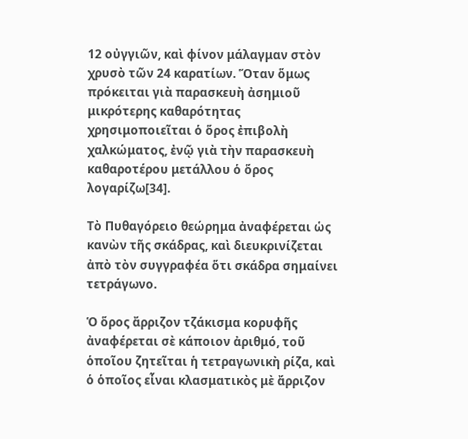12 οὐγγιῶν, καὶ φίνον μάλαγμαν στὸν χρυσὸ τῶν 24 καρατίων. Ὅταν ὅμως πρόκειται γιὰ παρασκευὴ ἀσημιοῦ μικρότερης καθαρότητας χρησιμοποιεῖται ὁ ὅρος ἐπιβολὴ χαλκώματος, ἐνῷ γιὰ τὴν παρασκευὴ καθαροτέρου μετάλλου ὁ ὅρος λογαρίζω[34].

Τὸ Πυθαγόρειο θεώρημα ἀναφέρεται ὡς κανὼν τῆς σκάδρας, καὶ διευκρινίζεται ἀπὸ τὸν συγγραφέα ὅτι σκάδρα σημαίνει τετράγωνο.

Ὁ ὅρος ἄρριζον τζάκισμα κορυφῆς ἀναφέρεται σὲ κάποιον ἀριθμό, τοῦ ὁποῖου ζητεῖται ἡ τετραγωνικὴ ρίζα, καὶ ὁ ὁποῖος εἶναι κλασματικὸς μὲ ἄρριζον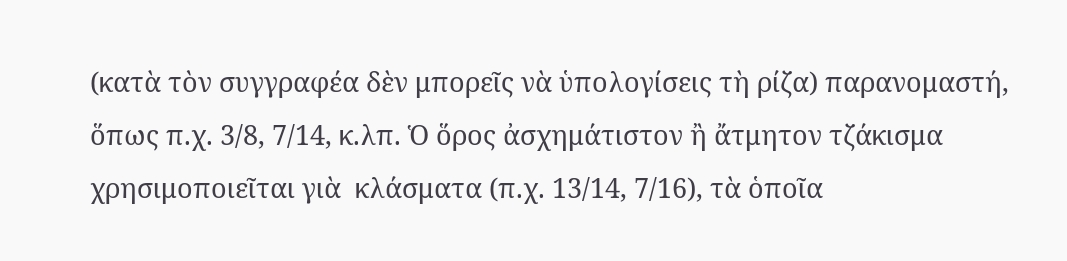(κατὰ τὸν συγγραφέα δὲν μπορεῖς νὰ ὑπολογίσεις τὴ ρίζα) παρανομαστή, ὅπως π.χ. 3/8, 7/14, κ.λπ. Ὁ ὅρος ἀσχημάτιστον ἢ ἄτμητον τζάκισμα χρησιμοποιεῖται γιὰ  κλάσματα (π.χ. 13/14, 7/16), τὰ ὁποῖα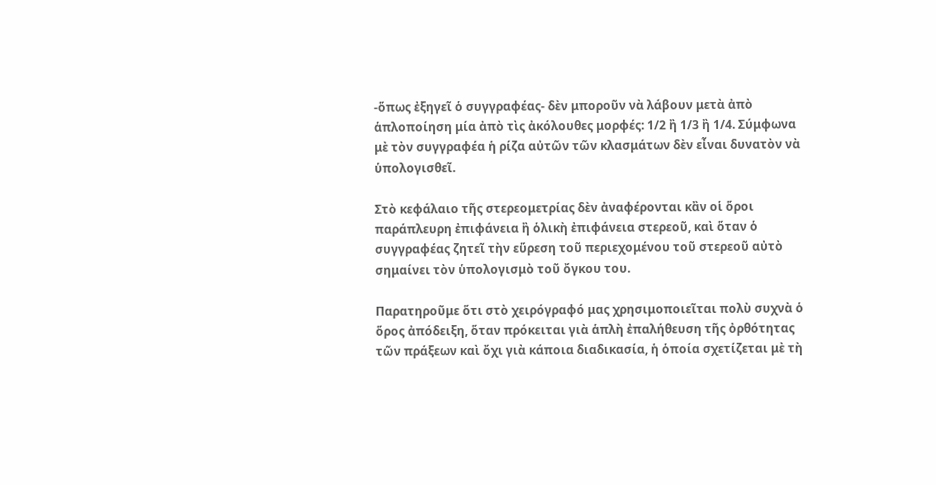-ὅπως ἐξηγεῖ ὁ συγγραφέας- δὲν μποροῦν νὰ λάβουν μετὰ ἀπὸ ἁπλοποίηση μία ἀπὸ τὶς ἀκόλουθες μορφές: 1/2 ἢ 1/3 ἢ 1/4. Σύμφωνα μὲ τὸν συγγραφέα ἡ ρίζα αὐτῶν τῶν κλασμάτων δὲν εἶναι δυνατὸν νὰ ὑπολογισθεῖ.

Στὸ κεφάλαιο τῆς στερεομετρίας δὲν ἀναφέρονται κἂν οἱ ὅροι παράπλευρη ἐπιφάνεια ἢ ὁλικὴ ἐπιφάνεια στερεοῦ, καὶ ὅταν ὁ συγγραφέας ζητεῖ τὴν εὕρεση τοῦ περιεχομένου τοῦ στερεοῦ αὐτὸ σημαίνει τὸν ὑπολογισμὸ τοῦ ὄγκου του.

Παρατηροῦμε ὅτι στὸ χειρόγραφό μας χρησιμοποιεῖται πολὺ συχνὰ ὁ ὅρος ἀπόδειξη, ὅταν πρόκειται γιὰ ἁπλὴ ἐπαλήθευση τῆς ὀρθότητας τῶν πράξεων καὶ ὄχι γιὰ κάποια διαδικασία, ἡ ὁποία σχετίζεται μὲ τὴ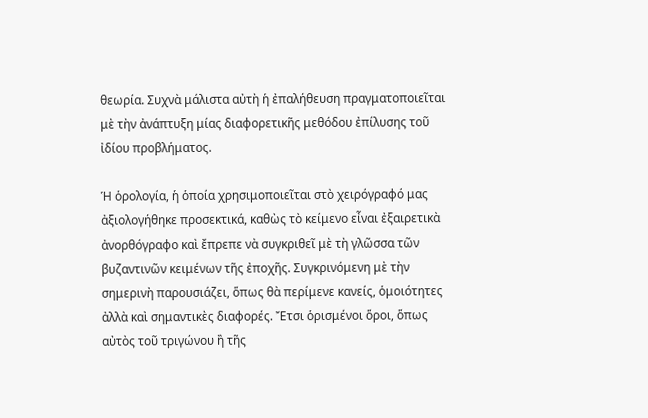θεωρία. Συχνὰ μάλιστα αὐτὴ ἡ ἐπαλήθευση πραγματοποιεῖται μὲ τὴν ἀνάπτυξη μίας διαφορετικῆς μεθόδου ἐπίλυσης τοῦ ἰδίου προβλήματος.

Ἡ ὁρολογία, ἡ ὁποία χρησιμοποιεῖται στὸ χειρόγραφό μας ἀξιολογήθηκε προσεκτικά, καθὼς τὸ κείμενο εἶναι ἐξαιρετικὰ ἀνορθόγραφο καὶ ἔπρεπε νὰ συγκριθεῖ μὲ τὴ γλῶσσα τῶν βυζαντινῶν κειμένων τῆς ἐποχῆς. Συγκρινόμενη μὲ τὴν σημερινὴ παρουσιάζει, ὅπως θὰ περίμενε κανείς, ὁμοιότητες ἀλλὰ καὶ σημαντικὲς διαφορές. Ἔτσι ὁρισμένοι ὅροι, ὅπως αὐτὸς τοῦ τριγώνου ἢ τῆς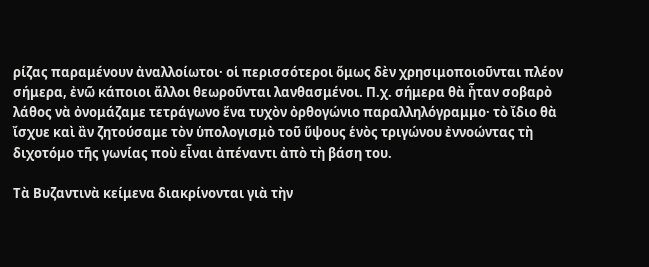ρίζας παραμένουν ἀναλλοίωτοι· οἱ περισσότεροι ὅμως δὲν χρησιμοποιοῦνται πλέον σήμερα, ἐνῶ κάποιοι ἄλλοι θεωροῦνται λανθασμένοι. Π.χ. σήμερα θὰ ἦταν σοβαρὸ λάθος νὰ ὀνομάζαμε τετράγωνο ἕνα τυχὸν ὀρθογώνιο παραλληλόγραμμο· τὸ ἴδιο θὰ ἴσχυε καὶ ἂν ζητούσαμε τὸν ὑπολογισμὸ τοῦ ὕψους ἑνὸς τριγώνου ἐννοώντας τὴ διχοτόμο τῆς γωνίας ποὺ εἶναι ἀπέναντι ἀπὸ τὴ βάση του.

Τὰ Βυζαντινὰ κείμενα διακρίνονται γιὰ τὴν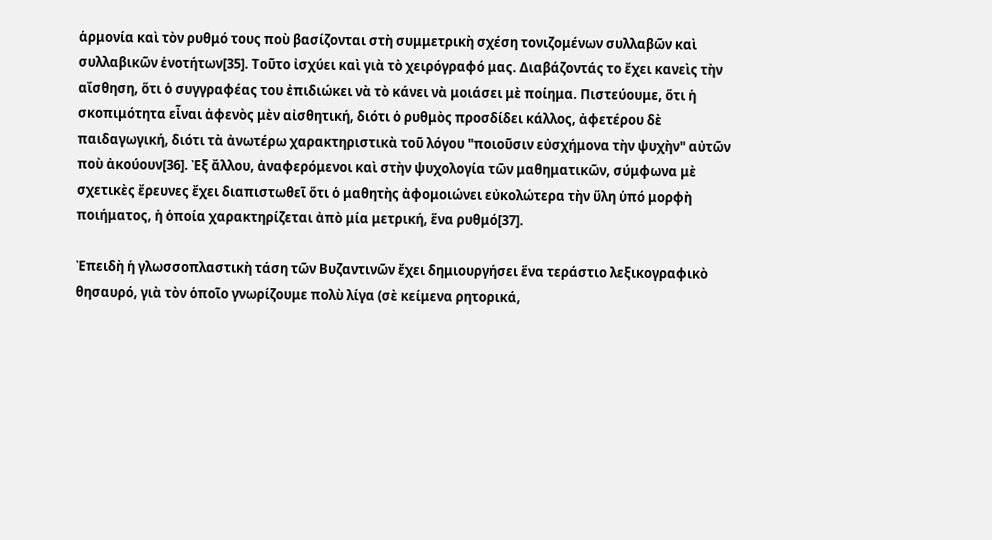ἁρμονία καὶ τὸν ρυθμό τους ποὺ βασίζονται στὴ συμμετρικὴ σχέση τονιζομένων συλλαβῶν καὶ συλλαβικῶν ἑνοτήτων[35]. Τοῦτο ἰσχύει καὶ γιὰ τὸ χειρόγραφό μας. Διαβάζοντάς το ἔχει κανεὶς τὴν αἴσθηση, ὅτι ὁ συγγραφέας του ἐπιδιώκει νὰ τὸ κάνει νὰ μοιάσει μὲ ποίημα. Πιστεύουμε, ὅτι ἡ σκοπιμότητα εἶναι ἀφενὸς μὲν αἰσθητική, διότι ὁ ρυθμὸς προσδίδει κάλλος, ἀφετέρου δὲ παιδαγωγική, διότι τὰ ἀνωτέρω χαρακτηριστικὰ τοῦ λόγου "ποιοῦσιν εὐσχήμονα τὴν ψυχὴν" αὐτῶν ποὺ ἀκούουν[36]. Ἐξ ἄλλου, ἀναφερόμενοι καὶ στὴν ψυχολογία τῶν μαθηματικῶν, σύμφωνα μὲ σχετικὲς ἔρευνες ἔχει διαπιστωθεῖ ὅτι ὁ μαθητὴς ἀφομοιώνει εὐκολώτερα τὴν ὕλη ὑπό μορφὴ ποιήματος, ἡ ὁποία χαρακτηρίζεται ἀπὸ μία μετρική, ἕνα ρυθμό[37].

Ἐπειδὴ ἡ γλωσσοπλαστικὴ τάση τῶν Βυζαντινῶν ἔχει δημιουργήσει ἕνα τεράστιο λεξικογραφικὸ θησαυρό, γιὰ τὸν ὁποῖο γνωρίζουμε πολὺ λίγα (σὲ κείμενα ρητορικά,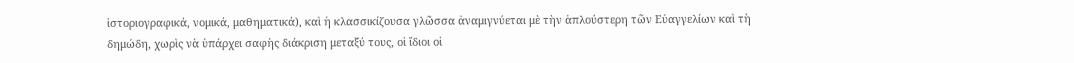ἱστοριογραφικά, νομικά, μαθηματικά), καὶ ἡ κλασσικίζουσα γλῶσσα ἀναμιγνύεται μὲ τὴν ἁπλούστερη τῶν Εὐαγγελίων καὶ τὴ δημώδη, χωρὶς νὰ ὑπάρχει σαφὴς διάκριση μεταξύ τους, οἱ ἴδιοι οἱ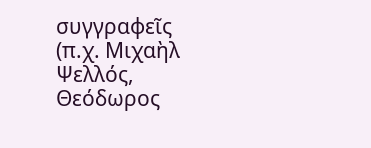συγγραφεῖς (π.χ. Μιχαὴλ Ψελλός, Θεόδωρος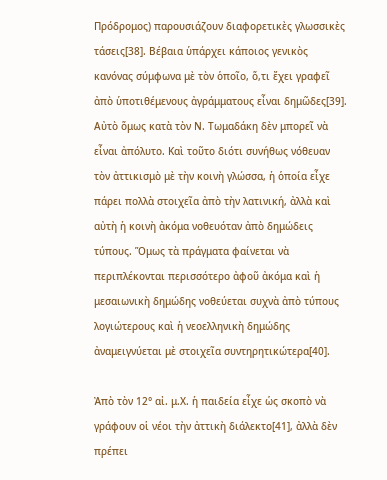Πρόδρομος) παρουσιάζουν διαφορετικὲς γλωσσικὲς τάσεις[38]. Βέβαια ὑπάρχει κάποιος γενικὸς κανόνας σύμφωνα μὲ τὸν ὁποῖο, ὅ,τι ἔχει γραφεῖ ἀπὸ ὑποτιθέμενους ἀγράμματους εἶναι δημῶδες[39]. Αὐτὸ ὅμως κατὰ τὸν Ν. Τωμαδάκη δὲν μπορεῖ νὰ εἶναι ἀπόλυτο. Καὶ τοῦτο διότι συνήθως νόθευαν τὸν ἀττικισμὸ μὲ τὴν κοινὴ γλώσσα, ἡ ὁποία εἶχε πάρει πολλὰ στοιχεῖα ἀπὸ τὴν λατινική, ἀλλὰ καὶ αὐτὴ ἡ κοινὴ ἀκόμα νοθευόταν ἀπὸ δημώδεις τύπους. Ὅμως τὰ πράγματα φαίνεται νὰ περιπλέκονται περισσότερο ἀφοῦ ἀκόμα καὶ ἡ μεσαιωνικὴ δημώδης νοθεύεται συχνὰ ἀπὸ τύπους λογιώτερους καὶ ἡ νεοελληνικὴ δημώδης ἀναμειγνύεται μὲ στοιχεῖα συντηρητικώτερα[40].

Ἀπὸ τὸν 12° αἰ. μ.Χ. ἡ παιδεία εἶχε ὡς σκοπὸ νὰ γράφουν οἱ νέοι τὴν ἀττικὴ διάλεκτο[41], ἀλλὰ δὲν πρέπει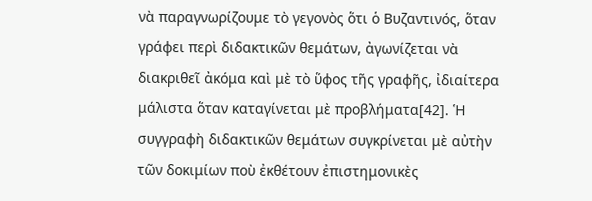νὰ παραγνωρίζουμε τὸ γεγονὸς ὅτι ὁ Βυζαντινός, ὅταν γράφει περὶ διδακτικῶν θεμάτων, ἀγωνίζεται νὰ διακριθεῖ ἀκόμα καὶ μὲ τὸ ὕφος τῆς γραφῆς, ἰδιαίτερα μάλιστα ὅταν καταγίνεται μὲ προβλήματα[42]. Ἡ συγγραφὴ διδακτικῶν θεμάτων συγκρίνεται μὲ αὐτὴν τῶν δοκιμίων ποὺ ἐκθέτουν ἐπιστημονικὲς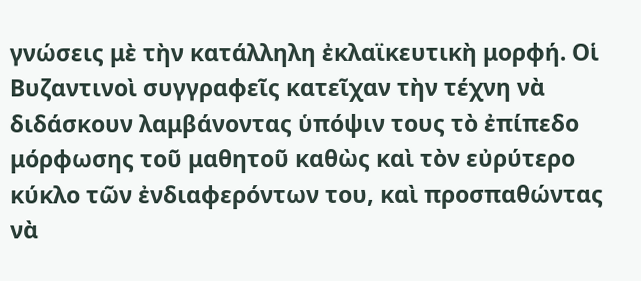γνώσεις μὲ τὴν κατάλληλη ἐκλαϊκευτικὴ μορφή. Οἱ Βυζαντινοὶ συγγραφεῖς κατεῖχαν τὴν τέχνη νὰ διδάσκουν λαμβάνοντας ὑπόψιν τους τὸ ἐπίπεδο μόρφωσης τοῦ μαθητοῦ καθὼς καὶ τὸν εὐρύτερο κύκλο τῶν ἐνδιαφερόντων του, καὶ προσπαθώντας νὰ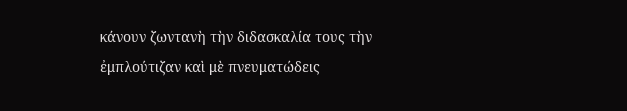κάνουν ζωντανὴ τὴν διδασκαλία τους τὴν ἐμπλούτιζαν καὶ μὲ πνευματώδεις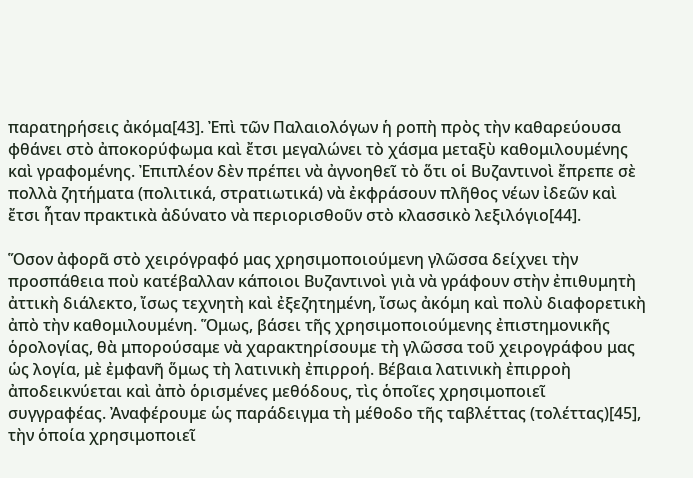παρατηρήσεις ἀκόμα[43]. Ἐπὶ τῶν Παλαιολόγων ἡ ροπὴ πρὸς τὴν καθαρεύουσα φθάνει στὸ ἀποκορύφωμα καὶ ἔτσι μεγαλώνει τὸ χάσμα μεταξὺ καθομιλουμένης καὶ γραφομένης. Ἐπιπλέον δὲν πρέπει νὰ ἀγνοηθεῖ τὸ ὅτι οἱ Βυζαντινοὶ ἔπρεπε σὲ πολλὰ ζητήματα (πολιτικά, στρατιωτικά) νὰ ἐκφράσουν πλῆθος νέων ἰδεῶν καὶ ἔτσι ἦταν πρακτικὰ ἀδύνατο νὰ περιορισθοῦν στὸ κλασσικὸ λεξιλόγιο[44].

Ὅσον ἀφορᾶ στὸ χειρόγραφό μας χρησιμοποιούμενη γλῶσσα δείχνει τὴν προσπάθεια ποὺ κατέβαλλαν κάποιοι Βυζαντινοὶ γιὰ νὰ γράφουν στὴν ἐπιθυμητὴ ἀττικὴ διάλεκτο, ἴσως τεχνητὴ καὶ ἐξεζητημένη, ἴσως ἀκόμη καὶ πολὺ διαφορετικὴ ἀπὸ τὴν καθομιλουμένη. Ὅμως, βάσει τῆς χρησιμοποιούμενης ἐπιστημονικῆς ὁρολογίας, θὰ μπορούσαμε νὰ χαρακτηρίσουμε τὴ γλῶσσα τοῦ χειρογράφου μας ὡς λογία, μὲ ἐμφανῆ ὅμως τὴ λατινικὴ ἐπιρροή. Βέβαια λατινικὴ ἐπιρροὴ ἀποδεικνύεται καὶ ἀπὸ ὁρισμένες μεθόδους, τὶς ὁποῖες χρησιμοποιεῖ συγγραφέας. Ἀναφέρουμε ὡς παράδειγμα τὴ μέθοδο τῆς ταβλέττας (τολέττας)[45], τὴν ὁποία χρησιμοποιεῖ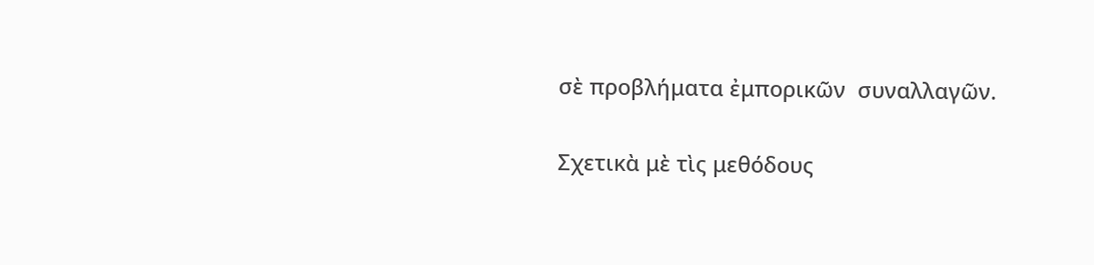σὲ προβλήματα ἐμπορικῶν  συναλλαγῶν.

Σχετικὰ μὲ τὶς μεθόδους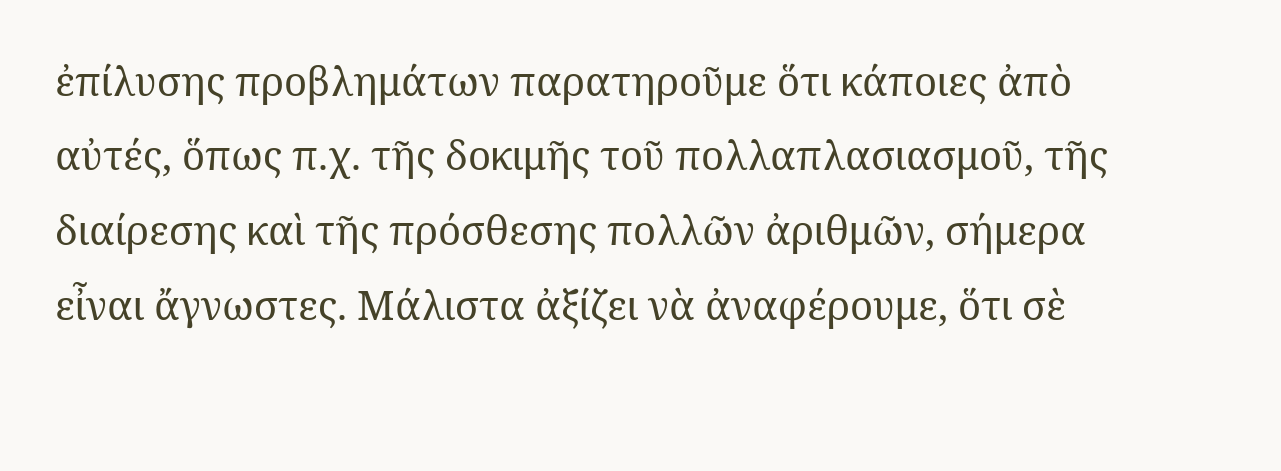ἐπίλυσης προβλημάτων παρατηροῦμε ὅτι κάποιες ἀπὸ αὐτές, ὅπως π.χ. τῆς δοκιμῆς τοῦ πολλαπλασιασμοῦ, τῆς διαίρεσης καὶ τῆς πρόσθεσης πολλῶν ἀριθμῶν, σήμερα εἶναι ἄγνωστες. Μάλιστα ἀξίζει νὰ ἀναφέρουμε, ὅτι σὲ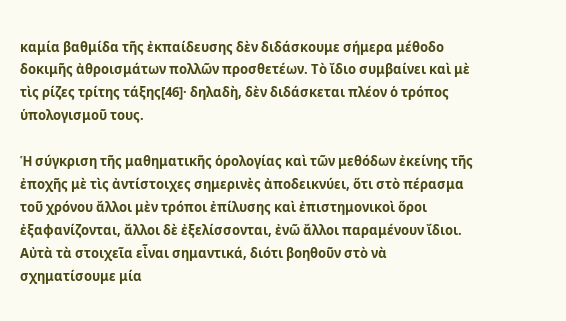καμία βαθμίδα τῆς ἐκπαίδευσης δὲν διδάσκουμε σήμερα μέθοδο δοκιμῆς ἀθροισμάτων πολλῶν προσθετέων. Τὸ ἴδιο συμβαίνει καὶ μὲ τὶς ρίζες τρίτης τάξης[46]· δηλαδὴ, δὲν διδάσκεται πλέον ὁ τρόπος ὑπολογισμοῦ τους.

Ἡ σύγκριση τῆς μαθηματικῆς ὁρολογίας καὶ τῶν μεθόδων ἐκείνης τῆς ἐποχῆς μὲ τὶς ἀντίστοιχες σημερινὲς ἀποδεικνύει, ὅτι στὸ πέρασμα τοῦ χρόνου ἄλλοι μὲν τρόποι ἐπίλυσης καὶ ἐπιστημονικοὶ ὅροι ἐξαφανίζονται, ἄλλοι δὲ ἐξελίσσονται, ἐνῶ ἄλλοι παραμένουν ἴδιοι. Αὐτὰ τὰ στοιχεῖα εἶναι σημαντικά, διότι βοηθοῦν στὸ νὰ σχηματίσουμε μία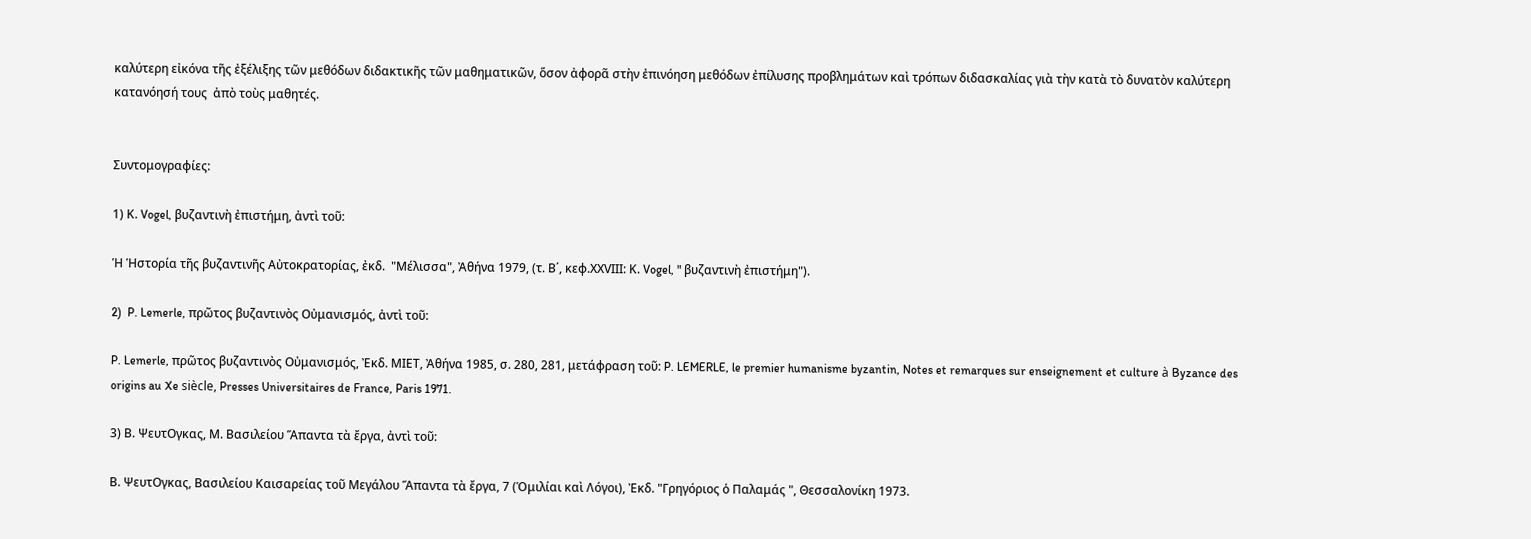καλύτερη εἰκόνα τῆς ἐξέλιξης τῶν μεθόδων διδακτικῆς τῶν μαθηματικῶν, ὅσον ἀφορᾶ στὴν ἐπινόηση μεθόδων ἐπίλυσης προβλημάτων καὶ τρόπων διδασκαλίας γιὰ τὴν κατὰ τὸ δυνατὸν καλύτερη κατανόησή τους  ἀπὸ τοὺς μαθητές.


Συντομογραφίες:

1) Κ. Vogel, βυζαντινὴ ἐπιστήμη, ἀντὶ τοῦ:

Ἡ Ἡστορία τῆς βυζαντινῆς Αὐτοκρατορίας, ἐκδ.  "Μέλισσα", Ἀθήνα 1979, (τ. Β΄, κεφ.ΧΧVΙΙΙ: Κ. Vogel, " βυζαντινὴ ἐπιστήμη").

2)  P. Lemerle, πρῶτος βυζαντινὸς Οὐμανισμός, ἀντὶ τοῦ:

P. Lemerle, πρῶτος βυζαντινὸς Οὐμανισμός, Ἐκδ. ΜΙΕΤ, Ἀθήνα 1985, σ. 280, 281, μετάφραση τοῦ: P. LEMERLE, le premier humanisme byzantin, Notes et remarques sur enseignement et culture à Byzance des origins au Xe siècle, Presses Universitaires de France, Paris 1971.

3) Β. ΨευτΟγκας, Μ. Βασιλείου Ἅπαντα τὰ ἔργα, ἀντὶ τοῦ:

Β. ΨευτΟγκας, Βασιλείου Καισαρείας τοῦ Μεγάλου Ἅπαντα τὰ ἔργα, 7 (Ὁμιλίαι καὶ Λόγοι), Ἐκδ. "Γρηγόριος ὁ Παλαμάς ", Θεσσαλονίκη 1973.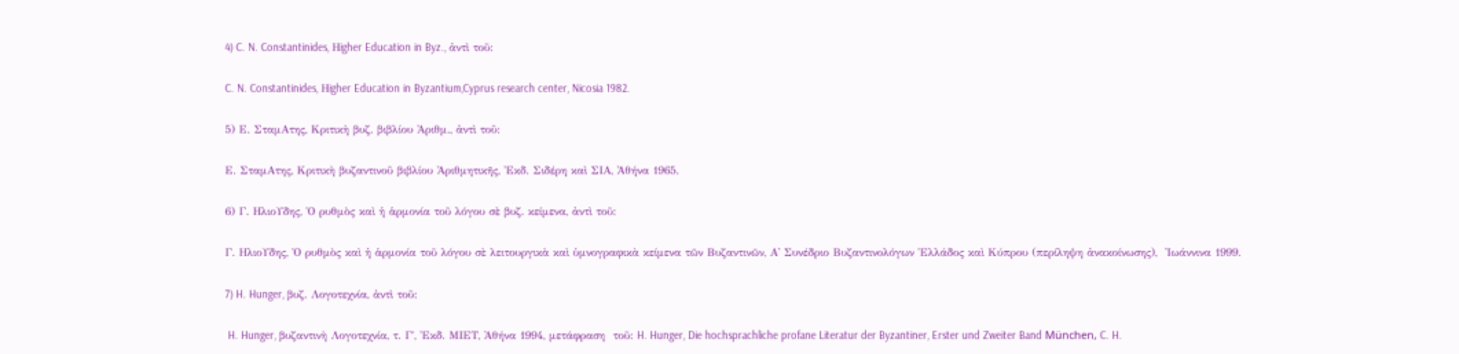4) C. N. Constantinides, Ηigher Education in Byz., ἀντὶ τοῦ:

C. N. Constantinides, Ηigher Education in Byzantium,Cyprus research center, Nicosia 1982.

5) Ε. ΣταμΑτης, Κριτικὴ βυζ. βιβλίου Ἀριθμ., ἀντὶ τοῦ:

Ε. ΣταμΑτης, Κριτικὴ βυζαντινοῦ βιβλίου Ἀριθμητικῆς, Ἐκδ. Σιδέρη καὶ ΣΙΑ, Ἀθήνα 1965.

6) Γ. ΗλιοΥδης, Ὁ ρυθμὸς καὶ ἡ ἁρμονία τοῦ λόγου σὲ βυζ. κείμενα, ἀντὶ τοῦ:

Γ. ΗλιοΥδης, Ὁ ρυθμὸς καὶ ἡ ἁρμονία τοῦ λόγου σὲ λειτουργικὰ καὶ ὑμνογραφικὰ κείμενα τῶν Βυζαντινῶν, Α' Συνέδριο Βυζαντινολόγων Ἑλλάδος καὶ Κύπρου (περίληψη ἀνακοίνωσης),  Ἰωάννινα 1999.

7) H. Hunger, βυζ. Λογοτεχνία, ἀντὶ τοῦ:

 H. Hunger, βυζαντινὴ Λογοτεχνία, τ. Γ΄, Ἐκδ. ΜΙΕΤ, Ἀθήνα 1994, μετάφραση  τοῦ: H. Hunger, Die hochsprachliche profane Literatur der Byzantiner, Erster und Zweiter Band München, C. H.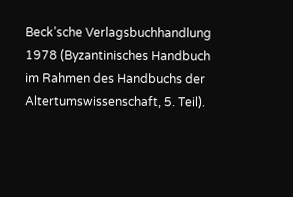Beck’sche Verlagsbuchhandlung 1978 (Byzantinisches Handbuch im Rahmen des Handbuchs der Altertumswissenschaft, 5. Teil).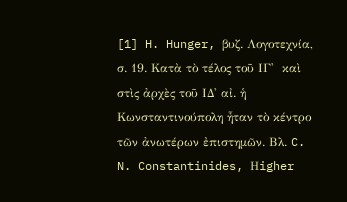[1] H. Hunger, βυζ. Λογοτεχνία, σ. 19. Κατὰ τὸ τέλος τοῦ ΙΓ'  καὶ στὶς ἀρχὲς τοῦ ΙΔ' αἰ. ἡ Κωνσταντινούπολη ἦταν τὸ κέντρο τῶν ἀνωτέρων ἐπιστημῶν. Βλ. C. N. Constantinides, Ηigher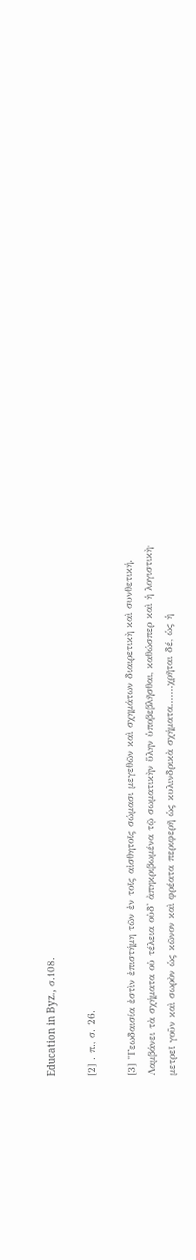Education in Byz., σ.108.

[2] . π., σ. 26.

[3] "Γεωδαισία ἐστὶν ἐπιστήμη τῶν ἐν τοῖς αἰσθητοῖς σώμασι μεγεθῶν καὶ σχημάτων διαιρετικὴ καὶ συνθετική. Λαμβάνει τὰ σχήματα οὐ τέλεια οὐδ' ἀπηκριβωμένα τῷ σωματικὴν ὕλην ὑποβεβλῆσθαι, καθώσπερ καὶ ἡ λογιστικὴ· μετρεῖ γοῦν καὶ σωρὸν ὡς κῶνον καὶ φρέατα περιφερῆ ὡς κυλινδρικὰ σχήματα.......χρῆται δέ, ὡς ἡ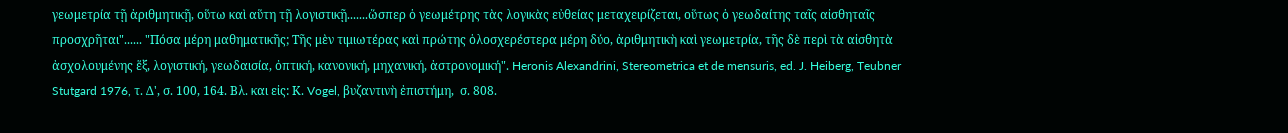γεωμετρία τῇ ἀριθμητικῇ, οὕτω καὶ αὕτη τῇ λογιστικῇ.......ὥσπερ ὁ γεωμέτρης τὰς λογικὰς εὐθείας μεταχειρίζεται, οὕτως ὁ γεωδαίτης ταῖς αἰσθηταῖς προσχρῆται"...... "Πόσα μέρη μαθηματικῆς; Τῆς μὲν τιμιωτέρας καὶ πρώτης ὁλοσχερέστερα μέρη δύο, ἀριθμητικὴ καὶ γεωμετρία, τῆς δὲ περὶ τὰ αἰσθητὰ ἀσχολουμένης ἕξ, λογιστική, γεωδαισία, ὀπτική, κανονική, μηχανική, ἀστρονομική". Heronis Alexandrini, Stereometrica et de mensuris, ed. J. Heiberg, Teubner Stutgard 1976, τ. Δ', σ. 100, 164. Βλ. και εἰς: Κ. Vogel, βυζαντινὴ ἐπιστήμη,  σ. 808.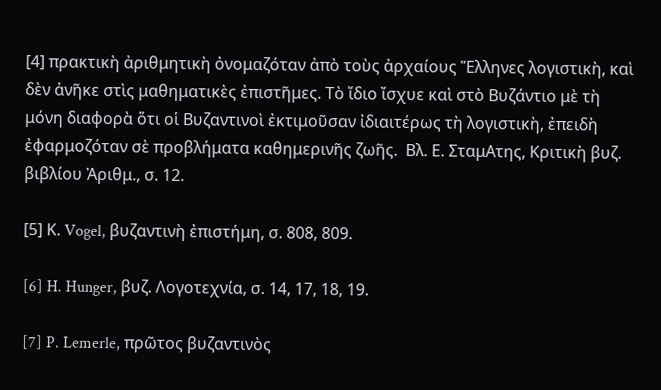[4] πρακτικὴ ἀριθμητικὴ ὀνομαζόταν ἀπὸ τοὺς ἀρχαίους Ἕλληνες λογιστικὴ, καὶ δὲν ἀνῆκε στὶς μαθηματικὲς ἐπιστῆμες. Τὸ ἴδιο ἴσχυε καὶ στὸ Βυζάντιο μὲ τὴ μόνη διαφορὰ ὅτι οἱ Βυζαντινοὶ ἐκτιμοῦσαν ἰδιαιτέρως τὴ λογιστικὴ, ἐπειδὴ ἐφαρμοζόταν σὲ προβλήματα καθημερινῆς ζωῆς.  Βλ. Ε. ΣταμΑτης, Κριτικὴ βυζ. βιβλίου Ἀριθμ., σ. 12.

[5] Κ. Vogel, βυζαντινὴ ἐπιστήμη, σ. 808, 809.

[6] H. Hunger, βυζ. Λογοτεχνία, σ. 14, 17, 18, 19.

[7] P. Lemerle, πρῶτος βυζαντινὸς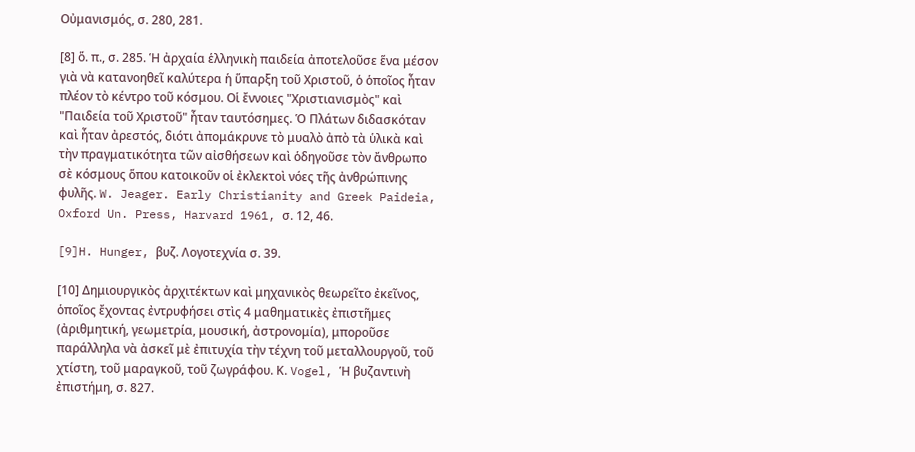Οὐμανισμός, σ. 280, 281.

[8] ὅ. π., σ. 285. Ἡ ἀρχαία ἑλληνικὴ παιδεία ἀποτελοῦσε ἕνα μέσον γιὰ νὰ κατανοηθεῖ καλύτερα ἡ ὕπαρξη τοῦ Χριστοῦ, ὁ ὁποῖος ἦταν πλέον τὸ κέντρο τοῦ κόσμου. Οἱ ἔννοιες "Χριστιανισμὸς" καὶ "Παιδεία τοῦ Χριστοῦ" ἦταν ταυτόσημες. Ὁ Πλάτων διδασκόταν καὶ ἦταν ἀρεστός, διότι ἀπομάκρυνε τὸ μυαλὸ ἀπὸ τὰ ὑλικὰ καὶ τὴν πραγματικότητα τῶν αἰσθήσεων καὶ ὁδηγοῦσε τὸν ἄνθρωπο σὲ κόσμους ὅπου κατοικοῦν οἱ ἐκλεκτοὶ νόες τῆς ἀνθρώπινης φυλῆς. W. Jeager. Early Christianity and Greek Paideia, Oxford Un. Press, Harvard 1961, σ. 12, 46.

[9]H. Hunger, βυζ. Λογοτεχνία σ. 39.

[10] Δημιουργικὸς ἀρχιτέκτων καὶ μηχανικὸς θεωρεῖτο ἐκεῖνος, ὁποῖος ἔχοντας ἐντρυφήσει στὶς 4 μαθηματικὲς ἐπιστῆμες (ἀριθμητική, γεωμετρία, μουσική, ἀστρονομία), μποροῦσε παράλληλα νὰ ἀσκεῖ μὲ ἐπιτυχία τὴν τέχνη τοῦ μεταλλουργοῦ, τοῦ χτίστη, τοῦ μαραγκοῦ, τοῦ ζωγράφου. Κ. Vogel, Ἡ βυζαντινὴ ἐπιστήμη, σ. 827.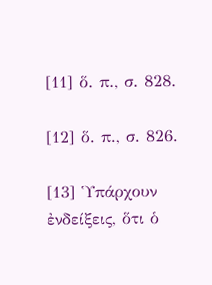[11] ὅ. π., σ. 828.

[12] ὅ. π., σ. 826.

[13] Ὑπάρχουν ἐνδείξεις, ὅτι ὁ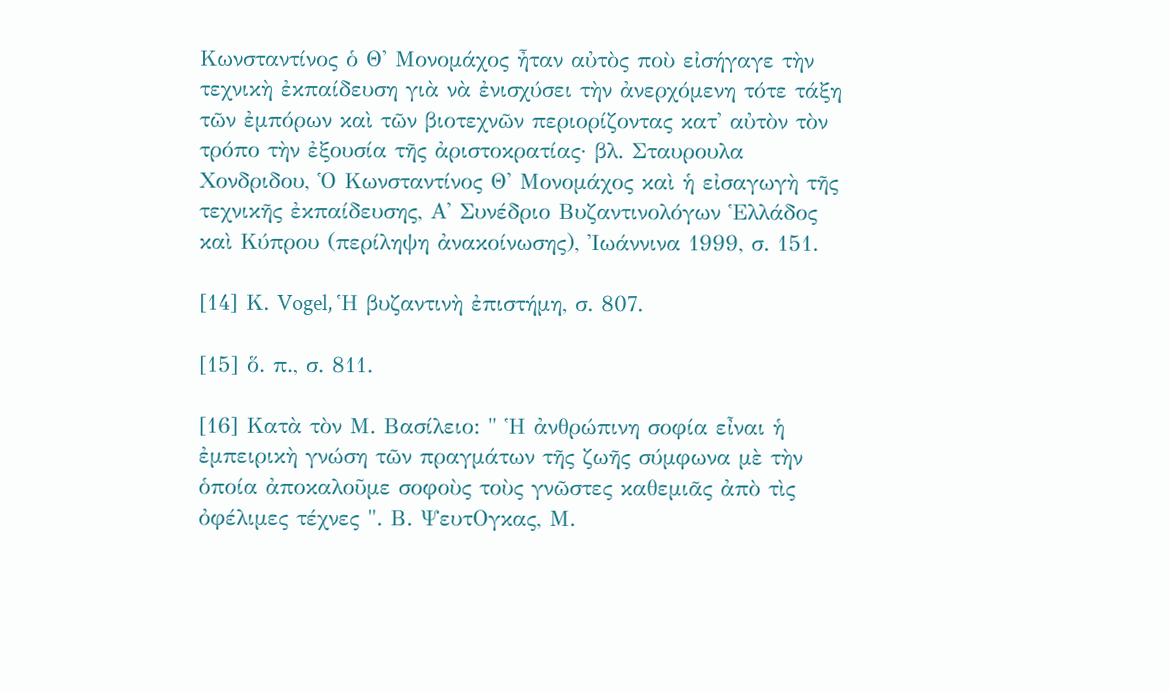Κωνσταντίνος ὁ Θ' Μονομάχος ἦταν αὐτὸς ποὺ εἰσήγαγε τὴν τεχνικὴ ἐκπαίδευση γιὰ νὰ ἐνισχύσει τὴν ἀνερχόμενη τότε τάξη τῶν ἐμπόρων καὶ τῶν βιοτεχνῶν περιορίζοντας κατ' αὐτὸν τὸν τρόπο τὴν ἐξουσία τῆς ἀριστοκρατίας· βλ. Σταυρουλα Χονδριδου, Ὁ Κωνσταντίνος Θ' Μονομάχος καὶ ἡ εἰσαγωγὴ τῆς τεχνικῆς ἐκπαίδευσης, Α' Συνέδριο Βυζαντινολόγων Ἑλλάδος καὶ Κύπρου (περίληψη ἀνακοίνωσης), Ἰωάννινα 1999, σ. 151.

[14] Κ. Vogel, Ἡ βυζαντινὴ ἐπιστήμη, σ. 807.

[15] ὅ. π., σ. 811.

[16] Κατὰ τὸν Μ. Βασίλειο: " Ἡ ἀνθρώπινη σοφία εἶναι ἡ ἐμπειρικὴ γνώση τῶν πραγμάτων τῆς ζωῆς σύμφωνα μὲ τὴν ὁποία ἀποκαλοῦμε σοφοὺς τοὺς γνῶστες καθεμιᾶς ἀπὸ τὶς ὀφέλιμες τέχνες ". Β. ΨευτΟγκας, Μ.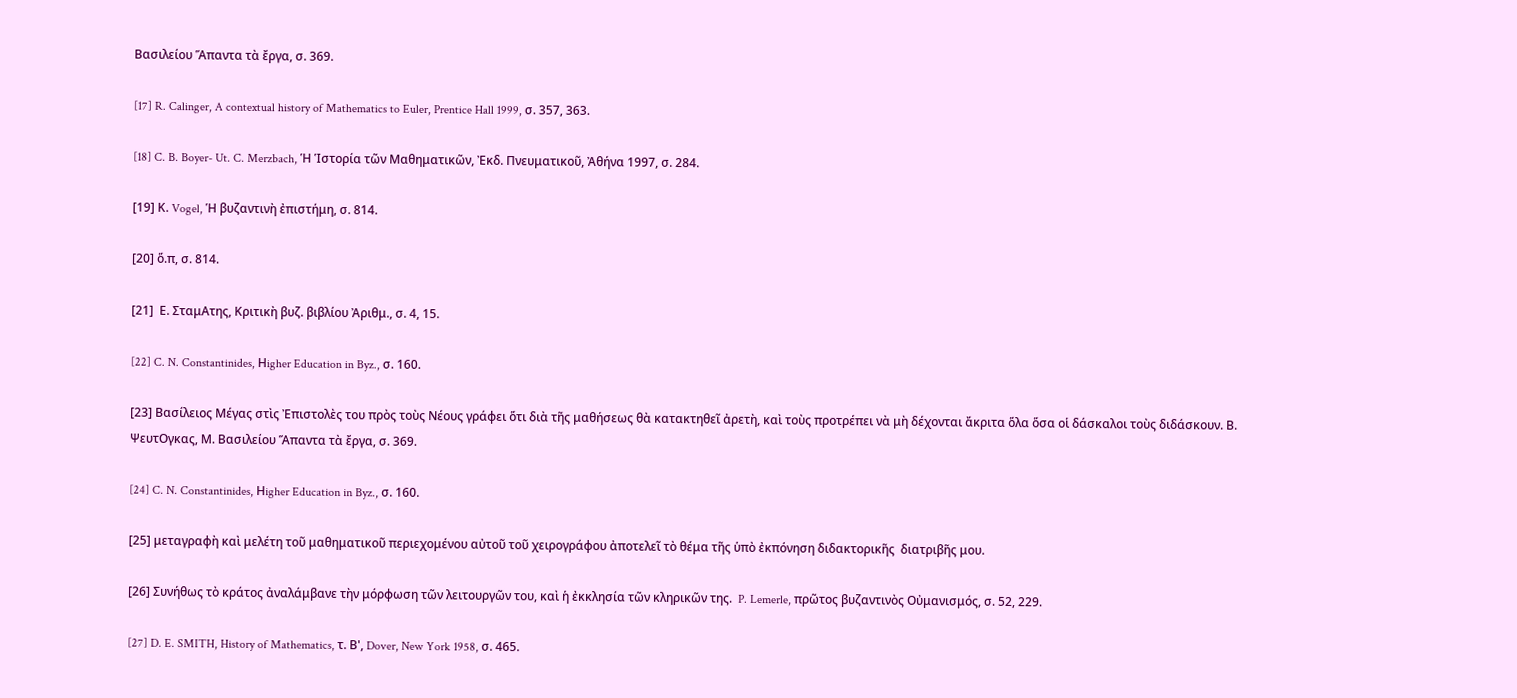Βασιλείου Ἅπαντα τὰ ἔργα, σ. 369.

[17] R. Calinger, A contextual history of Mathematics to Euler, Prentice Hall 1999, σ. 357, 363.

[18] C. B. Boyer- Ut. C. Merzbach, Ἡ Ἱστορία τῶν Μαθηματικῶν, Ἐκδ. Πνευματικοῦ, Ἀθήνα 1997, σ. 284.

[19] Κ. Vogel, Ἡ βυζαντινὴ ἐπιστήμη, σ. 814.

[20] ὅ.π, σ. 814.

[21]  Ε. ΣταμΑτης, Κριτικὴ βυζ. βιβλίου Ἀριθμ., σ. 4, 15.

[22] C. N. Constantinides, Ηigher Education in Byz., σ. 160.

[23] Βασίλειος Μέγας στὶς Ἐπιστολὲς του πρὸς τοὺς Νέους γράφει ὅτι διὰ τῆς μαθήσεως θὰ κατακτηθεῖ ἀρετὴ, καὶ τοὺς προτρέπει νὰ μὴ δέχονται ἄκριτα ὅλα ὅσα οἱ δάσκαλοι τοὺς διδάσκουν. Β. ΨευτΟγκας, Μ. Βασιλείου Ἅπαντα τὰ ἔργα, σ. 369.

[24] C. N. Constantinides, Ηigher Education in Byz., σ. 160.

[25] μεταγραφὴ καὶ μελέτη τοῦ μαθηματικοῦ περιεχομένου αὐτοῦ τοῦ χειρογράφου ἀποτελεῖ τὸ θέμα τῆς ὑπὸ ἐκπόνηση διδακτορικῆς  διατριβῆς μου.

[26] Συνήθως τὸ κράτος ἀναλάμβανε τὴν μόρφωση τῶν λειτουργῶν του, καὶ ἡ ἐκκλησία τῶν κληρικῶν της.  P. Lemerle, πρῶτος βυζαντινὸς Οὐμανισμός, σ. 52, 229.

[27] D. E. SMITH, History of Mathematics, τ. Β', Dover, New York 1958, σ. 465.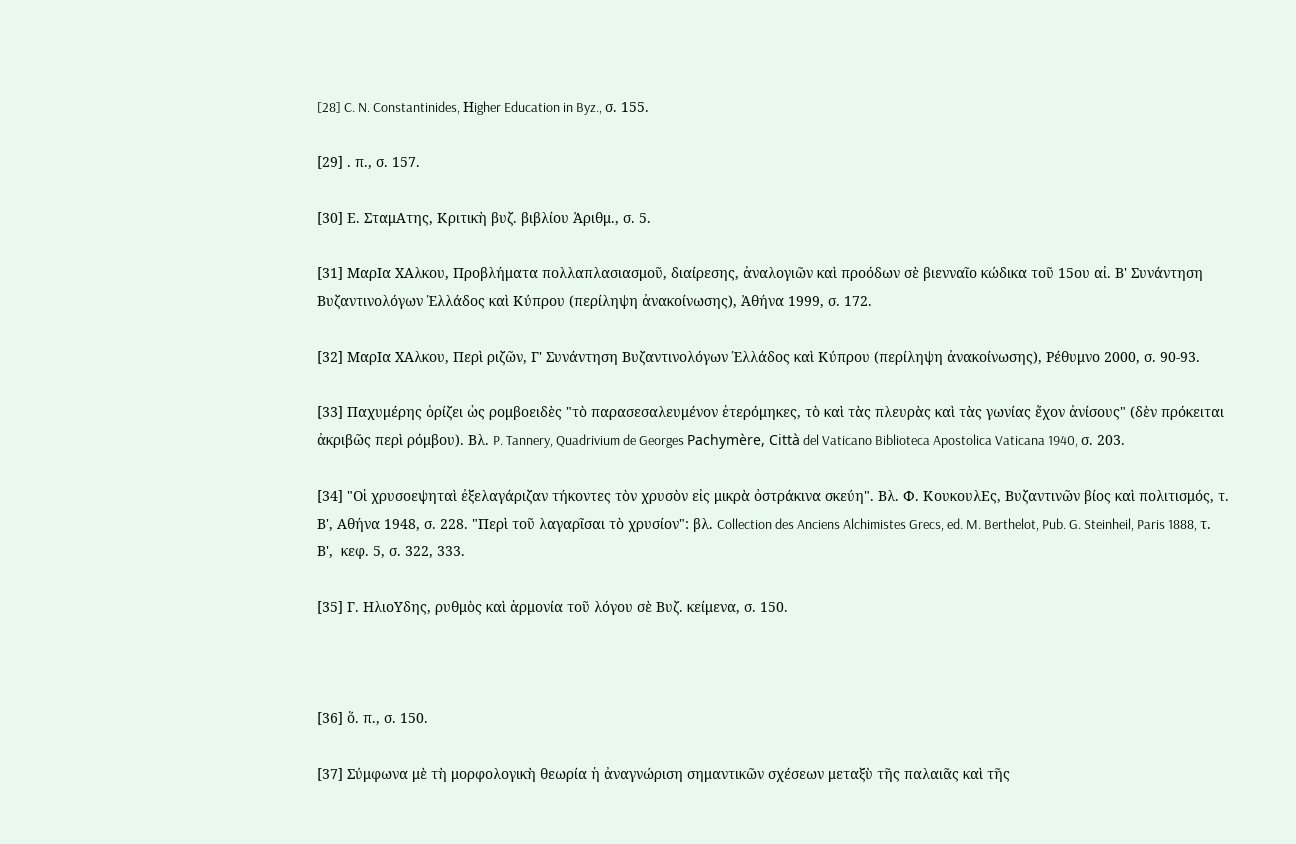[28] C. N. Constantinides, Ηigher Education in Byz., σ. 155.

[29] . π., σ. 157.

[30] Ε. ΣταμΑτης, Κριτικὴ βυζ. βιβλίου Ἀριθμ., σ. 5.

[31] ΜαρΙα ΧΑλκου, Προβλήματα πολλαπλασιασμοῦ, διαίρεσης, ἀναλογιῶν καὶ προόδων σὲ βιενναῖο κώδικα τοῦ 15ου αἰ. Β' Συνάντηση Βυζαντινολόγων Ἑλλάδος καὶ Κύπρου (περίληψη ἀνακοίνωσης), Ἀθήνα 1999, σ. 172.

[32] ΜαρΙα ΧΑλκου, Περὶ ριζῶν, Γ' Συνάντηση Βυζαντινολόγων Ἑλλάδος καὶ Κύπρου (περίληψη ἀνακοίνωσης), Ρέθυμνο 2000, σ. 90-93.

[33] Παχυμέρης ὁρίζει ὡς ρομβοειδὲς "τὸ παρασεσαλευμένον ἑτερόμηκες, τὸ καὶ τὰς πλευρὰς καὶ τὰς γωνίας ἔχον ἀνίσους" (δὲν πρόκειται ἀκριβῶς περὶ ρόμβου). Βλ. P. Tannery, Quadrivium de Georges Pachymère, Città del Vaticano Biblioteca Apostolica Vaticana 1940, σ. 203.

[34] "Οἱ χρυσοεψηταὶ ἐξελαγάριζαν τήκοντες τὸν χρυσὸν εἰς μικρὰ ὀστράκινα σκεύη". Βλ. Φ. ΚουκουλΕς, Βυζαντινῶν βίος καὶ πολιτισμός, τ. Β', Αθήνα 1948, σ. 228. "Περὶ τοῦ λαγαρῖσαι τὸ χρυσίον": βλ. Collection des Anciens Alchimistes Grecs, ed. M. Berthelot, Pub. G. Steinheil, Paris 1888, τ. Β',  κεφ. 5, σ. 322, 333.

[35] Γ. ΗλιοΥδης, ρυθμὸς καὶ ἁρμονία τοῦ λόγου σὲ Βυζ. κείμενα, σ. 150.



[36] ὅ. π., σ. 150.

[37] Σύμφωνα μὲ τὴ μορφολογικὴ θεωρία ἡ ἀναγνώριση σημαντικῶν σχέσεων μεταξὺ τῆς παλαιᾶς καὶ τῆς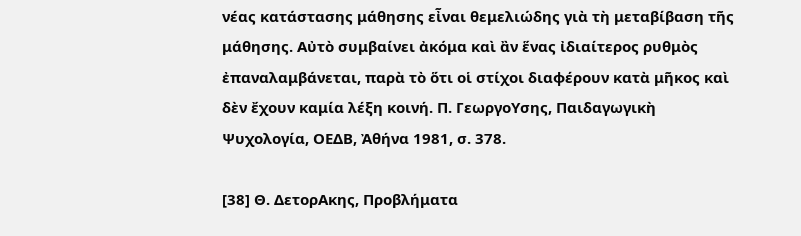νέας κατάστασης μάθησης εἶναι θεμελιώδης γιὰ τὴ μεταβίβαση τῆς μάθησης. Αὐτὸ συμβαίνει ἀκόμα καὶ ἂν ἕνας ἰδιαίτερος ρυθμὸς ἐπαναλαμβάνεται, παρὰ τὸ ὅτι οἱ στίχοι διαφέρουν κατὰ μῆκος καὶ δὲν ἔχουν καμία λέξη κοινή. Π. ΓεωργοΥσης, Παιδαγωγικὴ Ψυχολογία, ΟΕΔΒ, Ἀθήνα 1981, σ. 378.

[38] Θ. ΔετορΑκης, Προβλήματα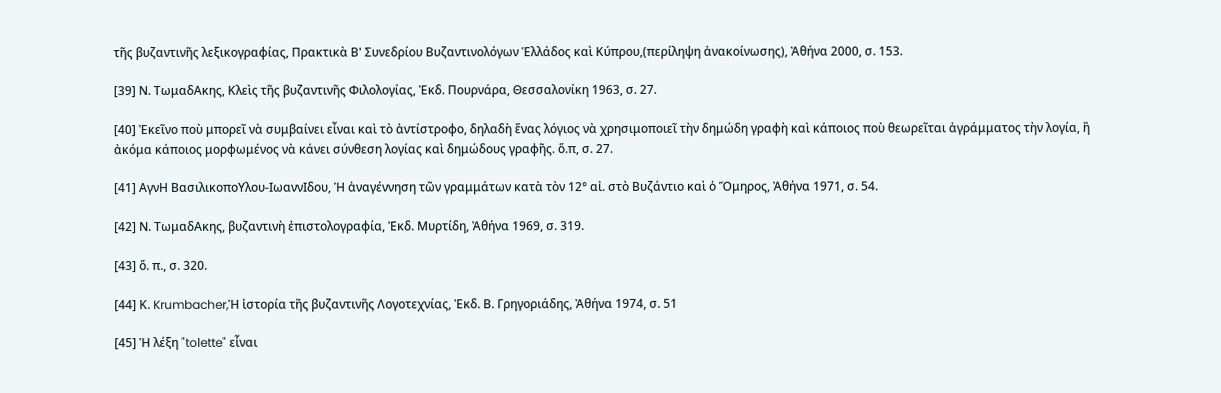τῆς βυζαντινῆς λεξικογραφίας, Πρακτικὰ Β' Συνεδρίου Βυζαντινολόγων Ἑλλάδος καὶ Κύπρου,(περίληψη ἀνακοίνωσης), Ἀθήνα 2000, σ. 153.

[39] Ν. ΤωμαδΑκης, Κλεὶς τῆς βυζαντινῆς Φιλολογίας, Ἐκδ. Πουρνάρα, Θεσσαλονίκη 1963, σ. 27.

[40] Ἐκεῖνο ποὺ μπορεῖ νὰ συμβαίνει εἶναι καὶ τὸ ἀντίστροφο, δηλαδὴ ἕνας λόγιος νὰ χρησιμοποιεῖ τὴν δημώδη γραφὴ καὶ κάποιος ποὺ θεωρεῖται ἀγράμματος τὴν λογία, ἢ ἀκόμα κάποιος μορφωμένος νὰ κάνει σύνθεση λογίας καὶ δημώδους γραφῆς. ὅ.π, σ. 27.

[41] ΑγνΗ ΒασιλικοποΥλου-ΙωαννΙδου, Ἡ ἀναγέννηση τῶν γραμμάτων κατὰ τὸν 12° αἰ. στὸ Βυζάντιο καὶ ὁ Ὅμηρος, Ἀθήνα 1971, σ. 54.

[42] Ν. ΤωμαδΑκης, βυζαντινὴ ἐπιστολογραφία, Ἐκδ. Μυρτίδη, Ἀθήνα 1969, σ. 319.

[43] ὅ. π., σ. 320.

[44] Κ. Krumbacher,Ἡ ἱστορία τῆς βυζαντινῆς Λογοτεχνίας, Ἐκδ. Β. Γρηγοριάδης, Ἀθήνα 1974, σ. 51

[45] Ἡ λέξη "tolette" εἶναι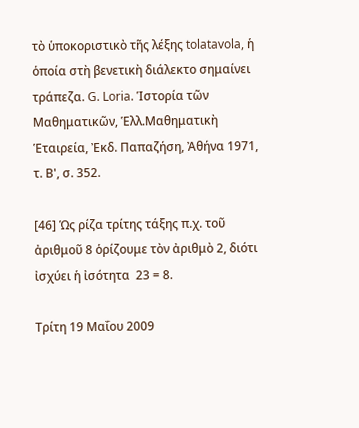τὸ ὑποκοριστικὸ τῆς λέξης tolatavola, ἡ ὁποία στὴ βενετικὴ διάλεκτο σημαίνει τράπεζα. G. Loria. Ἱστορία τῶν Μαθηματικῶν, Ἑλλ.Μαθηματικὴ Ἑταιρεία, Ἐκδ. Παπαζήση, Ἀθήνα 1971, τ. Β', σ. 352.

[46] Ὡς ρίζα τρίτης τάξης π.χ. τοῦ ἀριθμοῦ 8 ὁρίζουμε τὸν ἀριθμὸ 2, διότι ἰσχύει ἡ ἰσότητα  23 = 8.

Τρίτη 19 Μαΐου 2009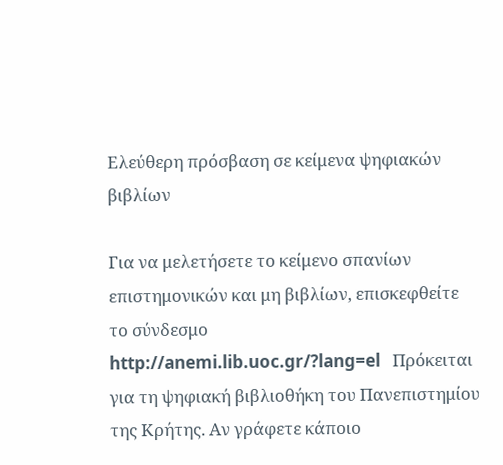Ελεύθερη πρόσβαση σε κείμενα ψηφιακών βιβλίων

Για να μελετήσετε το κείμενο σπανίων επιστημονικών και μη βιβλίων, επισκεφθείτε το σύνδεσμο http://anemi.lib.uoc.gr/?lang=el   Πρόκειται για τη ψηφιακή βιβλιοθήκη του Πανεπιστημίου της Κρήτης. Αν γράφετε κάποιο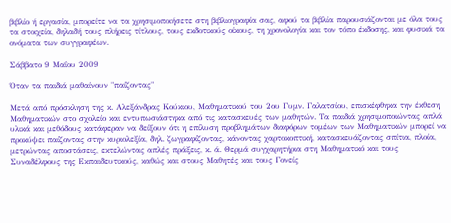βιβλίο ή εργασία, μπορείτε να τα χρησιμοποιήσετε στη βιβλιογραφία σας, αφού τα βιβλία παρουσιάζονται με όλα τους τα στοιχεία, δηλαδή τους πλήρεις τίτλους, τους εκδοτικούς οίκους, τη χρονολογία και τον τόπο έκδοσης, και φυσικά τα ονόματα των συγγραφέων.

Σάββατο 9 Μαΐου 2009

Όταν τα παιδιά μαθαίνουν "παίζοντας"

Μετά από πρόσκληση της κ. Αλεξάνδρας Κούκιου, Μαθηματικού του 2ου Γυμν. Γαλατσίου, επισκέφθηκα την έκθεση Μαθηματικών στο σχολείο και εντυπωσιάστηκα από τις κατασκευές των μαθητών. Τα παιδιά χρησιμοποιώντας απλά υλικά και μεθόδους κατάφεραν να δείξουν ότι η επίλυση προβλημάτων διαφόρων τομέων των Μαθηματικών μπορεί να προκύψει παίζοντας στην κυριολεξία, δηλ. ζωγραφίζοντας, κάνοντας χαρτοκοπτική, κατασκευάζοντας σπίτια, πλοία, μετρώντας αποστάσεις, εκτελώντας απλές πράξεις, κ. ά. Θερμά συγχαρητήρια στη Μαθηματικό και τους Συναδέλφους της Εκπαιδευτικούς, καθώς και στους Μαθητές και τους Γονείς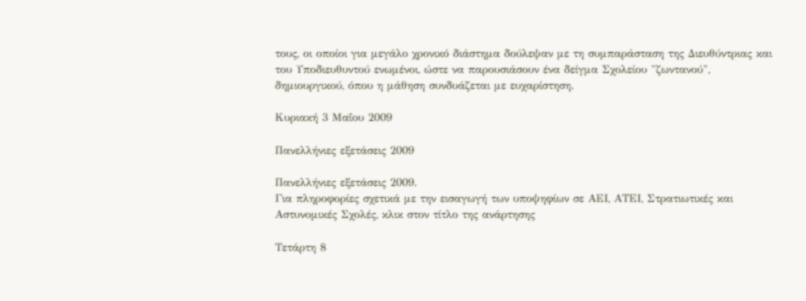τους, οι οποίοι για μεγάλο χρονικό διάστημα δούλεψαν με τη συμπαράσταση της Διευθύντριας και του Υποδιευθυντού ενωμένοι, ώστε να παρουσιάσουν ένα δείγμα Σχολείου "ζωντανού", δημιουργικού, όπου η μάθηση συνδυάζεται με ευχαρίστηση.

Κυριακή 3 Μαΐου 2009

Πανελλήνιες εξετάσεις 2009

Πανελλήνιες εξετάσεις 2009.
Για πληροφορίες σχετικά με την εισαγωγή των υποψηφίων σε ΑΕΙ, ΑΤΕΙ, Στρατιωτικές και Αστυνομικές Σχολές, κλικ στον τίτλο της ανάρτησης

Τετάρτη 8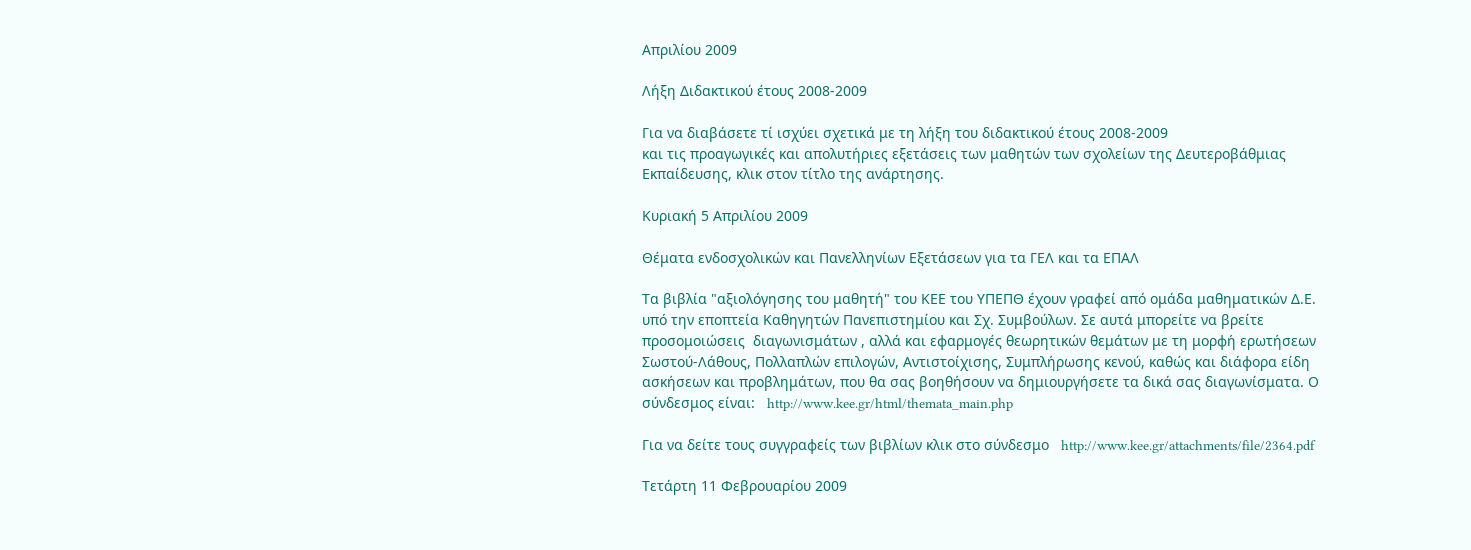Απριλίου 2009

Λήξη Διδακτικού έτους 2008-2009

Για να διαβάσετε τί ισχύει σχετικά με τη λήξη του διδακτικού έτους 2008-2009
και τις προαγωγικές και απολυτήριες εξετάσεις των μαθητών των σχολείων της Δευτεροβάθμιας Εκπαίδευσης, κλικ στον τίτλο της ανάρτησης.

Κυριακή 5 Απριλίου 2009

Θέματα ενδοσχολικών και Πανελληνίων Εξετάσεων για τα ΓΕΛ και τα ΕΠΑΛ

Τα βιβλία "αξιολόγησης του μαθητή" του ΚΕΕ του ΥΠΕΠΘ έχουν γραφεί από ομάδα μαθηματικών Δ.Ε. υπό την εποπτεία Καθηγητών Πανεπιστημίου και Σχ. Συμβούλων. Σε αυτά μπορείτε να βρείτε προσομοιώσεις  διαγωνισμάτων , αλλά και εφαρμογές θεωρητικών θεμάτων με τη μορφή ερωτήσεων Σωστού-Λάθους, Πολλαπλών επιλογών, Αντιστοίχισης, Συμπλήρωσης κενού, καθώς και διάφορα είδη ασκήσεων και προβλημάτων, που θα σας βοηθήσουν να δημιουργήσετε τα δικά σας διαγωνίσματα. Ο σύνδεσμος είναι:   http://www.kee.gr/html/themata_main.php

Για να δείτε τους συγγραφείς των βιβλίων κλικ στο σύνδεσμο   http://www.kee.gr/attachments/file/2364.pdf

Τετάρτη 11 Φεβρουαρίου 2009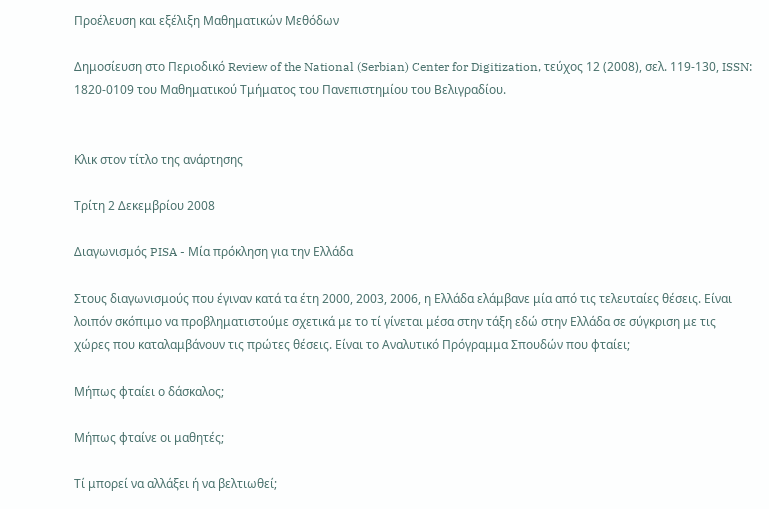Προέλευση και εξέλιξη Μαθηματικών Μεθόδων

Δημοσίευση στο Περιοδικό Review of the National (Serbian) Center for Digitization, τεύχος 12 (2008), σελ. 119-130, ISSN: 1820-0109 του Μαθηματικού Τμήματος του Πανεπιστημίου του Βελιγραδίου.


Κλικ στον τίτλο της ανάρτησης

Τρίτη 2 Δεκεμβρίου 2008

Διαγωνισμός PISA - Μία πρόκληση για την Ελλάδα

Στους διαγωνισμούς που έγιναν κατά τα έτη 2000, 2003, 2006, η Ελλάδα ελάμβανε μία από τις τελευταίες θέσεις. Είναι λοιπόν σκόπιμο να προβληματιστούμε σχετικά με το τί γίνεται μέσα στην τάξη εδώ στην Ελλάδα σε σύγκριση με τις χώρες που καταλαμβάνουν τις πρώτες θέσεις. Είναι το Αναλυτικό Πρόγραμμα Σπουδών που φταίει;

Μήπως φταίει ο δάσκαλος;

Μήπως φταίνε οι μαθητές;

Τί μπορεί να αλλάξει ή να βελτιωθεί;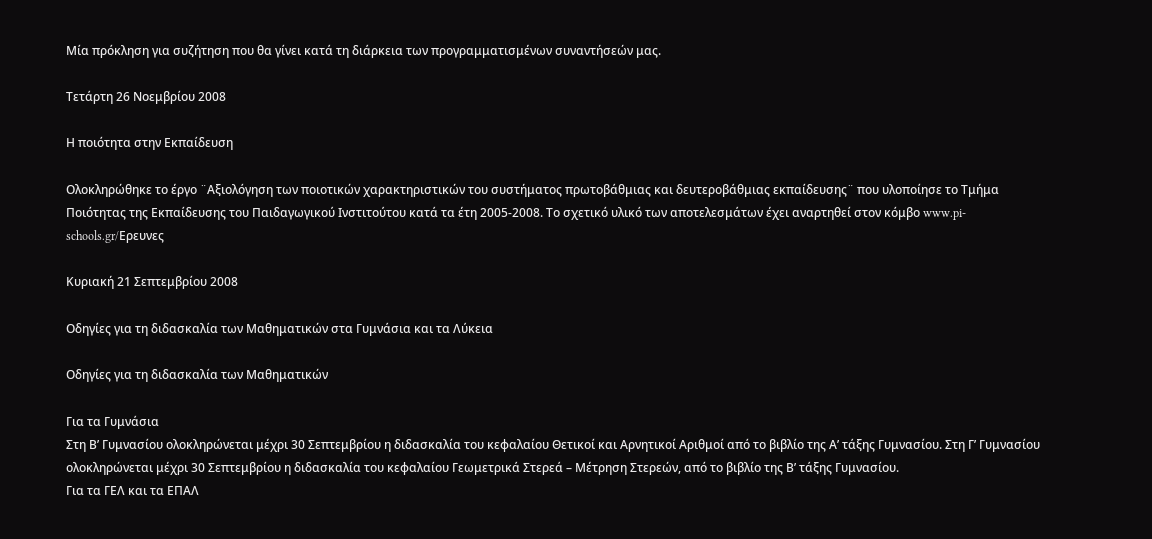Μία πρόκληση για συζήτηση που θα γίνει κατά τη διάρκεια των προγραμματισμένων συναντήσεών μας.

Τετάρτη 26 Νοεμβρίου 2008

Η ποιότητα στην Εκπαίδευση

Ολοκληρώθηκε το έργο ¨Αξιολόγηση των ποιοτικών χαρακτηριστικών του συστήματος πρωτοβάθμιας και δευτεροβάθμιας εκπαίδευσης¨ που υλοποίησε το Τμήμα Ποιότητας της Εκπαίδευσης του Παιδαγωγικού Ινστιτούτου κατά τα έτη 2005-2008. Το σχετικό υλικό των αποτελεσμάτων έχει αναρτηθεί στον κόμβο www.pi-schools.gr/Ερευνες

Κυριακή 21 Σεπτεμβρίου 2008

Οδηγίες για τη διδασκαλία των Μαθηματικών στα Γυμνάσια και τα Λύκεια

Οδηγίες για τη διδασκαλία των Μαθηματικών

Για τα Γυμνάσια
Στη Β’ Γυμνασίου ολοκληρώνεται μέχρι 30 Σεπτεμβρίου η διδασκαλία του κεφαλαίου Θετικοί και Αρνητικοί Αριθμοί από το βιβλίο της Α’ τάξης Γυμνασίου. Στη Γ’ Γυμνασίου ολοκληρώνεται μέχρι 30 Σεπτεμβρίου η διδασκαλία του κεφαλαίου Γεωμετρικά Στερεά – Μέτρηση Στερεών, από το βιβλίο της Β’ τάξης Γυμνασίου.
Για τα ΓΕΛ και τα ΕΠΑΛ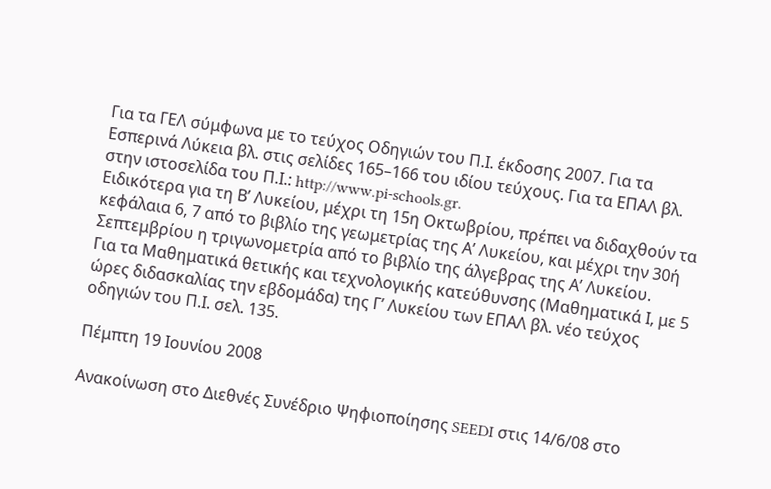Για τα ΓΕΛ σύμφωνα με το τεύχος Οδηγιών του Π.Ι. έκδοσης 2007. Για τα Εσπερινά Λύκεια βλ. στις σελίδες 165–166 του ιδίου τεύχους. Για τα ΕΠΑΛ βλ. στην ιστοσελίδα του Π.Ι.: http://www.pi-schools.gr.
Ειδικότερα για τη Β’ Λυκείου, μέχρι τη 15η Οκτωβρίου, πρέπει να διδαχθούν τα κεφάλαια 6, 7 από το βιβλίο της γεωμετρίας της Α’ Λυκείου, και μέχρι την 30ή Σεπτεμβρίου η τριγωνομετρία από το βιβλίο της άλγεβρας της Α’ Λυκείου.
Για τα Μαθηματικά θετικής και τεχνολογικής κατεύθυνσης (Μαθηματικά Ι, με 5 ώρες διδασκαλίας την εβδομάδα) της Γ’ Λυκείου των ΕΠΑΛ βλ. νέο τεύχος οδηγιών του Π.Ι. σελ. 135.

Πέμπτη 19 Ιουνίου 2008

Ανακοίνωση στο Διεθνές Συνέδριο Ψηφιοποίησης SEEDI στις 14/6/08 στο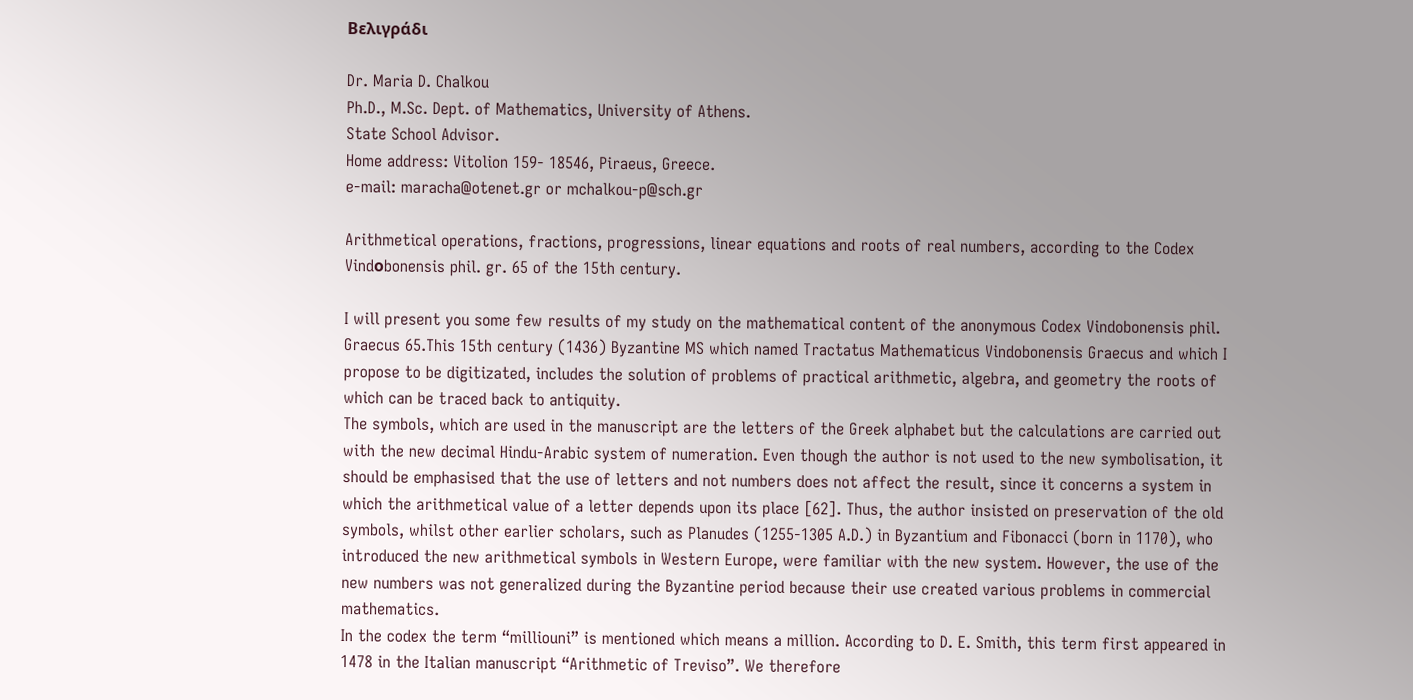Βελιγράδι

Dr. Maria D. Chalkou
Ph.D., M.Sc. Dept. of Mathematics, University of Athens.
State School Advisor.
Home address: Vitolion 159- 18546, Piraeus, Greece.
e-mail: maracha@otenet.gr or mchalkou-p@sch.gr

Arithmetical operations, fractions, progressions, linear equations and roots of real numbers, according to the Codex Vindοbonensis phil. gr. 65 of the 15th century.

I will present you some few results of my study on the mathematical content of the anonymous Codex Vindobonensis phil. Graecus 65.This 15th century (1436) Byzantine MS which named Tractatus Mathematicus Vindobonensis Graecus and which I propose to be digitizated, includes the solution of problems of practical arithmetic, algebra, and geometry the roots of which can be traced back to antiquity.
The symbols, which are used in the manuscript are the letters of the Greek alphabet but the calculations are carried out with the new decimal Hindu-Arabic system of numeration. Even though the author is not used to the new symbolisation, it should be emphasised that the use of letters and not numbers does not affect the result, since it concerns a system in which the arithmetical value of a letter depends upon its place [62]. Thus, the author insisted on preservation of the old symbols, whilst other earlier scholars, such as Planudes (1255-1305 A.D.) in Byzantium and Fibonacci (born in 1170), who introduced the new arithmetical symbols in Western Europe, were familiar with the new system. However, the use of the new numbers was not generalized during the Byzantine period because their use created various problems in commercial mathematics.
In the codex the term “milliouni” is mentioned which means a million. According to D. E. Smith, this term first appeared in 1478 in the Italian manuscript “Arithmetic of Treviso”. We therefore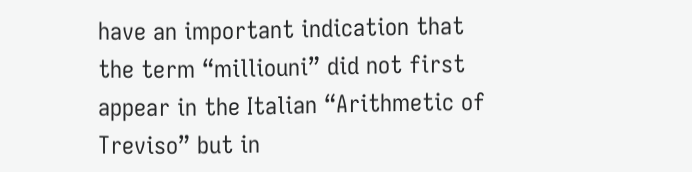have an important indication that the term “milliouni” did not first appear in the Italian “Arithmetic of Treviso” but in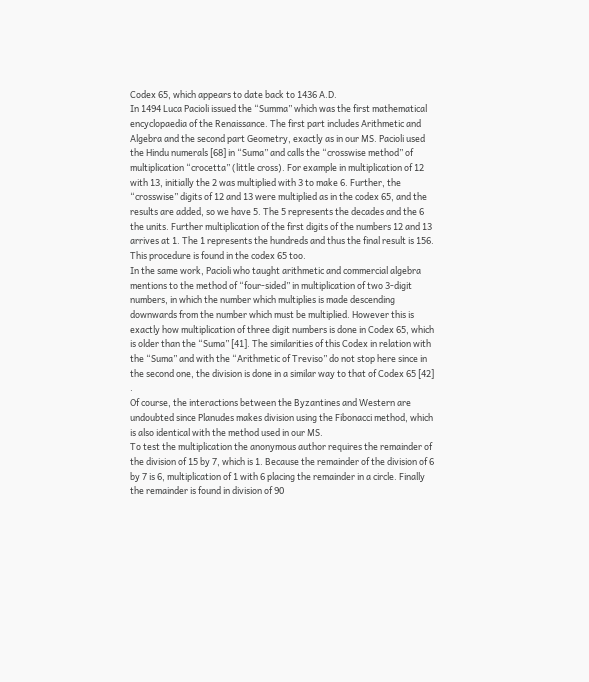Codex 65, which appears to date back to 1436 A.D.
In 1494 Luca Pacioli issued the “Summa” which was the first mathematical encyclopaedia of the Renaissance. The first part includes Arithmetic and Algebra and the second part Geometry, exactly as in our MS. Pacioli used the Hindu numerals [68] in “Suma” and calls the “crosswise method” of multiplication “crocetta” (little cross). For example in multiplication of 12 with 13, initially the 2 was multiplied with 3 to make 6. Further, the “crosswise” digits of 12 and 13 were multiplied as in the codex 65, and the results are added, so we have 5. The 5 represents the decades and the 6 the units. Further multiplication of the first digits of the numbers 12 and 13 arrives at 1. The 1 represents the hundreds and thus the final result is 156. This procedure is found in the codex 65 too.
In the same work, Pacioli who taught arithmetic and commercial algebra mentions to the method of “four-sided” in multiplication of two 3-digit numbers, in which the number which multiplies is made descending downwards from the number which must be multiplied. However this is exactly how multiplication of three digit numbers is done in Codex 65, which is older than the “Suma” [41]. The similarities of this Codex in relation with the “Suma” and with the “Arithmetic of Treviso” do not stop here since in the second one, the division is done in a similar way to that of Codex 65 [42] .
Of course, the interactions between the Byzantines and Western are undoubted since Planudes makes division using the Fibonacci method, which is also identical with the method used in our MS.
To test the multiplication the anonymous author requires the remainder of the division of 15 by 7, which is 1. Because the remainder of the division of 6 by 7 is 6, multiplication of 1 with 6 placing the remainder in a circle. Finally the remainder is found in division of 90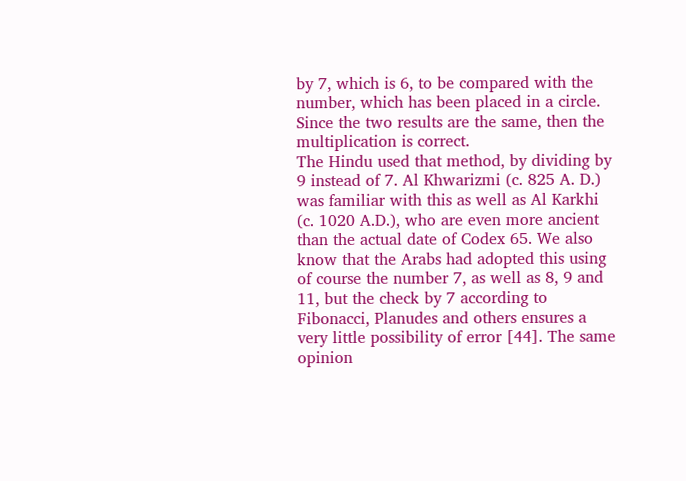by 7, which is 6, to be compared with the number, which has been placed in a circle. Since the two results are the same, then the multiplication is correct.
The Hindu used that method, by dividing by 9 instead of 7. Al Khwarizmi (c. 825 A. D.) was familiar with this as well as Al Karkhi (c. 1020 A.D.), who are even more ancient than the actual date of Codex 65. We also know that the Arabs had adopted this using of course the number 7, as well as 8, 9 and 11, but the check by 7 according to Fibonacci, Planudes and others ensures a very little possibility of error [44]. The same opinion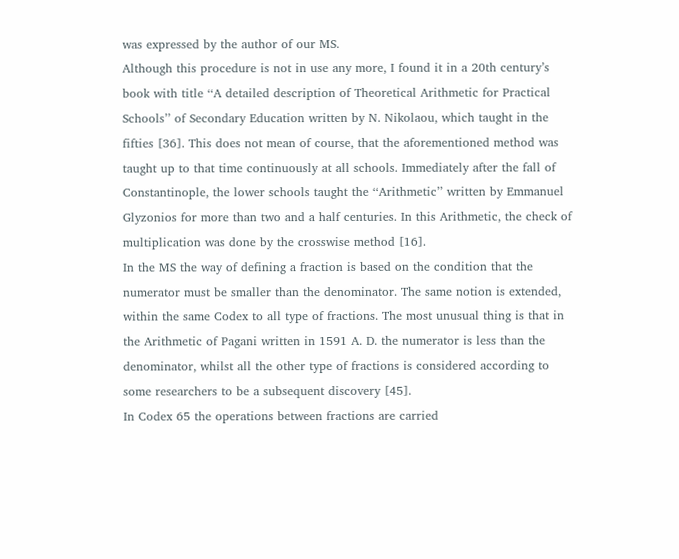was expressed by the author of our MS.
Although this procedure is not in use any more, I found it in a 20th century’s book with title ‘‘A detailed description of Theoretical Arithmetic for Practical Schools’’ of Secondary Education written by N. Nikolaou, which taught in the fifties [36]. This does not mean of course, that the aforementioned method was taught up to that time continuously at all schools. Immediately after the fall of Constantinople, the lower schools taught the ‘‘Arithmetic’’ written by Emmanuel Glyzonios for more than two and a half centuries. In this Arithmetic, the check of multiplication was done by the crosswise method [16].
In the MS the way of defining a fraction is based on the condition that the numerator must be smaller than the denominator. The same notion is extended, within the same Codex to all type of fractions. The most unusual thing is that in the Arithmetic of Pagani written in 1591 A. D. the numerator is less than the denominator, whilst all the other type of fractions is considered according to some researchers to be a subsequent discovery [45].
In Codex 65 the operations between fractions are carried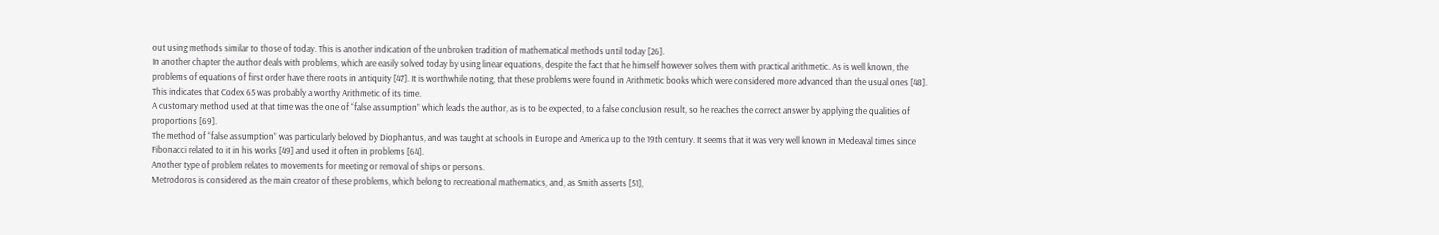out using methods similar to those of today. This is another indication of the unbroken tradition of mathematical methods until today [26].
In another chapter the author deals with problems, which are easily solved today by using linear equations, despite the fact that he himself however solves them with practical arithmetic. As is well known, the problems of equations of first order have there roots in antiquity [47]. It is worthwhile noting, that these problems were found in Arithmetic books which were considered more advanced than the usual ones [48]. This indicates that Codex 65 was probably a worthy Arithmetic of its time.
A customary method used at that time was the one of “false assumption” which leads the author, as is to be expected, to a false conclusion result, so he reaches the correct answer by applying the qualities of proportions [69].
The method of “false assumption” was particularly beloved by Diophantus, and was taught at schools in Europe and America up to the 19th century. It seems that it was very well known in Medeaval times since Fibonacci related to it in his works [49] and used it often in problems [64].
Another type of problem relates to movements for meeting or removal of ships or persons.
Metrodoros is considered as the main creator of these problems, which belong to recreational mathematics, and, as Smith asserts [51],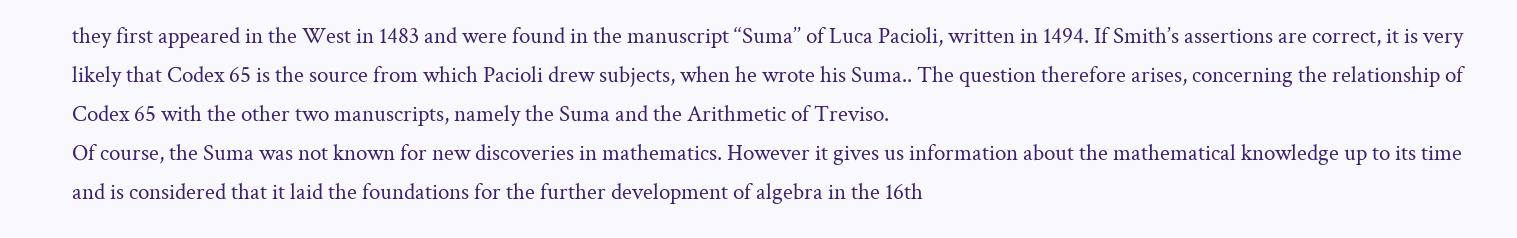they first appeared in the West in 1483 and were found in the manuscript ‘‘Suma’’ of Luca Pacioli, written in 1494. If Smith’s assertions are correct, it is very likely that Codex 65 is the source from which Pacioli drew subjects, when he wrote his Suma.. The question therefore arises, concerning the relationship of Codex 65 with the other two manuscripts, namely the Suma and the Arithmetic of Treviso.
Of course, the Suma was not known for new discoveries in mathematics. However it gives us information about the mathematical knowledge up to its time and is considered that it laid the foundations for the further development of algebra in the 16th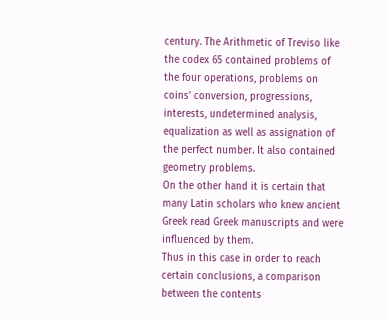century. The Arithmetic of Treviso like the codex 65 contained problems of the four operations, problems on coins’ conversion, progressions, interests, undetermined analysis, equalization as well as assignation of the perfect number. It also contained geometry problems.
On the other hand it is certain that many Latin scholars who knew ancient Greek read Greek manuscripts and were influenced by them.
Thus in this case in order to reach certain conclusions, a comparison between the contents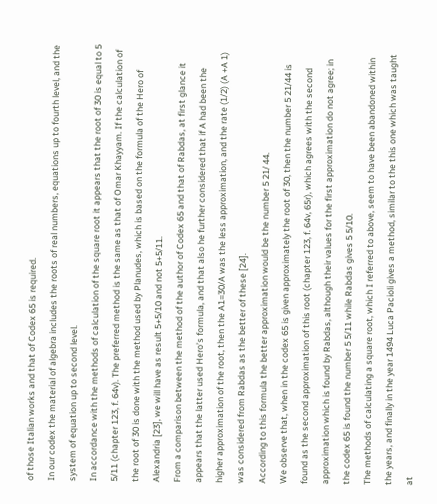of those Italian works and that of Codex 65 is required.
In our codex the material of algebra includes the roots of real numbers, equations up to fourth level, and the system of equation up to second level.
In accordance with the methods of calculation of the square root it appears that the root of 30 is equal to 5 5/11 (chapter 123, f. 64v). The preferred method is the same as that of Omar Khayyam. If the calculation of the root of 30 is done with the method used by Planudes, which is based on the formula of the Hero of Alexandria [23], we will have as result 5+5/10 and not 5+5/11.
From a comparison between the method of the author of Codex 65 and that of Rabdas, at first glance it appears that the latter used Hero’s formula, and that also he further considered that if A had been the higher approximation of the root, then the A1=30/A was the less approximation, and the rate (1/2) (A +A 1) was considered from Rabdas as the better of these [24].
According to this formula the better approximation would be the number 5 21/ 44.
We observe that, when in the codex 65 is given approximately the root of 30, then the number 5 21/44 is found as the second approximation of this root (chapter 123, f. 64v, 65r), which agrees with the second approximation which is found by Rabdas, although their values for the first approximation do not agree; in the codex 65 is found the number 5 5/11 while Rabdas gives 5 5/10.
The methods of calculating a square root, which I referred to above, seem to have been abandoned within the years, and finally in the year 1494 Luca Pacioli gives a method, similar to the this one which was taught at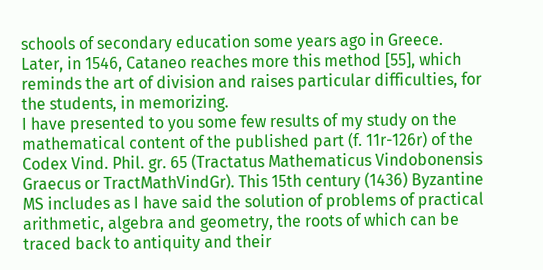schools of secondary education some years ago in Greece. Later, in 1546, Cataneo reaches more this method [55], which reminds the art of division and raises particular difficulties, for the students, in memorizing.
I have presented to you some few results of my study on the mathematical content of the published part (f. 11r-126r) of the Codex Vind. Phil. gr. 65 (Tractatus Mathematicus Vindobonensis Graecus or TractMathVindGr). This 15th century (1436) Byzantine MS includes as I have said the solution of problems of practical arithmetic, algebra and geometry, the roots of which can be traced back to antiquity and their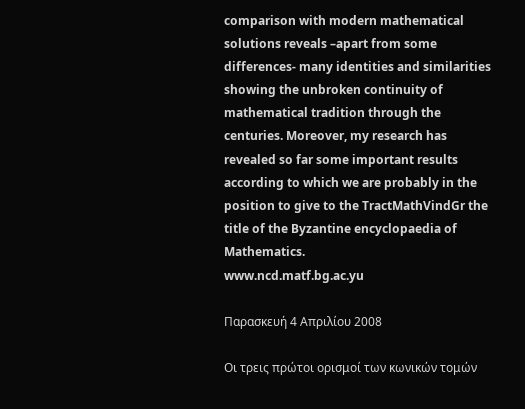comparison with modern mathematical solutions reveals –apart from some differences- many identities and similarities showing the unbroken continuity of mathematical tradition through the centuries. Moreover, my research has revealed so far some important results according to which we are probably in the position to give to the TractMathVindGr the title of the Byzantine encyclopaedia of Mathematics.
www.ncd.matf.bg.ac.yu

Παρασκευή 4 Απριλίου 2008

Οι τρεις πρώτοι ορισμοί των κωνικών τομών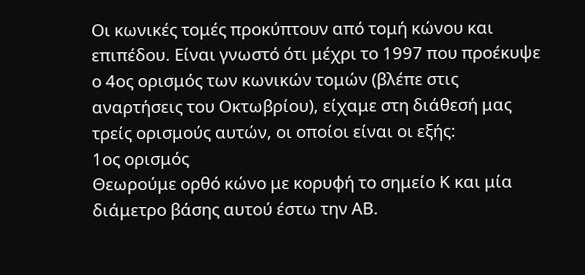Οι κωνικές τομές προκύπτουν από τομή κώνου και επιπέδου. Είναι γνωστό ότι μέχρι το 1997 που προέκυψε ο 4ος ορισμός των κωνικών τομών (βλέπε στις αναρτήσεις του Οκτωβρίου), είχαμε στη διάθεσή μας τρείς ορισμούς αυτών, οι οποίοι είναι οι εξής:
1ος ορισμός
Θεωρούμε ορθό κώνο με κορυφή το σημείο Κ και μία διάμετρο βάσης αυτού έστω την ΑΒ.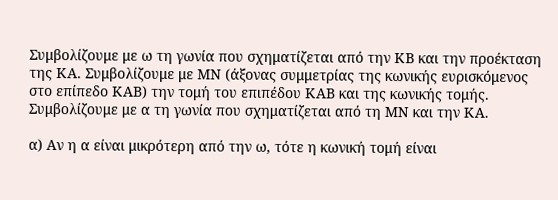Συμβολίζουμε με ω τη γωνία που σχηματίζεται από την ΚΒ και την προέκταση της ΚΑ. Συμβολίζουμε με ΜΝ (άξονας συμμετρίας της κωνικής ευρισκόμενος στο επίπεδο ΚΑΒ) την τομή του επιπέδου ΚΑΒ και της κωνικής τομής. Συμβολίζουμε με α τη γωνία που σχηματίζεται από τη ΜΝ και την ΚΑ.

α) Αν η α είναι μικρότερη από την ω, τότε η κωνική τομή είναι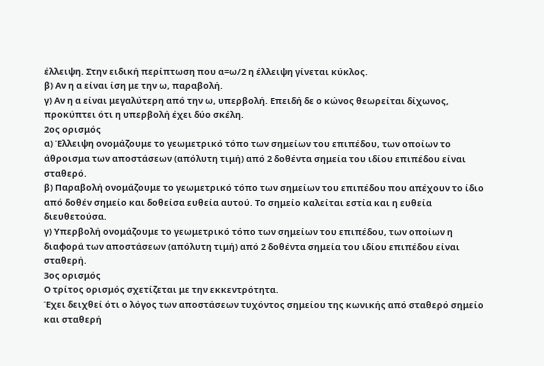έλλειψη. Στην ειδική περίπτωση που α=ω/2 η έλλειψη γίνεται κύκλος.
β) Αν η α είναι ίση με την ω, παραβολή.
γ) Αν η α είναι μεγαλύτερη από την ω, υπερβολή. Επειδή δε ο κώνος θεωρείται δίχωνος, προκύπτει ότι η υπερβολή έχει δύο σκέλη.
2ος ορισμός
α) Έλλειψη ονομάζουμε το γεωμετρικό τόπο των σημείων του επιπέδου, των οποίων το άθροισμα των αποστάσεων (απόλυτη τιμή) από 2 δοθέντα σημεία του ιδίου επιπέδου είναι σταθερό.
β) Παραβολή ονομάζουμε το γεωμετρικό τόπο των σημείων του επιπέδου που απέχουν το ίδιο από δοθέν σημείο και δοθείσα ευθεία αυτού. Το σημείο καλείται εστία και η ευθεία διευθετούσα.
γ) Υπερβολή ονομάζουμε το γεωμετρικό τόπο των σημείων του επιπέδου, των οποίων η διαφορά των αποστάσεων (απόλυτη τιμή) από 2 δοθέντα σημεία του ιδίου επιπέδου είναι σταθερή.
3ος ορισμός
Ο τρίτος ορισμός σχετίζεται με την εκκεντρότητα.
Έχει δειχθεί ότι ο λόγος των αποστάσεων τυχόντος σημείου της κωνικής από σταθερό σημείο και σταθερή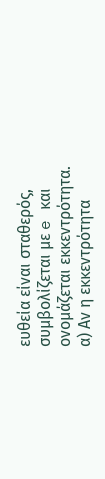ευθεία είναι σταθερός, συμβολίζεται με e και ονομάζεται εκκεντρότητα.
α) Αν η εκκεντρότητα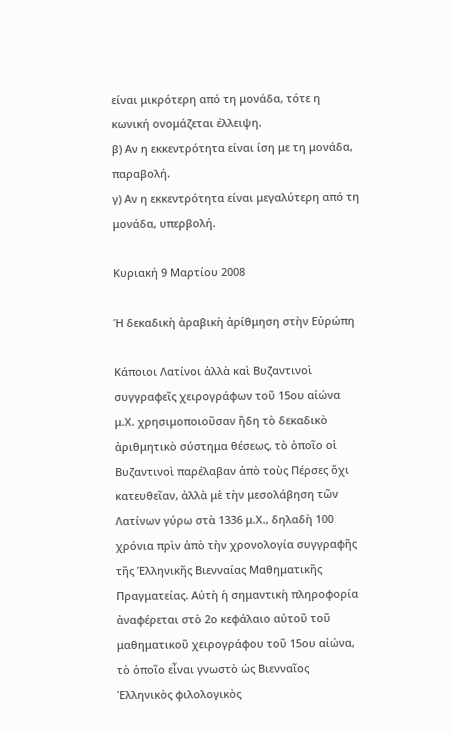είναι μικρότερη από τη μονάδα, τότε η κωνική ονομάζεται έλλειψη.
β) Αν η εκκεντρότητα είναι ίση με τη μονάδα, παραβολή.
γ) Αν η εκκεντρότητα είναι μεγαλύτερη από τη μονάδα, υπερβολή.

Κυριακή 9 Μαρτίου 2008

Ἡ δεκαδικὴ ἀραβικὴ ἀρίθμηση στὴν Εὐρώπη

Κάποιοι Λατίνοι ἀλλὰ καὶ Βυζαντινοὶ συγγραφεῖς χειρογράφων τοῦ 15ου αἰώνα μ.Χ. χρησιμοποιοῦσαν ἤδη τὸ δεκαδικὸ ἀριθμητικὸ σύστημα θέσεως, τὸ ὁποῖο οἱ Βυζαντινοὶ παρέλαβαν ἀπὸ τοὺς Πέρσες ὄχι κατευθεῖαν, ἀλλὰ μὲ τὴν μεσολάβηση τῶν Λατίνων γύρω στὰ 1336 μ.Χ., δηλαδὴ 100 χρόνια πρὶν ἀπὸ τὴν χρονολογία συγγραφῆς τῆς Ἑλληνικῆς Βιενναίας Μαθηματικῆς Πραγματείας. Αὐτὴ ἡ σημαντικὴ πληροφορία ἀναφέρεται στὸ 2ο κεφάλαιο αὐτοῦ τοῦ μαθηματικοῦ χειρογράφου τοῦ 15ου αἰώνα, τὸ ὁποῖο εἶναι γνωστὸ ὡς Βιενναῖος Ἑλληνικὸς φιλολογικὸς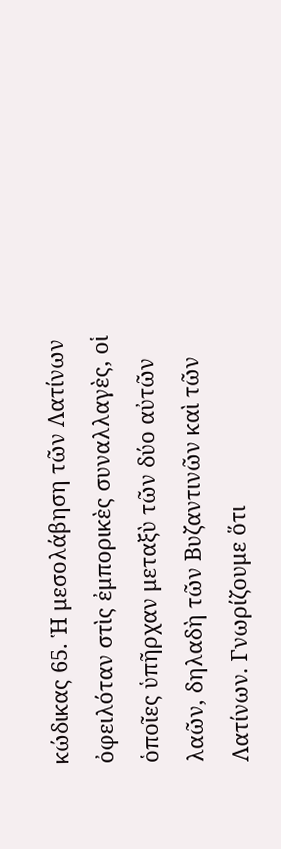κώδικας 65. Ἡ μεσολάβηση τῶν Λατίνων ὀφειλόταν στὶς ἐμπορικὲς συναλλαγὲς, οἱ ὁποῖες ὑπῆρχαν μεταξὺ τῶν δύο αὐτῶν λαῶν, δηλαδὴ τῶν Βυζαντινῶν καὶ τῶν Λατίνων. Γνωρίζουμε ὅτι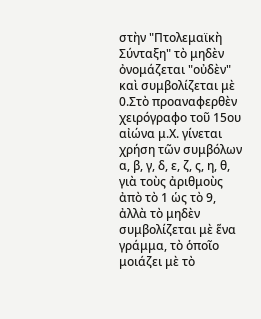στὴν "Πτολεμαϊκὴ Σύνταξη" τὸ μηδὲν ὀνομάζεται "οὐδὲν" καὶ συμβολίζεται μὲ 0.Στὸ προαναφερθὲν χειρόγραφο τοῦ 15ου αἰώνα μ.Χ. γίνεται χρήση τῶν συμβόλων α, β, γ, δ, ε, ζ, ς, η, θ, γιὰ τοὺς ἀριθμοὺς ἀπὸ τὸ 1 ὡς τὸ 9, ἀλλὰ τὸ μηδὲν συμβολίζεται μὲ ἕνα γράμμα, τὸ ὁποῖο μοιάζει μὲ τὸ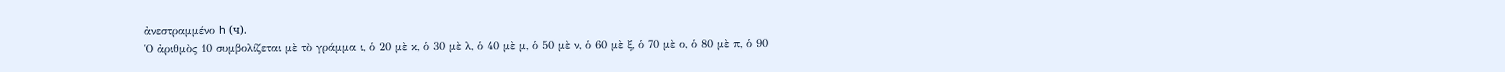ἀνεστραμμένο h (ч).
Ὁ ἀριθμὸς 10 συμβολίζεται μὲ τὸ γράμμα ι, ὁ 20 μὲ κ, ὁ 30 μὲ λ, ὁ 40 μὲ μ, ὁ 50 μὲ ν, ὁ 60 μὲ ξ, ὁ 70 μὲ ο, ὁ 80 μὲ π, ὁ 90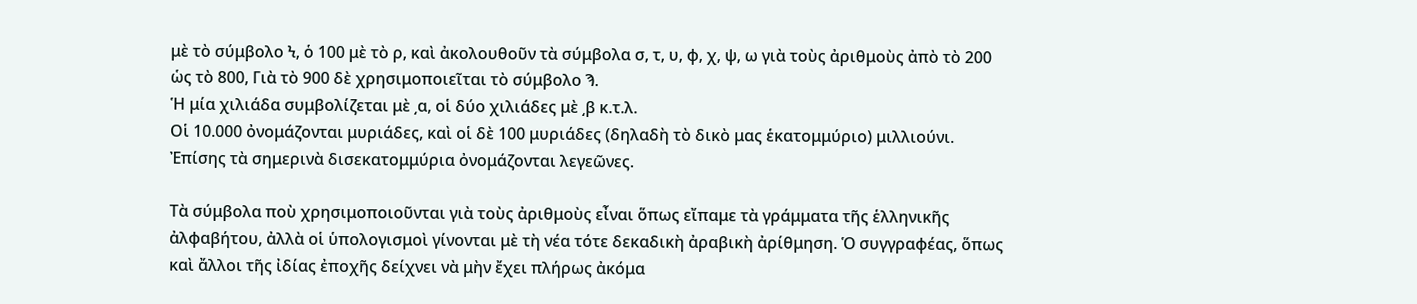μὲ τὸ σύμβολο Ϟ, ὁ 100 μὲ τὸ ρ, καὶ ἀκολουθοῦν τὰ σύμβολα σ, τ, υ, φ, χ, ψ, ω γιὰ τοὺς ἀριθμοὺς ἀπὸ τὸ 200 ὡς τὸ 800, Γιὰ τὸ 900 δὲ χρησιμοποιεῖται τὸ σύμβολο Ϡ.
Ἡ μία χιλιάδα συμβολίζεται μὲ ͵α, οἱ δύο χιλιάδες μὲ ͵β κ.τ.λ.
Οἱ 10.000 ὀνομάζονται μυριάδες, καὶ οἱ δὲ 100 μυριάδες (δηλαδὴ τὸ δικὸ μας ἑκατομμύριο) μιλλιούνι. Ἐπίσης τὰ σημερινὰ δισεκατομμύρια ὀνομάζονται λεγεῶνες.

Τὰ σύμβολα ποὺ χρησιμοποιοῦνται γιὰ τοὺς ἀριθμοὺς εἶναι ὅπως εἴπαμε τὰ γράμματα τῆς ἑλληνικῆς ἀλφαβήτου, ἀλλὰ οἱ ὑπολογισμοὶ γίνονται μὲ τὴ νέα τότε δεκαδικὴ ἀραβικὴ ἀρίθμηση. Ὁ συγγραφέας, ὅπως καὶ ἄλλοι τῆς ἰδίας ἐποχῆς δείχνει νὰ μὴν ἔχει πλήρως ἀκόμα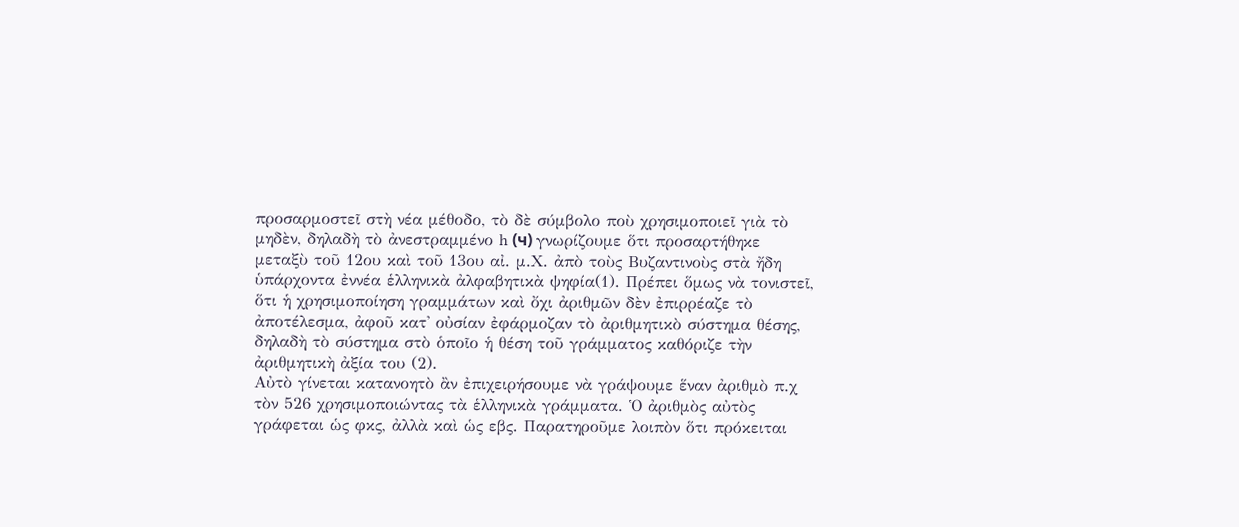προσαρμοστεῖ στὴ νέα μέθοδο, τὸ δὲ σύμβολο ποὺ χρησιμοποιεῖ γιὰ τὸ μηδὲν, δηλαδὴ τὸ ἀνεστραμμένο h (ч) γνωρίζουμε ὅτι προσαρτήθηκε μεταξὺ τοῦ 12ου καὶ τοῦ 13ου αἰ. μ.Χ. ἀπὸ τοὺς Βυζαντινοὺς στὰ ἤδη ὑπάρχοντα ἐννέα ἑλληνικὰ ἀλφαβητικὰ ψηφία(1). Πρέπει ὅμως νὰ τονιστεῖ, ὅτι ἡ χρησιμοποίηση γραμμάτων καὶ ὄχι ἀριθμῶν δὲν ἐπιρρέαζε τὸ ἀποτέλεσμα, ἀφοῦ κατ' οὐσίαν ἐφάρμοζαν τὸ ἀριθμητικὸ σύστημα θέσης, δηλαδὴ τὸ σύστημα στὸ ὁποῖο ἡ θέση τοῦ γράμματος καθόριζε τὴν ἀριθμητικὴ ἀξία του (2).
Αὐτὸ γίνεται κατανοητὸ ἂν ἐπιχειρήσουμε νὰ γράψουμε ἕναν ἀριθμὸ π.χ τὸν 526 χρησιμοποιώντας τὰ ἑλληνικὰ γράμματα. Ὁ ἀριθμὸς αὐτὸς γράφεται ὡς φκς, ἀλλὰ καὶ ὡς εβς. Παρατηροῦμε λοιπὸν ὅτι πρόκειται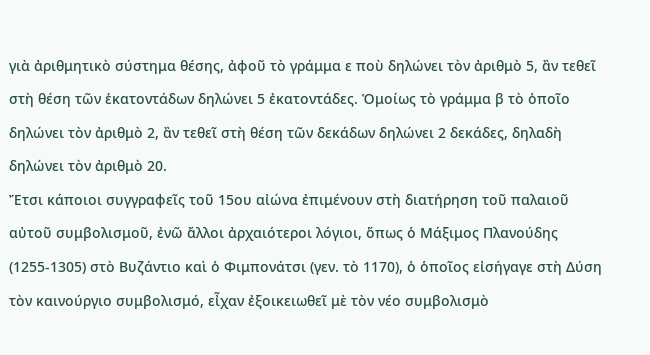γιὰ ἀριθμητικὸ σύστημα θέσης, ἀφοῦ τὸ γράμμα ε ποὺ δηλώνει τὸν ἀριθμὸ 5, ἂν τεθεῖ στὴ θέση τῶν ἑκατοντάδων δηλώνει 5 ἐκατοντάδες. Ὁμοίως τὸ γράμμα β τὸ ὁποῖο δηλώνει τὸν ἀριθμὸ 2, ἂν τεθεῖ στὴ θέση τῶν δεκάδων δηλώνει 2 δεκάδες, δηλαδὴ δηλώνει τὸν ἀριθμὸ 20.
Ἔτσι κάποιοι συγγραφεῖς τοῦ 15ου αἰώνα ἐπιμένουν στὴ διατήρηση τοῦ παλαιοῦ αὐτοῦ συμβολισμοῦ, ἐνῶ ἄλλοι ἀρχαιότεροι λόγιοι, ὅπως ὁ Μάξιμος Πλανούδης (1255-1305) στὸ Βυζάντιο καὶ ὁ Φιμπονάτσι (γεν. τὸ 1170), ὁ ὁποῖος εἰσήγαγε στὴ Δύση τὸν καινούργιο συμβολισμό, εἶχαν ἐξοικειωθεῖ μὲ τὸν νέο συμβολισμὸ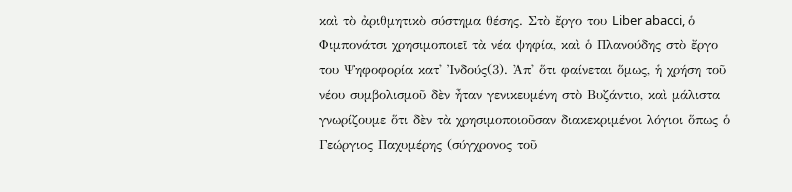καὶ τὸ ἀριθμητικὸ σύστημα θέσης. Στὸ ἔργο του Liber abacci, ὁ Φιμπονάτσι χρησιμοποιεῖ τὰ νέα ψηφία, καὶ ὁ Πλανούδης στὸ ἔργο του Ψηφοφορία κατ' Ἰνδούς(3). Ἀπ' ὅτι φαίνεται ὅμως, ἡ χρήση τοῦ νέου συμβολισμοῦ δὲν ἦταν γενικευμένη στὸ Βυζάντιο, καὶ μάλιστα γνωρίζουμε ὅτι δὲν τὰ χρησιμοποιοῦσαν διακεκριμένοι λόγιοι ὅπως ὁ Γεώργιος Παχυμέρης (σύγχρονος τοῦ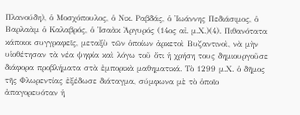Πλανούδη), ὁ Μοσχόπουλος, ὁ Νικ. Ραβδάς, ὁ Ἰωάννης Πεδιάσιμος, ὁ Βαρλαὰμ ὁ Καλαβρός, ὁ Ἰσαὰκ Ἀργυρός (14ος αἰ. μ.Χ.)(4). Πιθανότατα κάποιοι συγγραφεῖς, μεταξὺ τῶν ὁποίων ἀρκετοὶ Βυζαντινοὶ, νὰ μὴν υἱοθέτησαν τὰ νέα ψηφία καὶ λόγω τοῦ ὅτι ἡ χρήση τους δημιουργοῦσε διάφορα προβλήματα στὰ ἐμπορικὰ μαθηματικά. Τὸ 1299 μ.Χ. ὁ δῆμος τῆς Φλωρεντίας ἐξέδωσε διάταγμα, σύμφωνα μὲ τὸ ὁποῖο ἀπαγορευόταν ἡ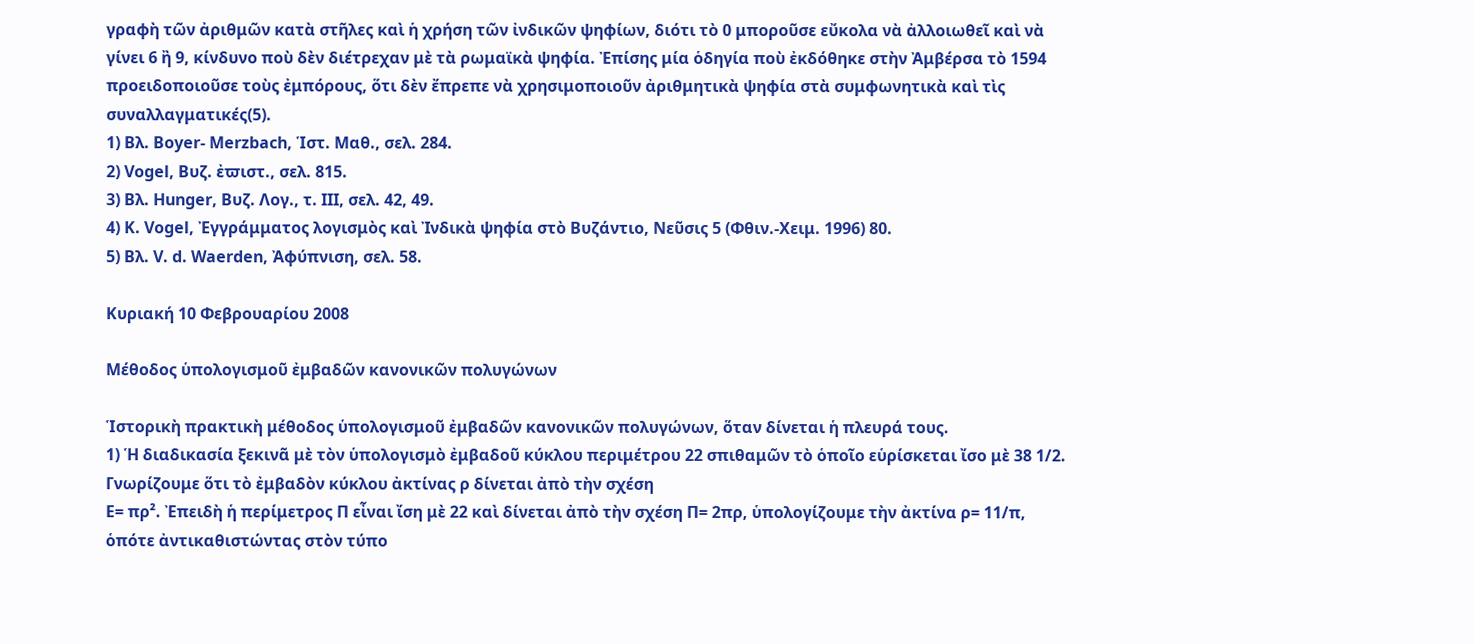γραφὴ τῶν ἀριθμῶν κατὰ στῆλες καὶ ἡ χρήση τῶν ἰνδικῶν ψηφίων, διότι τὸ 0 μποροῦσε εὔκολα νὰ ἀλλοιωθεῖ καὶ νὰ γίνει 6 ἢ 9, κίνδυνο ποὺ δὲν διέτρεχαν μὲ τὰ ρωμαϊκὰ ψηφία. Ἐπίσης μία ὁδηγία ποὺ ἐκδόθηκε στὴν Ἀμβέρσα τὸ 1594 προειδοποιοῦσε τοὺς ἐμπόρους, ὅτι δὲν ἔπρεπε νὰ χρησιμοποιοῦν ἀριθμητικὰ ψηφία στὰ συμφωνητικὰ καὶ τὶς συναλλαγματικές(5).
1) Βλ. Boyer- Merzbach, Ἱστ. Μαθ., σελ. 284.
2) Vogel, Βυζ. ἐϖιστ., σελ. 815.
3) Βλ. Hunger, Βυζ. Λογ., τ. ΙΙΙ, σελ. 42, 49.
4) K. Vogel, Ἐγγράμματος λογισμὸς καὶ Ἰνδικὰ ψηφία στὸ Βυζάντιο, Νεῦσις 5 (Φθιν.-Χειμ. 1996) 80.
5) Βλ. V. d. Waerden, Ἀφύπνιση, σελ. 58.

Κυριακή 10 Φεβρουαρίου 2008

Μέθοδος ὑπολογισμοῦ ἐμβαδῶν κανονικῶν πολυγώνων

Ἱστορικὴ πρακτικὴ μέθοδος ὑπολογισμοῦ ἐμβαδῶν κανονικῶν πολυγώνων, ὅταν δίνεται ἡ πλευρά τους.
1) Ἡ διαδικασία ξεκινᾶ μὲ τὸν ὑπολογισμὸ ἐμβαδοῦ κύκλου περιμέτρου 22 σπιθαμῶν τὸ ὁποῖο εὑρίσκεται ἴσο μὲ 38 1/2.
Γνωρίζουμε ὅτι τὸ ἐμβαδὸν κύκλου ἀκτίνας ρ δίνεται ἀπὸ τὴν σχέση
Ε= πρ². Ἐπειδὴ ἡ περίμετρος Π εἶναι ἴση μὲ 22 καὶ δίνεται ἀπὸ τὴν σχέση Π= 2πρ, ὑπολογίζουμε τὴν ἀκτίνα ρ= 11/π, ὁπότε ἀντικαθιστώντας στὸν τύπο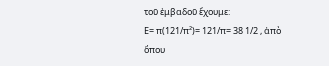τοῦ ἐμβαδοῦ ἔχουμε:
Ε= π(121/π²)= 121/π= 38 1/2 , ἀπὸ ὅπου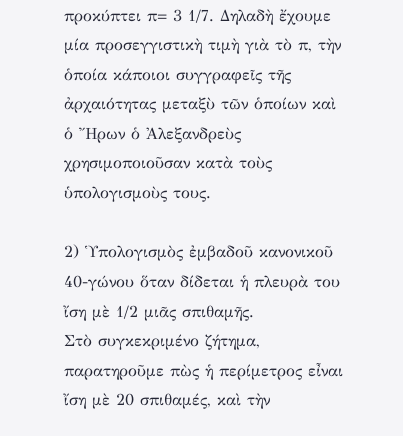προκύπτει π= 3 1/7. Δηλαδὴ ἔχουμε μία προσεγγιστικὴ τιμὴ γιὰ τὸ π, τὴν ὁποία κάποιοι συγγραφεῖς τῆς ἀρχαιότητας μεταξὺ τῶν ὁποίων καὶ ὁ Ἤρων ὁ Ἀλεξανδρεὺς χρησιμοποιοῦσαν κατὰ τοὺς ὑπολογισμοὺς τους.

2) Ὑπολογισμὸς ἐμβαδοῦ κανονικοῦ 40-γώνου ὅταν δίδεται ἡ πλευρὰ του ἴση μὲ 1/2 μιᾶς σπιθαμῆς.
Στὸ συγκεκριμένο ζήτημα, παρατηροῦμε πὼς ἡ περίμετρος εἶναι ἴση μὲ 20 σπιθαμές, καὶ τὴν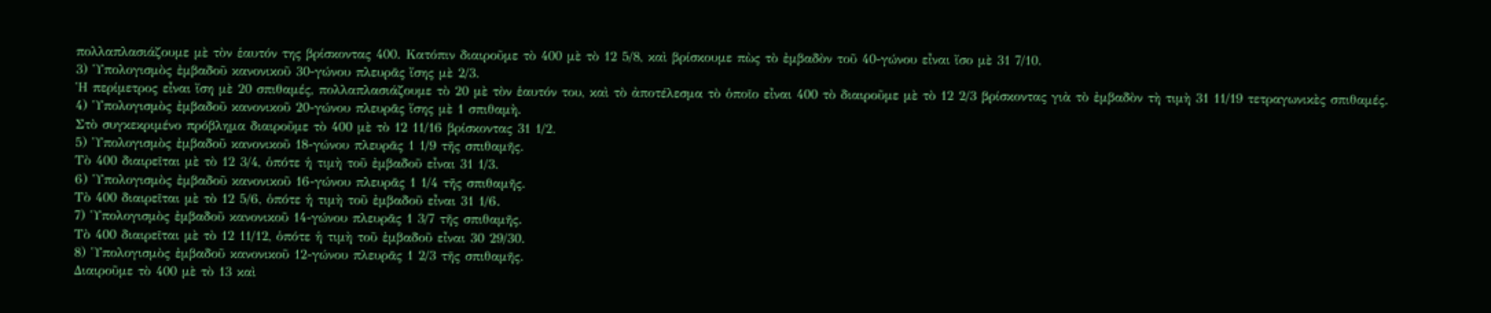πολλαπλασιάζουμε μὲ τὸν ἑαυτόν της βρίσκοντας 400. Κατόπιν διαιροῦμε τὸ 400 μὲ τὸ 12 5/8, καὶ βρίσκουμε πὼς τὸ ἐμβαδὸν τοῦ 40-γώνου εἶναι ἴσο μὲ 31 7/10.
3) Ὑπολογισμὸς ἐμβαδοῦ κανονικοῦ 30-γώνου πλευρᾶς ἴσης μὲ 2/3.
Ἡ περίμετρος εἶναι ἴση μὲ 20 σπιθαμές, πολλαπλασιάζουμε τὸ 20 μὲ τὸν ἑαυτόν του, καὶ τὸ ἀποτέλεσμα τὸ ὁποῖο εἶναι 400 τὸ διαιροῦμε μὲ τὸ 12 2/3 βρίσκοντας γιὰ τὸ ἐμβαδὸν τὴ τιμὴ 31 11/19 τετραγωνικὲς σπιθαμές.
4) Ὑπολογισμὸς ἐμβαδοῦ κανονικοῦ 20-γώνου πλευρᾶς ἴσης μὲ 1 σπιθαμὴ.
Στὸ συγκεκριμένο πρόβλημα διαιροῦμε τὸ 400 μὲ τὸ 12 11/16 βρίσκοντας 31 1/2.
5) Ὑπολογισμὸς ἐμβαδοῦ κανονικοῦ 18-γώνου πλευρᾶς 1 1/9 τῆς σπιθαμῆς.
Τὸ 400 διαιρεῖται μὲ τὸ 12 3/4, ὁπότε ἡ τιμὴ τοῦ ἐμβαδοῦ εἶναι 31 1/3.
6) Ὑπολογισμὸς ἐμβαδοῦ κανονικοῦ 16-γώνου πλευρᾶς 1 1/4 τῆς σπιθαμῆς.
Τὸ 400 διαιρεῖται μὲ τὸ 12 5/6, ὁπότε ἡ τιμὴ τοῦ ἐμβαδοῦ εἶναι 31 1/6.
7) Ὑπολογισμὸς ἐμβαδοῦ κανονικοῦ 14-γώνου πλευρᾶς 1 3/7 τῆς σπιθαμῆς.
Τὸ 400 διαιρεῖται μὲ τὸ 12 11/12, ὁπότε ἡ τιμὴ τοῦ ἐμβαδοῦ εἶναι 30 29/30.
8) Ὑπολογισμὸς ἐμβαδοῦ κανονικοῦ 12-γώνου πλευρᾶς 1 2/3 τῆς σπιθαμῆς.
Διαιροῦμε τὸ 400 μὲ τὸ 13 καὶ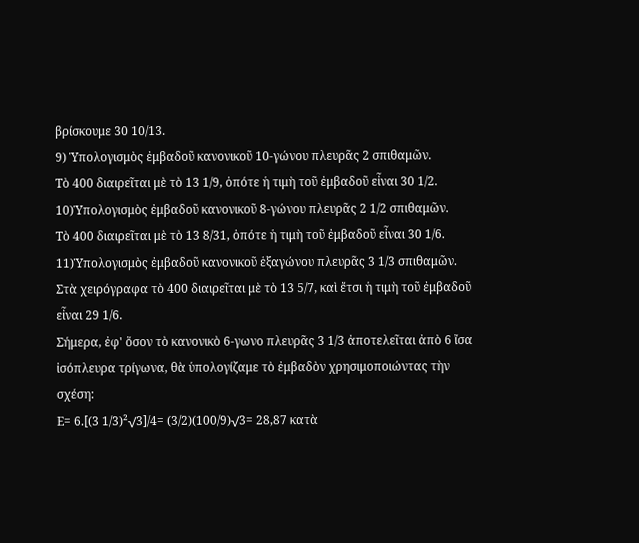βρίσκουμε 30 10/13.
9) Ὑπολογισμὸς ἐμβαδοῦ κανονικοῦ 10-γώνου πλευρᾶς 2 σπιθαμῶν.
Τὸ 400 διαιρεῖται μὲ τὸ 13 1/9, ὁπότε ἡ τιμὴ τοῦ ἐμβαδοῦ εἶναι 30 1/2.
10)Ὑπολογισμὸς ἐμβαδοῦ κανονικοῦ 8-γώνου πλευρᾶς 2 1/2 σπιθαμῶν.
Τὸ 400 διαιρεῖται μὲ τὸ 13 8/31, ὁπότε ἡ τιμὴ τοῦ ἐμβαδοῦ εἶναι 30 1/6.
11)Ὑπολογισμὸς ἐμβαδοῦ κανονικοῦ ἑξαγώνου πλευρᾶς 3 1/3 σπιθαμῶν.
Στὰ χειρόγραφα τὸ 400 διαιρεῖται μὲ τὸ 13 5/7, καὶ ἔτσι ἡ τιμὴ τοῦ ἐμβαδοῦ εἶναι 29 1/6.
Σήμερα, ἐφ' ὅσον τὸ κανονικὸ 6-γωνο πλευρᾶς 3 1/3 ἀποτελεῖται ἀπὸ 6 ἴσα ἰσόπλευρα τρίγωνα, θὰ ὑπολογίζαμε τὸ ἐμβαδὸν χρησιμοποιώντας τὴν σχέση:
Ε= 6.[(3 1/3)²√3]/4= (3/2)(100/9)√3= 28,87 κατὰ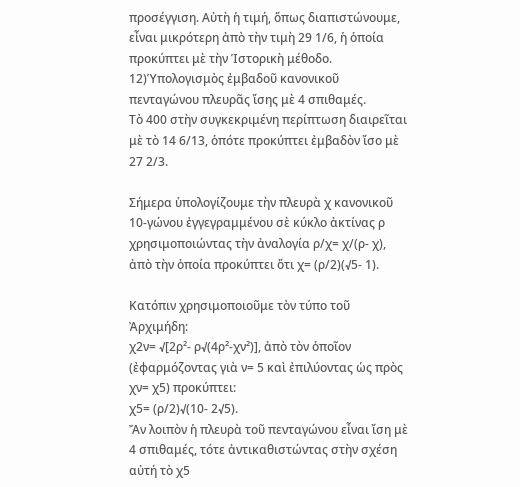προσέγγιση. Αὐτὴ ἡ τιμή, ὅπως διαπιστώνουμε, εἶναι μικρότερη ἀπὸ τὴν τιμὴ 29 1/6, ἡ ὁποία προκύπτει μὲ τὴν Ἱστορικὴ μέθοδο.
12)Ὑπολογισμὸς ἐμβαδοῦ κανονικοῦ πενταγώνου πλευρᾶς ἴσης μὲ 4 σπιθαμές.
Τὸ 400 στὴν συγκεκριμένη περίπτωση διαιρεῖται μὲ τὸ 14 6/13, ὁπότε προκύπτει ἐμβαδὸν ἴσο μὲ 27 2/3.

Σήμερα ὑπολογίζουμε τὴν πλευρὰ χ κανονικοῦ 10-γώνου ἐγγεγραμμένου σὲ κύκλο ἀκτίνας ρ χρησιμοποιώντας τὴν ἀναλογία ρ/χ= χ/(ρ- χ), ἀπὸ τὴν ὁποία προκύπτει ὅτι χ= (ρ/2)(√5- 1).

Κατόπιν χρησιμοποιοῦμε τὸν τύπο τοῦ Ἀρχιμήδη:
χ2ν= √[2ρ²- ρ√(4ρ²-χν²)], ἀπὸ τὸν ὁποῖον (ἐφαρμόζοντας γιὰ ν= 5 καὶ ἐπιλύοντας ὡς πρὸς χν= χ5) προκύπτει:
χ5= (ρ/2)√(10- 2√5).
Ἄν λοιπὸν ἡ πλευρὰ τοῦ πενταγώνου εἶναι ἴση μὲ 4 σπιθαμές, τότε ἀντικαθιστώντας στὴν σχέση αὐτή τὸ χ5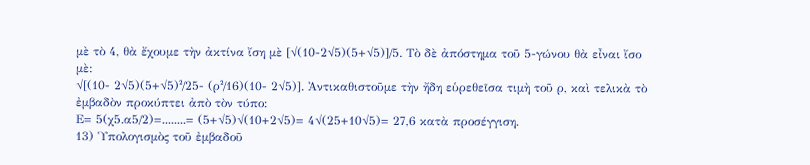μὲ τὸ 4, θὰ ἔχουμε τὴν ἀκτίνα ἴση μὲ [√(10-2√5)(5+√5)]/5. Τὸ δὲ ἀπόστημα τοῦ 5-γώνου θὰ εἶναι ἴσο μὲ:
√[(10- 2√5)(5+√5)²/25- (ρ²/16)(10- 2√5)]. Ἀντικαθιστοῦμε τὴν ἤδη εὑρεθεῖσα τιμὴ τοῦ ρ, καὶ τελικὰ τὸ ἐμβαδὸν προκύπτει ἀπὸ τὸν τύπο:
Ε= 5(χ5.α5/2)=........= (5+√5)√(10+2√5)= 4√(25+10√5)= 27,6 κατὰ προσέγγιση.
13) Ὑπολογισμὸς τοῦ ἐμβαδοῦ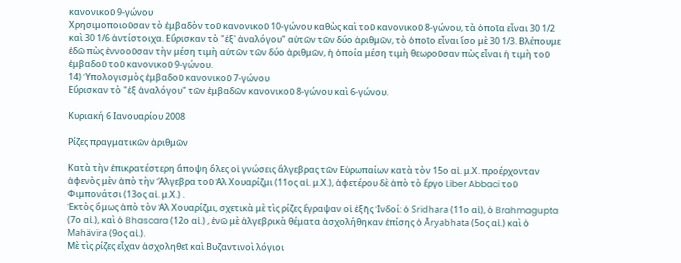κανονικοῦ 9-γώνου
Χρησιμοποιοῦσαν τὸ ἐμβαδὸν τοῦ κανονικοῦ 10-γώνου καθὼς καὶ τοῦ κανονικοῦ 8-γώνου, τὰ ὁποῖα εἶναι 30 1/2 καὶ 30 1/6 ἀντίστοιχα. Εὕρισκαν τὸ "ἐξ' ἀναλόγου" αὐτῶν τῶν δύο ἀριθμῶν, τὸ ὁποῖο εἶναι ἴσο μὲ 30 1/3. Βλέπουμε ἐδῶ πὼς ἐννοοῦσαν τὴν μέση τιμὴ αὐτῶν τῶν δύο ἀριθμῶν, ἡ ὁποία μέση τιμὴ θεωροῦσαν πὼς εἶναι ἡ τιμὴ τοῦ ἐμβαδοῦ τοῦ κανονικοῦ 9-γώνου.
14) Ὑπολογισμὸς ἐμβαδοῦ κανονικοῦ 7-γώνου
Εὕρισκαν τὸ "ἐξ ἀναλόγου" τῶν ἐμβαδῶν κανονικοῦ 8-γώνου καὶ 6-γώνου.

Κυριακή 6 Ιανουαρίου 2008

Ρίζες πραγματικῶν ἀριθμῶν

Κατὰ τὴν ἐπικρατέστερη ἄποψη ὅλες οἱ γνώσεις ἄλγεβρας τῶν Εὐρωπαίων κατὰ τὸν 15ο αἰ. μ.Χ. προέρχονταν ἀφενὸς μὲν ἀπὸ τὴν Ἄλγεβρα τοῦ Ἀλ Χουαρίζμι (11ος αἰ. μ.Χ.), ἀφετέρου δὲ ἀπὸ τὸ ἔργο Liber Abbaci τοῦ Φιμπονάτσι (13ος αἰ. μ.Χ.) .
Ἐκτὸς ὅμως ἀπὸ τὸν Ἀλ Χουαρίζμι, σχετικὰ μὲ τὶς ρίζες ἔγραψαν οἱ ἑξῆς Ἰνδοί: ὁ Srïdhara (11ο αἰ), ὁ Brahmagupta (7ο αἰ.), καὶ ὁ Bhascara (12ο αἰ.) , ἐνῶ μὲ ἀλγεβρικὰ θέματα ἀσχολήθηκαν ἐπίσης ὁ Āryabhata (5ος αἰ.) καὶ ὁ Mahävïra (9ος αἰ.).
Μὲ τὶς ρίζες εἶχαν ἀσχοληθεῖ καὶ Βυζαντινοὶ λόγιοι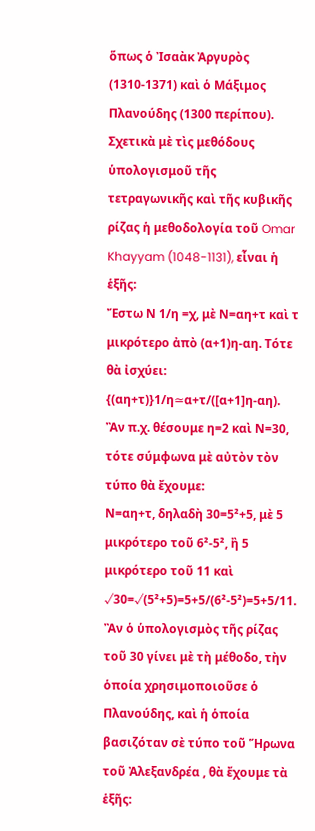ὅπως ὁ Ἰσαὰκ Ἀργυρὸς (1310-1371) καὶ ὁ Μάξιμος Πλανούδης (1300 περίπου).
Σχετικὰ μὲ τὶς μεθόδους ὑπολογισμοῦ τῆς τετραγωνικῆς καὶ τῆς κυβικῆς ρίζας ἡ μεθοδολογία τοῦ Omar Khayyam (1048-1131), εἶναι ἡ ἑξῆς:
Ἔστω Ν 1/η =χ, μὲ Ν=αη+τ καὶ τ μικρότερο ἀπὸ (α+1)η-αη. Τότε θὰ ἰσχύει:
{(αη+τ)}1/η≃α+τ/([α+1]η-αη).
Ἂν π.χ. θέσουμε η=2 καὶ Ν=30, τότε σύμφωνα μὲ αὐτὸν τὸν τύπο θὰ ἔχουμε:
Ν=αη+τ, δηλαδὴ 30=5²+5, μὲ 5 μικρότερο τοῦ 6²-5², ἢ 5 μικρότερο τοῦ 11 καὶ
√30=√(5²+5)=5+5/(6²-5²)=5+5/11.
Ἂν ὁ ὑπολογισμὸς τῆς ρίζας τοῦ 30 γίνει μὲ τὴ μέθοδο, τὴν ὁποία χρησιμοποιοῦσε ὁ Πλανούδης, καὶ ἡ ὁποία βασιζόταν σὲ τύπο τοῦ Ἥρωνα τοῦ Ἀλεξανδρέα , θὰ ἔχουμε τὰ ἑξῆς: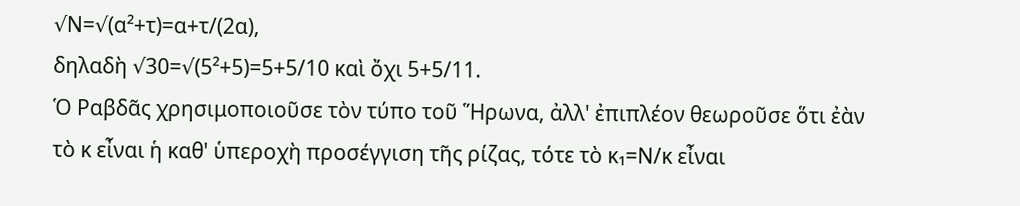√Ν=√(α²+τ)=α+τ/(2α),
δηλαδὴ √30=√(5²+5)=5+5/10 καὶ ὄχι 5+5/11.
Ὁ Ραβδᾶς χρησιμοποιοῦσε τὸν τύπο τοῦ Ἥρωνα, ἀλλ' ἐπιπλέον θεωροῦσε ὅτι ἐὰν τὸ κ εἶναι ἡ καθ' ὑπεροχὴ προσέγγιση τῆς ρίζας, τότε τὸ κ₁=Ν/κ εἶναι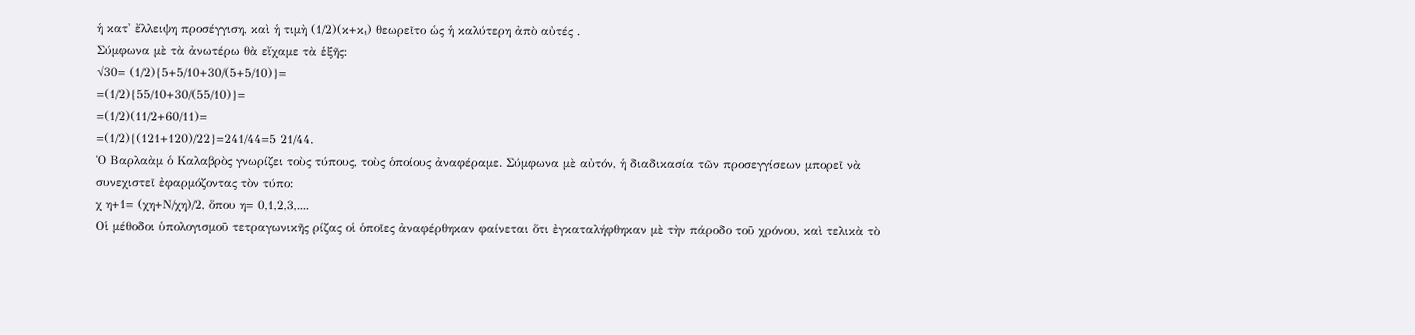ἡ κατ' ἔλλειψη προσέγγιση, καὶ ἡ τιμὴ (1/2)(κ+κ₁) θεωρεῖτο ὡς ἡ καλύτερη ἀπὸ αὐτές .
Σύμφωνα μὲ τὰ ἀνωτέρω θὰ εἴχαμε τὰ ἑξῆς:
√30= (1/2){5+5/10+30/(5+5/10)}=
=(1/2){55/10+30/(55/10)}=
=(1/2)(11/2+60/11)=
=(1/2){(121+120)/22}=241/44=5 21/44.
Ὁ Βαρλαὰμ ὁ Καλαβρὸς γνωρίζει τοὺς τύπους, τοὺς ὁποίους ἀναφέραμε. Σύμφωνα μὲ αὐτόν, ἡ διαδικασία τῶν προσεγγίσεων μπορεῖ νὰ συνεχιστεῖ ἐφαρμόζοντας τὸν τύπο:
χ η+1= (χη+Ν/χη)/2, ὅπου η= 0,1,2,3,....
Οἱ μέθοδοι ὑπολογισμοῦ τετραγωνικῆς ρίζας οἱ ὁποῖες ἀναφέρθηκαν φαίνεται ὅτι ἐγκαταλήφθηκαν μὲ τὴν πάροδο τοῦ χρόνου, καὶ τελικὰ τὸ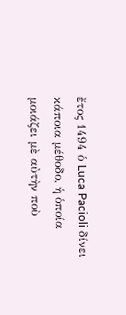ἔτος 1494 ὁ Luca Pacioli δίνει κάποια μέθοδο, ἡ ὁποία μοιάζει μὲ αὐτὴν ποὺ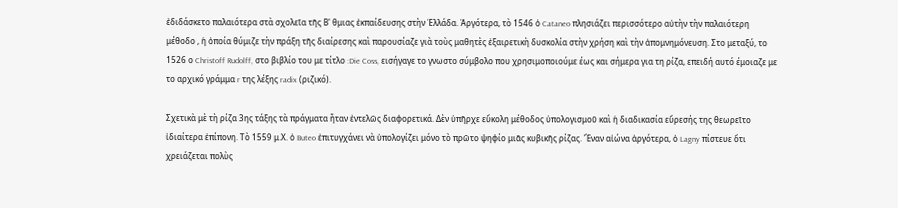ἐδιδάσκετο παλαιότερα στὰ σχολεῖα τῆς Β' θμιας ἐκπαίδευσης στὴν Ἑλλάδα. Ἀργότερα, τὸ 1546 ὁ Cataneo πλησιάζει περισσότερο αὐτὴν τὴν παλαιότερη μέθοδο , ἡ ὁποία θύμιζε τὴν πράξη τῆς διαίρεσης καὶ παρουσίαζε γιὰ τοὺς μαθητὲς ἐξαιρετικὴ δυσκολία στὴν χρήση καὶ τὴν ἀπομνημόνευση. Στο μεταξύ, το 1526 ο Christoff Rudolff, στο βιβλίο του με τίτλο :Die Coss, εισήγαγε το γνωστο σύμβολο που χρησιμοποιούμε έως και σήμερα για τη ρίζα, επειδή αυτό έμοιαζε με το αρχικό γράμμα r της λέξης radix (ριζικό).

Σχετικὰ μὲ τὴ ρίζα 3ης τάξης τὰ πράγματα ἦταν ἐντελῶς διαφορετικά. Δὲν ὑπῆρχε εὔκολη μέθοδος ὑπολογισμοῦ καὶ ἡ διαδικασία εὕρεσής της θεωρεῖτο ἰδιαίτερα ἐπίπονη. Τὸ 1559 μ.Χ. ὁ Buteo ἐπιτυγχάνει νὰ ὑπολογίζει μόνο τὸ πρῶτο ψηφίο μιᾶς κυβικῆς ρίζας. Ἕναν αἰώνα ἀργότερα, ὁ Lagny πίστευε ὅτι χρειάζεται πολὺς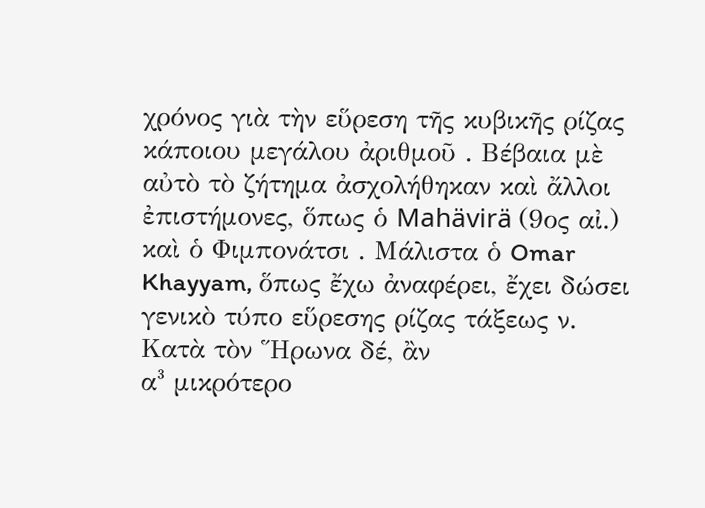χρόνος γιὰ τὴν εὕρεση τῆς κυβικῆς ρίζας κάποιου μεγάλου ἀριθμοῦ . Βέβαια μὲ αὐτὸ τὸ ζήτημα ἀσχολήθηκαν καὶ ἄλλοι ἐπιστήμονες, ὅπως ὁ Mahävirä (9ος αἰ.) καὶ ὁ Φιμπονάτσι . Μάλιστα ὁ Omar Khayyam, ὅπως ἔχω ἀναφέρει, ἔχει δώσει γενικὸ τύπο εὕρεσης ρίζας τάξεως ν.
Κατὰ τὸν Ἥρωνα δέ, ἂν
α³ μικρότερο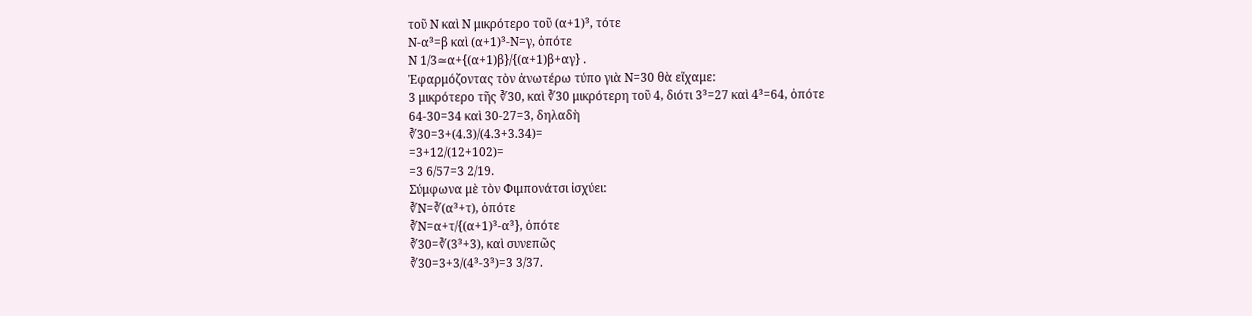τοῦ Ν καὶ Ν μικρότερο τοῦ (α+1)³, τότε
Ν-α³=β καὶ (α+1)³-Ν=γ, ὁπότε
Ν 1/3≃α+{(α+1)β}/{(α+1)β+αγ} .
Ἐφαρμόζοντας τὸν ἀνωτέρω τύπο γιὰ Ν=30 θὰ εἴχαμε:
3 μικρότερο τῆς ∛30, καὶ ∛30 μικρότερη τοῦ 4, διότι 3³=27 καὶ 4³=64, ὁπότε
64-30=34 καὶ 30-27=3, δηλαδὴ
∛30=3+(4.3)/(4.3+3.34)=
=3+12/(12+102)=
=3 6/57=3 2/19.
Σύμφωνα μὲ τὸν Φιμπονάτσι ἰσχύει:
∛Ν=∛(α³+τ), ὁπότε
∛Ν=α+τ/{(α+1)³-α³}, ὁπότε
∛30=∛(3³+3), καὶ συνεπῶς
∛30=3+3/(4³-3³)=3 3/37.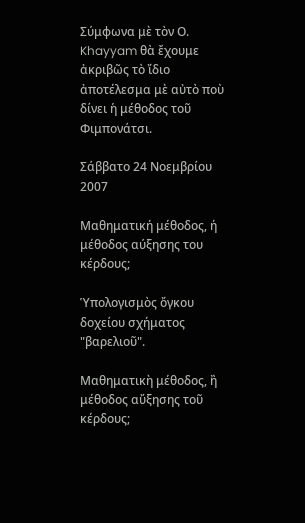Σύμφωνα μὲ τὸν Ο. Khayyam θὰ ἔχουμε ἀκριβῶς τὸ ἴδιο ἀποτέλεσμα μὲ αὐτὸ ποὺ δίνει ἡ μέθοδος τοῦ Φιμπονάτσι.

Σάββατο 24 Νοεμβρίου 2007

Μαθηματική μέθοδος, ή μέθοδος αύξησης του κέρδους;

Ὑπολογισμὸς ὄγκου δοχείου σχήματος "βαρελιοῦ".

Μαθηματικὴ μέθοδος, ἢ μέθοδος αὔξησης τοῦ κέρδους;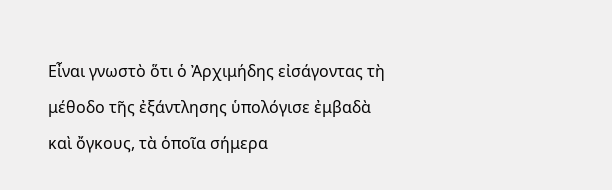Εἶναι γνωστὸ ὅτι ὁ Ἀρχιμήδης εἰσάγοντας τὴ μέθοδο τῆς ἐξάντλησης ὑπολόγισε ἐμβαδὰ καὶ ὄγκους, τὰ ὁποῖα σήμερα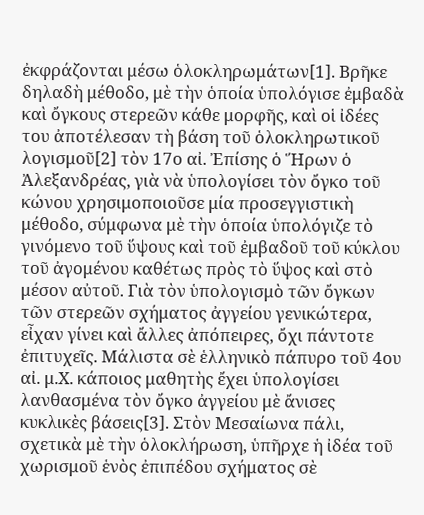ἐκφράζονται μέσω ὁλοκληρωμάτων[1]. Βρῆκε δηλαδὴ μέθοδο, μὲ τὴν ὁποία ὑπολόγισε ἐμβαδὰ καὶ ὄγκους στερεῶν κάθε μορφῆς, καὶ οἱ ἰδέες του ἀποτέλεσαν τὴ βάση τοῦ ὁλοκληρωτικοῦ λογισμοῦ[2] τὸν 17ο αἰ. Ἐπίσης ὁ Ἥρων ὁ Ἀλεξανδρέας, γιὰ νὰ ὑπολογίσει τὸν ὄγκο τοῦ κώνου χρησιμοποιοῦσε μία προσεγγιστικὴ μέθοδο, σύμφωνα μὲ τὴν ὁποία ὑπολόγιζε τὸ γινόμενο τοῦ ὕψους καὶ τοῦ ἐμβαδοῦ τοῦ κύκλου τοῦ ἀγομένου καθέτως πρὸς τὸ ὕψος καὶ στὸ μέσον αὐτοῦ. Γιὰ τὸν ὑπολογισμὸ τῶν ὄγκων τῶν στερεῶν σχήματος ἀγγείου γενικώτερα, εἶχαν γίνει καὶ ἄλλες ἀπόπειρες, ὄχι πάντοτε ἐπιτυχεῖς. Μάλιστα σὲ ἑλληνικὸ πάπυρο τοῦ 4ου αἰ. μ.Χ. κάποιος μαθητὴς ἔχει ὑπολογίσει λανθασμένα τὸν ὄγκο ἀγγείου μὲ ἄνισες κυκλικὲς βάσεις[3]. Στὸν Μεσαίωνα πάλι, σχετικὰ μὲ τὴν ὁλοκλήρωση, ὑπῆρχε ἡ ἰδέα τοῦ χωρισμοῦ ἑνὸς ἐπιπέδου σχήματος σὲ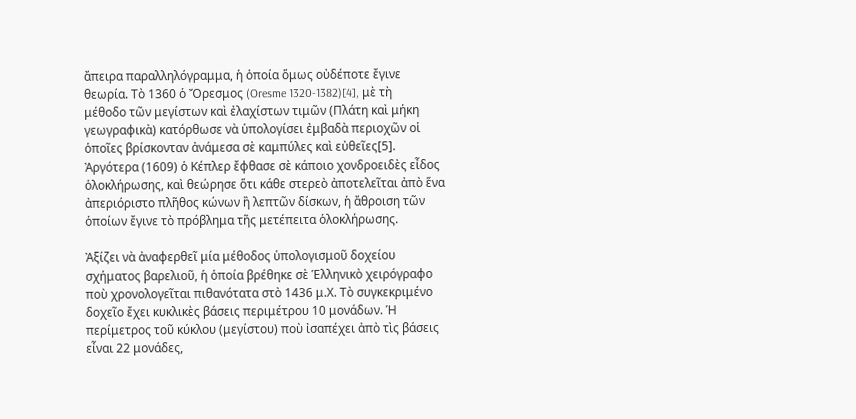ἄπειρα παραλληλόγραμμα, ἡ ὁποία ὅμως οὐδέποτε ἔγινε θεωρία. Τὸ 1360 ὁ Ὄρεσμος (Oresme 1320-1382)[4], μὲ τὴ μέθοδο τῶν μεγίστων καὶ ἐλαχίστων τιμῶν (Πλάτη καὶ μήκη γεωγραφικὰ) κατόρθωσε νὰ ὑπολογίσει ἐμβαδὰ περιοχῶν οἱ ὁποῖες βρίσκονταν ἀνάμεσα σὲ καμπύλες καὶ εὐθεῖες[5]. Ἀργότερα (1609) ὁ Κέπλερ ἔφθασε σὲ κάποιο χονδροειδὲς εἶδος ὁλοκλήρωσης, καὶ θεώρησε ὅτι κάθε στερεὸ ἀποτελεῖται ἀπὸ ἕνα ἀπεριόριστο πλῆθος κώνων ἢ λεπτῶν δίσκων, ἡ ἄθροιση τῶν ὁποίων ἔγινε τὸ πρόβλημα τῆς μετέπειτα ὁλοκλήρωσης.

Ἀξίζει νὰ ἀναφερθεῖ μία μέθοδος ὑπολογισμοῦ δοχείου σχήματος βαρελιοῦ, ἡ ὁποία βρέθηκε σὲ Ἑλληνικὸ χειρόγραφο ποὺ χρονολογεῖται πιθανότατα στὸ 1436 μ.Χ. Τὸ συγκεκριμένο δοχεῖο ἔχει κυκλικὲς βάσεις περιμέτρου 10 μονάδων. Ἡ περίμετρος τοῦ κύκλου (μεγίστου) ποὺ ἰσαπέχει ἀπὸ τὶς βάσεις εἶναι 22 μονάδες,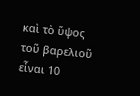καὶ τὸ ὕψος τοῦ βαρελιοῦ εἶναι 10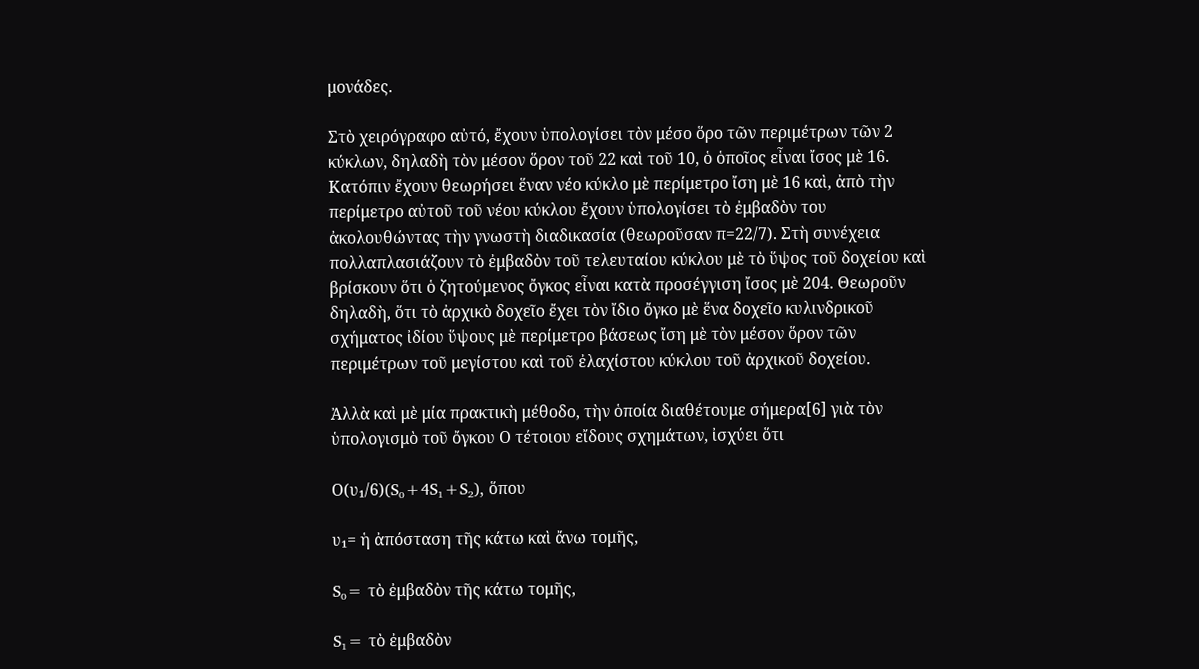μονάδες.

Στὸ χειρόγραφο αὐτό, ἔχουν ὑπολογίσει τὸν μέσο ὅρο τῶν περιμέτρων τῶν 2 κύκλων, δηλαδὴ τὸν μέσον ὅρον τοῦ 22 καὶ τοῦ 10, ὁ ὁποῖος εἶναι ἴσος μὲ 16. Κατόπιν ἔχουν θεωρήσει ἕναν νέο κύκλο μὲ περίμετρο ἴση μὲ 16 καὶ, ἀπὸ τὴν περίμετρο αὐτοῦ τοῦ νέου κύκλου ἔχουν ὑπολογίσει τὸ ἐμβαδὸν του ἀκολουθώντας τὴν γνωστὴ διαδικασία (θεωροῦσαν π=22/7). Στὴ συνέχεια πολλαπλασιάζουν τὸ ἐμβαδὸν τοῦ τελευταίου κύκλου μὲ τὸ ὕψος τοῦ δοχείου καὶ βρίσκουν ὅτι ὁ ζητούμενος ὄγκος εἶναι κατὰ προσέγγιση ἴσος μὲ 204. Θεωροῦν δηλαδὴ, ὅτι τὸ ἀρχικὸ δοχεῖο ἔχει τὸν ἴδιο ὄγκο μὲ ἕνα δοχεῖο κυλινδρικοῦ σχήματος ἰδίου ὕψους μὲ περίμετρο βάσεως ἴση μὲ τὸν μέσον ὅρον τῶν περιμέτρων τοῦ μεγίστου καὶ τοῦ ἐλαχίστου κύκλου τοῦ ἀρχικοῦ δοχείου.

Ἀλλὰ καὶ μὲ μία πρακτικὴ μέθοδο, τὴν ὁποία διαθέτουμε σήμερα[6] γιὰ τὸν ὑπολογισμὸ τοῦ ὄγκου Ο τέτοιου εἴδους σχημάτων, ἰσχύει ὅτι

Ο(υ₁/6)(S₀+4S₁+S₂), ὅπου

υ₁= ἡ ἀπόσταση τῆς κάτω καὶ ἄνω τομῆς,

S₀= τὸ ἐμβαδὸν τῆς κάτω τομῆς,

S₁= τὸ ἐμβαδὸν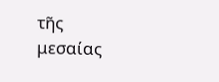τῆς μεσαίας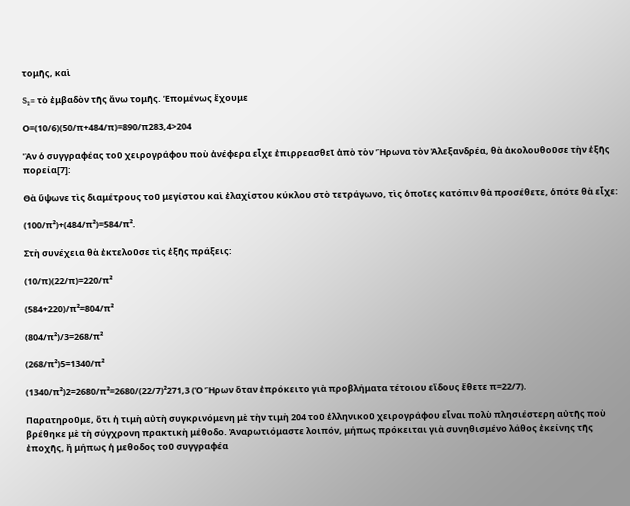τομῆς, καὶ

S₂= τὸ ἐμβαδὸν τῆς ἄνω τομῆς. Ἑπομένως ἔχουμε

Ο=(10/6)(50/π+484/π)=890/π283,4>204

Ἂν ὁ συγγραφέας τοῦ χειρογράφου ποὺ ἀνέφερα εἶχε ἐπιρρεασθεῖ ἀπὸ τὸν Ἥρωνα τὸν Ἀλεξανδρέα, θὰ ἀκολουθοῦσε τὴν ἑξῆς πορεία[7]:

Θὰ ὕψωνε τὶς διαμέτρους τοῦ μεγίστου καὶ ἐλαχίστου κύκλου στὸ τετράγωνο, τὶς ὁποῖες κατόπιν θὰ προσέθετε, ὁπότε θὰ εἶχε:

(100/π²)+(484/π²)=584/π².

Στὴ συνέχεια θὰ ἐκτελοῦσε τὶς ἑξῆς πράξεις:

(10/π)(22/π)=220/π²

(584+220)/π²=804/π²

(804/π²)/3=268/π²

(268/π²)5=1340/π²

(1340/π²)2=2680/π²=2680/(22/7)²271,3 (Ὁ Ἥρων ὅταν ἐπρόκειτο γιὰ προβλήματα τέτοιου εἴδους ἔθετε π=22/7).

Παρατηροῦμε, ὅτι ἡ τιμὴ αὐτὴ συγκρινόμενη μὲ τὴν τιμὴ 204 τοῦ ἑλληνικοῦ χειρογράφου εἶναι πολὺ πλησιέστερη αὐτῆς ποὺ βρέθηκε μὲ τὴ σύγχρονη πρακτικὴ μέθοδο. Ἀναρωτιόμαστε λοιπόν, μήπως πρόκειται γιὰ συνηθισμένο λάθος ἐκείνης τῆς ἐποχῆς, ἢ μήπως ἡ μεθοδος τοῦ συγγραφέα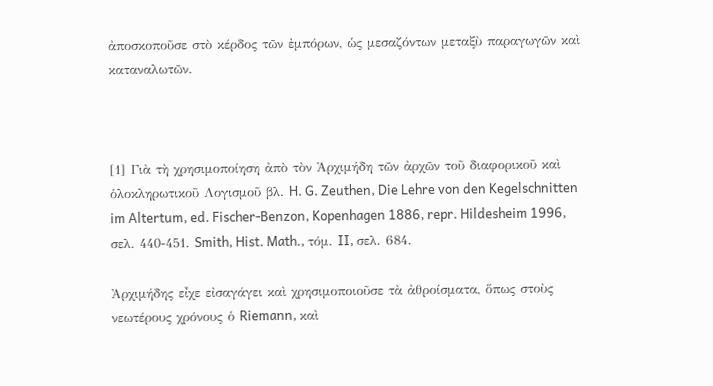ἀποσκοποῦσε στὸ κέρδος τῶν ἐμπόρων, ὡς μεσαζόντων μεταξὺ παραγωγῶν καὶ καταναλωτῶν.



[1] Γιὰ τὴ χρησιμοποίηση ἀπὸ τὸν Ἀρχιμήδη τῶν ἀρχῶν τοῦ διαφορικοῦ καὶ ὁλοκληρωτικοῦ Λογισμοῦ βλ. H. G. Zeuthen, Die Lehre von den Kegelschnitten im Altertum, ed. Fischer-Benzon, Kopenhagen 1886, repr. Hildesheim 1996, σελ. 440-451. Smith, Hist. Math., τόμ. II, σελ. 684.

Ἀρχιμήδης εἶχε εἰσαγάγει καὶ χρησιμοποιοῦσε τὰ ἀθροίσματα, ὅπως στοὺς νεωτέρους χρόνους ὁ Riemann, καὶ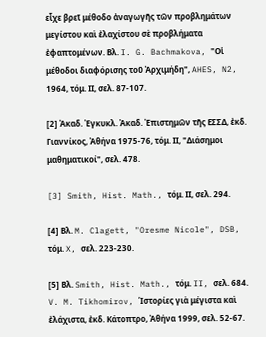εἶχε βρεῖ μέθοδο ἀναγωγῆς τῶν προβλημάτων μεγίστου καὶ ἐλαχίστου σὲ προβλήματα ἐφαπτομένων. Βλ. I. G. Bachmakova, "Οἱ μέθοδοι διαφόρισης τοῦ Ἀρχιμήδη", AHES, N2, 1964, τόμ. ΙΙ, σελ. 87-107.

[2] Ἀκαδ. Ἐγκυκλ. Ἀκαδ. Ἐπιστημῶν τῆς ΕΣΣΔ, ἐκδ. Γιαννίκος, Ἀθήνα 1975-76, τόμ. ΙΙ, "Διάσημοι μαθηματικοί", σελ. 478.

[3] Smith, Hist. Math., τόμ. ΙΙ, σελ. 294.

[4] Βλ. M. Clagett, "Oresme Nicole", DSB, τόμ. X, σελ. 223-230.

[5] Βλ. Smith, Hist. Math., τόμ. II, σελ. 684. V. M. Tikhomirov, Ἱστορίες γιὰ μέγιστα καὶ ἐλάχιστα, ἐκδ. Κάτοπτρο, Ἀθήνα 1999, σελ. 52-67.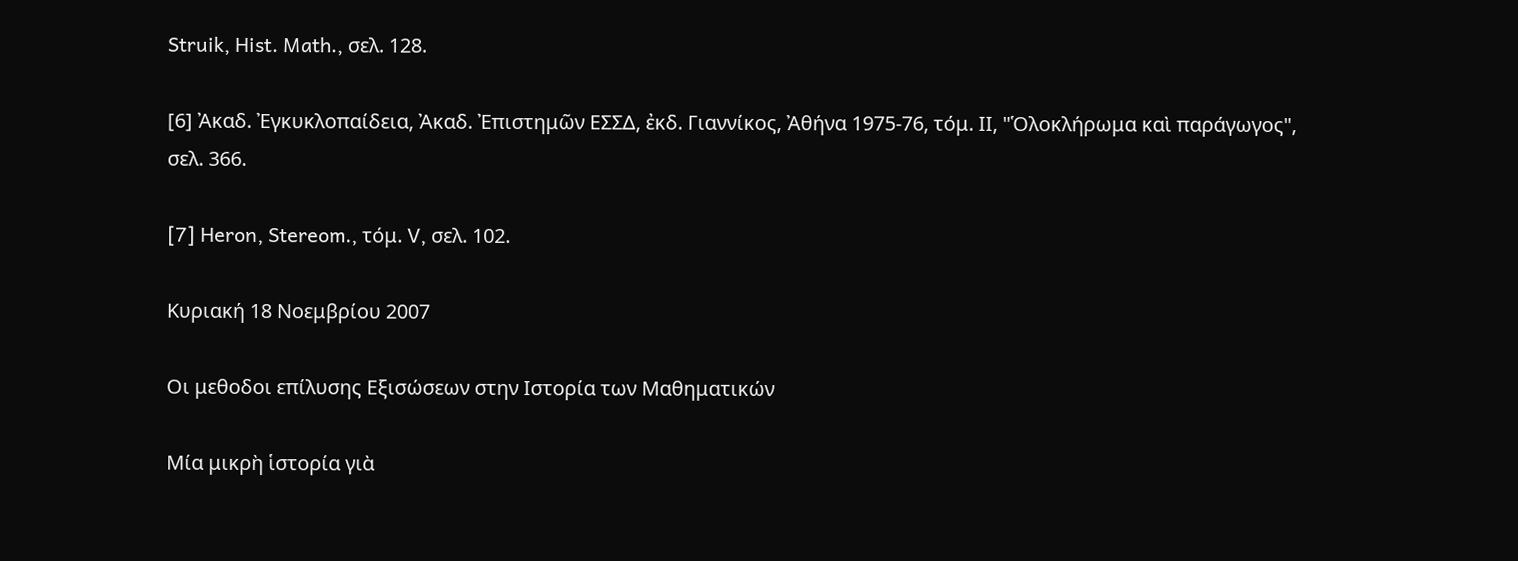Struik, Hist. Math., σελ. 128.

[6] Ἀκαδ. Ἐγκυκλοπαίδεια, Ἀκαδ. Ἐπιστημῶν ΕΣΣΔ, ἐκδ. Γιαννίκος, Ἀθήνα 1975-76, τόμ. ΙΙ, "Ὁλοκλήρωμα καὶ παράγωγος", σελ. 366.

[7] Heron, Stereom., τόμ. V, σελ. 102.

Κυριακή 18 Νοεμβρίου 2007

Οι μεθοδοι επίλυσης Εξισώσεων στην Ιστορία των Μαθηματικών

Μία μικρὴ ἱστορία γιὰ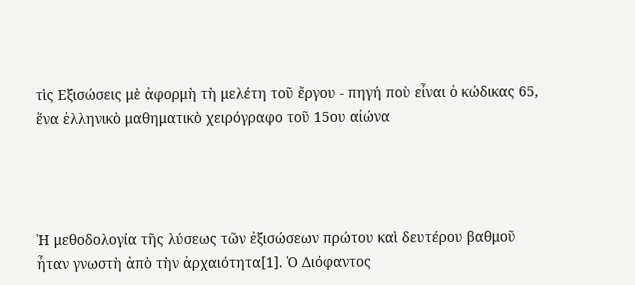τὶς Εξισώσεις μὲ ἀφορμὴ τὴ μελέτη τοῦ ἔργου - πηγή ποὺ εἶναι ὁ κώδικας 65, ἕνα ἑλληνικὸ μαθηματικὸ χειρόγραφο τοῦ 15ου αἰώνα




Ἡ μεθοδολογία τῆς λύσεως τῶν ἐξισώσεων πρώτου καὶ δευτέρου βαθμοῦ ἦταν γνωστὴ ἀπὸ τὴν ἀρχαιότητα[1]. Ὁ Διόφαντος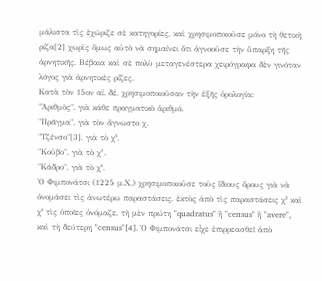μάλιστα τὶς ἐχώριζε σὲ κατηγορίες, καὶ χρησιμοποιοῦσε μόνο τὴ θετικὴ ρίζα[2] χωρὶς ὅμως αὐτὸ νὰ σημαίνει ὅτι ἀγνοοῦσε τὴν ὕπαρξη τῆς ἀρνητικῆς. Βέβαια καὶ σὲ πολὺ μεταγενέστερα χειρόγραφα δὲν γινόταν λόγος γιὰ ἀρνητικὲς ρίζες.
Κατὰ τὸν 15ον αἰ. δέ, χρησιμοποιοῦσαν τὴν ἑξῆς ὁρολογία:
"Ἀριθμὸς", γιὰ κάθε πραγματικὸ ἀριθμό.
"Πρᾶγμα", γιὰ τὸν ἄγνωστο χ.
"Τζένσο"[3], γιὰ τὸ χ².
"Κοῦβο", γιὰ τὸ χ³.
"Κάδρο", γιὰ τὸ χ⁴.
Ὁ Φιμπονάτσι (1225 μ.Χ.) χρησιμοποιοῦσε τοὺς ἴδιους ὅρους γιὰ νὰ ὀνομάσει τὶς ἀνωτέρω παραστάσεις, ἐκτὸς ἀπὸ τὶς παραστάσεις χ² καὶ χ⁴ τὶς ὁποῖες ὀνόμαζε, τὴ μὲν πρώτη "quadratus" ἢ "census" ἢ "avere", καὶ τὴ δεύτερη "census"[4]. Ὁ Φιμπονάτσι εἶχε ἐπιρρεασθεῖ ἀπὸ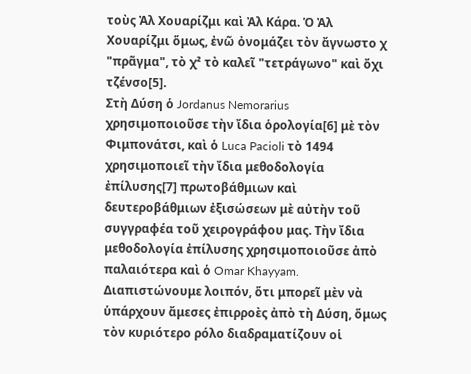τοὺς Ἀλ Χουαρίζμι καὶ Ἀλ Κάρα. Ὁ Ἀλ Χουαρίζμι ὅμως, ἐνῶ ὀνομάζει τὸν ἄγνωστο χ "πρᾶγμα", τὸ χ² τὸ καλεῖ "τετράγωνο" καὶ ὄχι τζένσο[5].
Στὴ Δύση ὁ Jordanus Nemorarius χρησιμοποιοῦσε τὴν ἴδια ὁρολογία[6] μὲ τὸν Φιμπονάτσι, καὶ ὁ Luca Pacioli τὸ 1494 χρησιμοποιεῖ τὴν ἴδια μεθοδολογία ἐπίλυσης[7] πρωτοβάθμιων καὶ δευτεροβάθμιων ἐξισώσεων μὲ αὐτὴν τοῦ συγγραφέα τοῦ χειρογράφου μας. Τὴν ἴδια μεθοδολογία ἐπίλυσης χρησιμοποιοῦσε ἀπὸ παλαιότερα καὶ ὁ Omar Khayyam.
Διαπιστώνουμε λοιπόν, ὅτι μπορεῖ μὲν νὰ ὑπάρχουν ἄμεσες ἐπιρροὲς ἀπὸ τὴ Δύση, ὅμως τὸν κυριότερο ρόλο διαδραματίζουν οἱ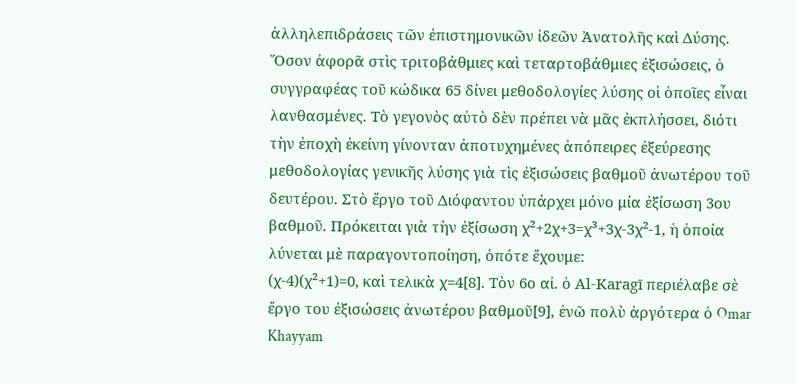ἀλληλεπιδράσεις τῶν ἐπιστημονικῶν ἰδεῶν Ἀνατολῆς καὶ Δύσης.
Ὅσον ἀφορᾶ στὶς τριτοβάθμιες καὶ τεταρτοβάθμιες ἐξισώσεις, ὁ συγγραφέας τοῦ κώδικα 65 δίνει μεθοδολογίες λύσης οἱ ὁποῖες εἶναι λανθασμένες. Τὸ γεγονὸς αὐτὸ δὲν πρέπει νὰ μᾶς ἐκπλήσσει, διότι τὴν ἐποχὴ ἐκείνη γίνονταν ἀποτυχημένες ἀπόπειρες ἐξεύρεσης μεθοδολογίας γενικῆς λύσης γιὰ τὶς ἐξισώσεις βαθμοῦ ἀνωτέρου τοῦ δευτέρου. Στὸ ἔργο τοῦ Διόφαντου ὑπάρχει μόνο μία ἐξίσωση 3ου βαθμοῦ. Πρόκειται γιὰ τὴν ἐξίσωση χ²+2χ+3=χ³+3χ-3χ²-1, ἡ ὁποία λύνεται μὲ παραγοντοποίηση, ὁπότε ἔχουμε:
(χ-4)(χ²+1)=0, καὶ τελικὰ χ=4[8]. Τὸν 6ο αἰ. ὁ Al-Karagī περιέλαβε σὲ ἔργο του ἐξισώσεις ἀνωτέρου βαθμοῦ[9], ἐνῶ πολὺ ἀργότερα ὁ Omar Khayyam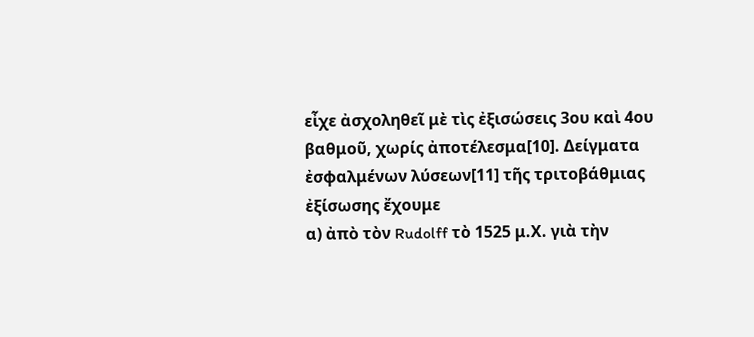εἶχε ἀσχοληθεῖ μὲ τὶς ἐξισώσεις 3ου καὶ 4ου βαθμοῦ, χωρίς ἀποτέλεσμα[10]. Δείγματα ἐσφαλμένων λύσεων[11] τῆς τριτοβάθμιας ἐξίσωσης ἔχουμε
α) ἀπὸ τὸν Rudolff τὸ 1525 μ.Χ. γιὰ τὴν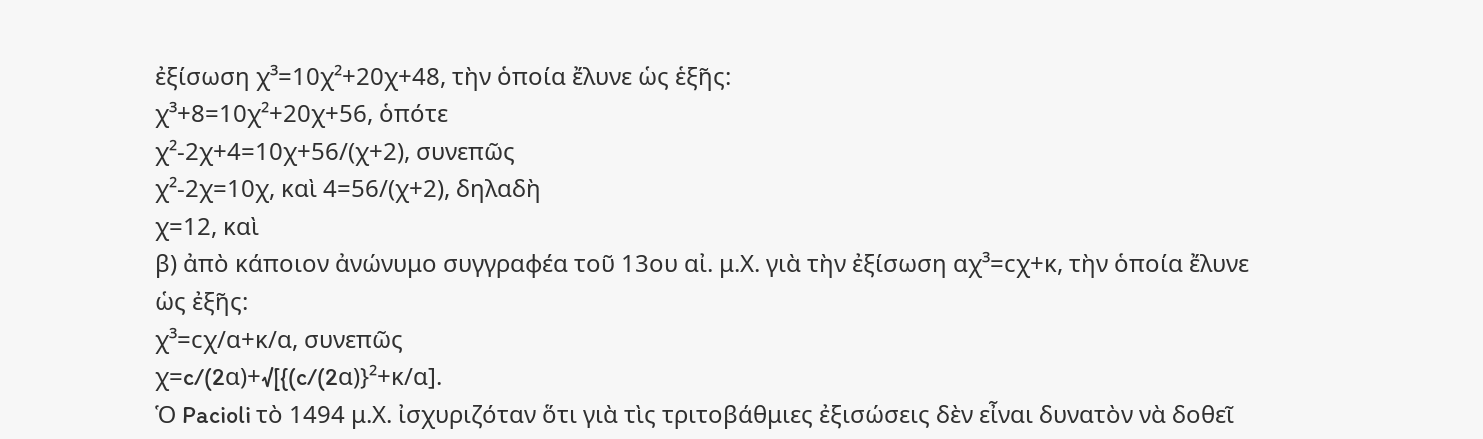ἐξίσωση χ³=10χ²+20χ+48, τὴν ὁποία ἔλυνε ὡς ἑξῆς:
χ³+8=10χ²+20χ+56, ὁπότε
χ²-2χ+4=10χ+56/(χ+2), συνεπῶς
χ²-2χ=10χ, καὶ 4=56/(χ+2), δηλαδὴ
χ=12, καὶ
β) ἀπὸ κάποιον ἀνώνυμο συγγραφέα τοῦ 13ου αἰ. μ.Χ. γιὰ τὴν ἐξίσωση αχ³=cχ+κ, τὴν ὁποία ἔλυνε ὡς ἐξῆς:
χ³=cχ/α+κ/α, συνεπῶς
χ=c/(2α)+√[{(c/(2α)}²+κ/α].
Ὁ Pacioli τὸ 1494 μ.Χ. ἰσχυριζόταν ὅτι γιὰ τὶς τριτοβάθμιες ἐξισώσεις δὲν εἶναι δυνατὸν νὰ δοθεῖ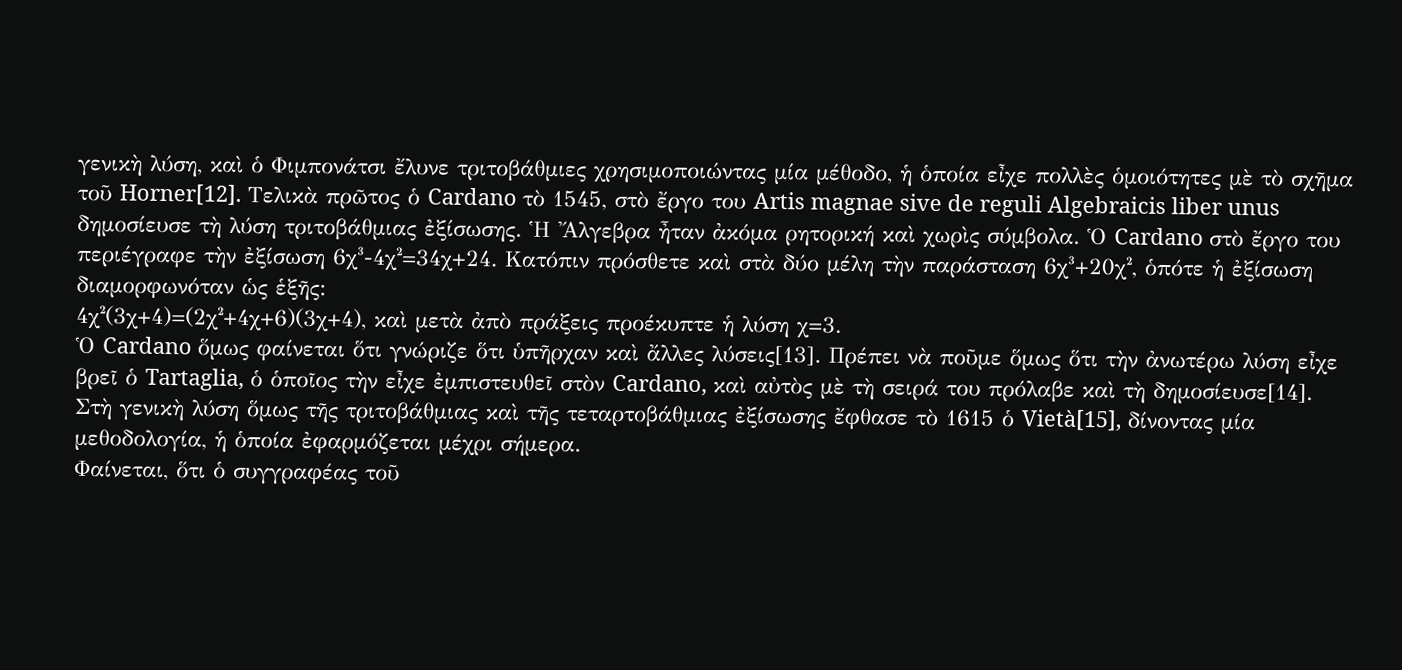γενικὴ λύση, καὶ ὁ Φιμπονάτσι ἔλυνε τριτοβάθμιες χρησιμοποιώντας μία μέθοδο, ἡ ὁποία εἶχε πολλὲς ὁμοιότητες μὲ τὸ σχῆμα τοῦ Horner[12]. Τελικὰ πρῶτος ὁ Cardano τὸ 1545, στὸ ἔργο του Artis magnae sive de reguli Algebraicis liber unus δημοσίευσε τὴ λύση τριτοβάθμιας ἐξίσωσης. Ἡ Ἄλγεβρα ἦταν ἀκόμα ρητορική καὶ χωρὶς σύμβολα. Ὁ Cardano στὸ ἔργο του περιέγραφε τὴν ἐξίσωση 6χ³-4χ²=34χ+24. Κατόπιν πρόσθετε καὶ στὰ δύο μέλη τὴν παράσταση 6χ³+20χ², ὁπότε ἡ ἐξίσωση διαμορφωνόταν ὡς ἑξῆς:
4χ²(3χ+4)=(2χ²+4χ+6)(3χ+4), καὶ μετὰ ἀπὸ πράξεις προέκυπτε ἡ λύση χ=3.
Ὁ Cardano ὅμως φαίνεται ὅτι γνώριζε ὅτι ὑπῆρχαν καὶ ἄλλες λύσεις[13]. Πρέπει νὰ ποῦμε ὅμως ὅτι τὴν ἀνωτέρω λύση εἶχε βρεῖ ὁ Tartaglia, ὁ ὁποῖος τὴν εἶχε ἐμπιστευθεῖ στὸν Cardano, καὶ αὐτὸς μὲ τὴ σειρά του πρόλαβε καὶ τὴ δημοσίευσε[14].
Στὴ γενικὴ λύση ὅμως τῆς τριτοβάθμιας καὶ τῆς τεταρτοβάθμιας ἐξίσωσης ἔφθασε τὸ 1615 ὁ Vietà[15], δίνοντας μία μεθοδολογία, ἡ ὁποία ἐφαρμόζεται μέχρι σήμερα.
Φαίνεται, ὅτι ὁ συγγραφέας τοῦ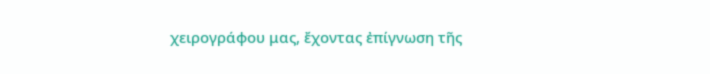χειρογράφου μας, ἔχοντας ἐπίγνωση τῆς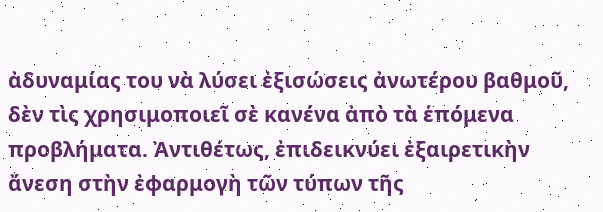ἀδυναμίας του νὰ λύσει ἐξισώσεις ἀνωτέρου βαθμοῦ, δὲν τὶς χρησιμοποιεῖ σὲ κανένα ἀπὸ τὰ ἑπόμενα προβλήματα. Ἀντιθέτως, ἐπιδεικνύει ἐξαιρετικὴν ἄνεση στὴν ἐφαρμογὴ τῶν τύπων τῆς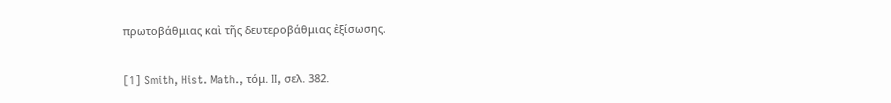πρωτοβάθμιας καὶ τῆς δευτεροβάθμιας ἐξίσωσης.

[1] Smith, Hist. Math., τόμ. II, σελ. 382.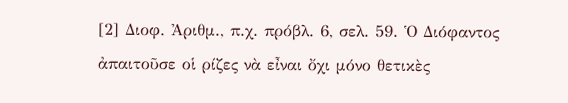[2] Διοφ. Ἀριθμ., π.χ. πρόβλ. 6, σελ. 59. Ὁ Διόφαντος ἀπαιτοῦσε οἱ ρίζες νὰ εἶναι ὄχι μόνο θετικὲς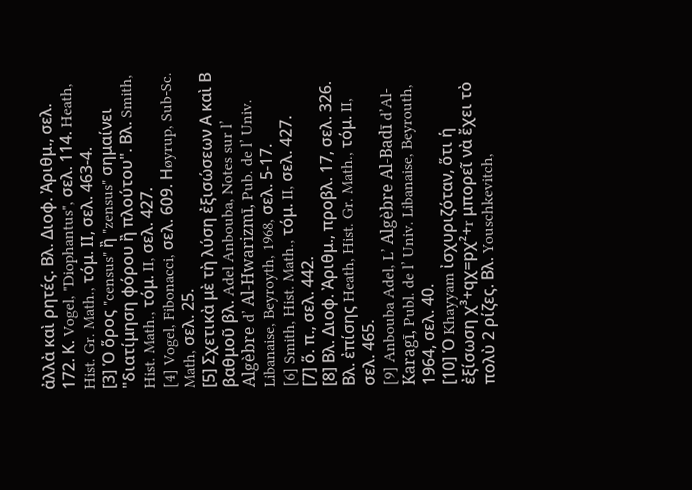ἀλλὰ καὶ ρητές. Βλ. Διοφ. Ἀριθμ., σελ. 172. Κ. Vogel, "Diophantus", σελ. 114. Heath, Hist. Gr. Math., τόμ. ΙΙ, σελ. 463-4.
[3] Ὁ ὅρος "census" ἢ "zensus" σημαίνει "διατίμηση φόρου ἢ πλούτου". Βλ. Smith, Hist. Math., τόμ. II, σελ. 427.
[4] Vogel, Fibonacci, σελ. 609. Ηøyrup, Sub-Sc. Math, σελ. 25.
[5] Σχετικὰ μὲ τὴ λύση ἐξισώσεων Α καὶ Β βαθμοῦ βλ. Adel Anbouba, Notes sur l’ Algèbre d’ Al-Hwarizmī, Pub. de l’ Univ. Libanaise, Beyroyth, 1968, σελ. 5-17.
[6] Smith, Hist. Math., τόμ. II, σελ. 427.
[7] ὅ. π., σελ. 442.
[8] Βλ. Διοφ. Ἀριθμ., προβλ. 17, σελ. 326. Βλ. ἐπίσης Heath, Hist. Gr. Math., τόμ. II, σελ. 465.
[9] Anbouba Adel, L’ Algèbre Al-Badī d’Al-Karagī, Publ. de l’ Univ. Libanaise, Beyrouth, 1964, σελ. 40.
[10] Ὁ Khayyam ἰσχυριζόταν, ὅτι ἡ ἐξίσωση χ³+qχ=pχ²+r μπορεῖ νὰ ἔχει τὸ πολὺ 2 ρίζες. Βλ. Youschkevitch,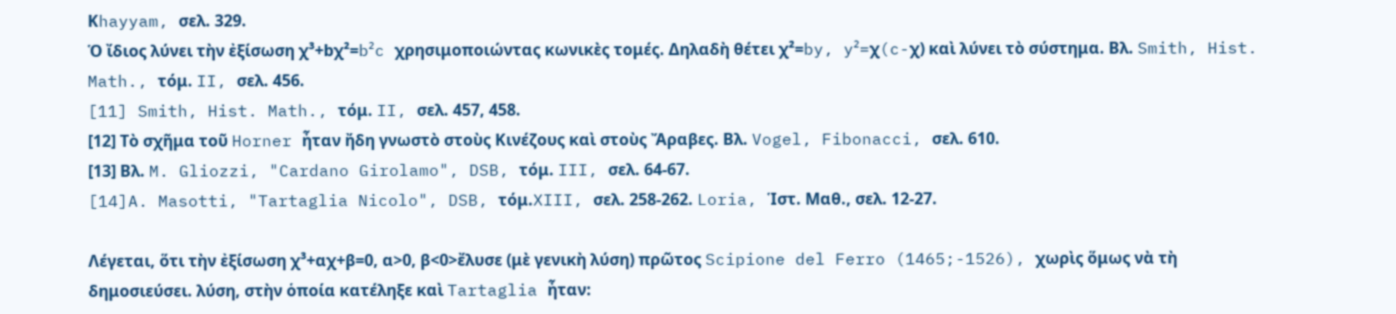Κhayyam, σελ. 329.
Ὁ ἴδιος λύνει τὴν ἐξίσωση χ³+bχ²=b²c χρησιμοποιώντας κωνικὲς τομές. Δηλαδὴ θέτει χ²=by, y²=χ(c-χ) καὶ λύνει τὸ σύστημα. Βλ. Smith, Hist. Math., τόμ. II, σελ. 456.
[11] Smith, Hist. Math., τόμ. II, σελ. 457, 458.
[12] Τὸ σχῆμα τοῦ Horner ἦταν ἤδη γνωστὸ στοὺς Κινέζους καὶ στοὺς Ἄραβες. Βλ. Vogel, Fibonacci, σελ. 610.
[13] Βλ. M. Gliozzi, "Cardano Girolamo", DSB, τόμ. III, σελ. 64-67.
[14]A. Masotti, "Tartaglia Nicolo", DSB, τόμ.XIII, σελ. 258-262. Loria, Ἱστ. Μαθ., σελ. 12-27.

Λέγεται, ὅτι τὴν ἐξίσωση χ³+αχ+β=0, α>0, β<0>ἔλυσε (μὲ γενικὴ λύση) πρῶτος Scipione del Ferro (1465;-1526), χωρὶς ὅμως νὰ τὴ δημοσιεύσει. λύση, στὴν ὁποία κατέληξε καὶ Tartaglia ἦταν: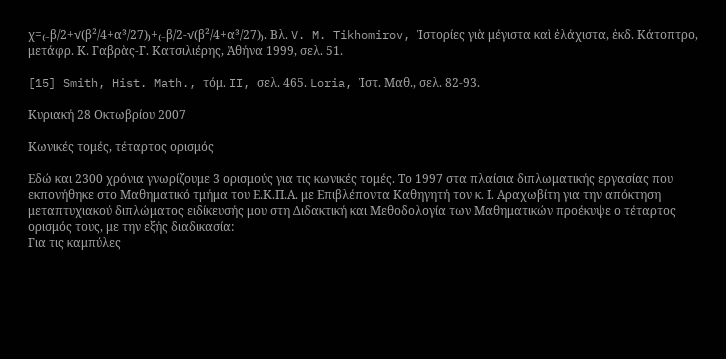χ=₍₋β/2+√(β²/4+α³/27)₎+₍₋β/2-√(β²/4+α³/27)₎. Βλ. V. M. Tikhomirov, Ἱστορίες γιὰ μέγιστα καὶ ἐλάχιστα, ἐκδ. Κάτοπτρο, μετάφρ. Κ. Γαβρὰς-Γ. Κατσιλιέρης, Ἀθήνα 1999, σελ. 51.

[15] Smith, Hist. Math., τόμ. II, σελ. 465. Loria, Ἱστ. Μαθ., σελ. 82-93.

Κυριακή 28 Οκτωβρίου 2007

Κωνικές τομές, τέταρτος ορισμός

Εδώ και 2300 χρόνια γνωρίζουμε 3 ορισμούς για τις κωνικές τομές. Το 1997 στα πλαίσια διπλωματικής εργασίας που εκπονήθηκε στο Μαθηματικό τμήμα του Ε.Κ.Π.Α. με Επιβλέποντα Καθηγητή τον κ. Ι. Αραχωβίτη για την απόκτηση μεταπτυχιακού διπλώματος ειδίκευσής μου στη Διδακτική και Μεθοδολογία των Μαθηματικών προέκυψε ο τέταρτος ορισμός τους, με την εξής διαδικασία:
Για τις καμπύλες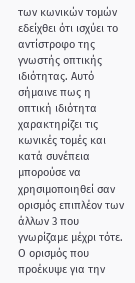των κωνικών τομών εδείχθει ότι ισχύει το αντίστροφο της γνωστής οπτικής ιδιότητας. Αυτό σήμαινε πως η οπτική ιδιότητα χαρακτηρίζει τις κωνικές τομές και κατά συνέπεια μπορούσε να χρησιμοποιηθεί σαν ορισμός επιπλέον των άλλων 3 που γνωρίζαμε μέχρι τότε.
Ο ορισμός που προέκυψε για την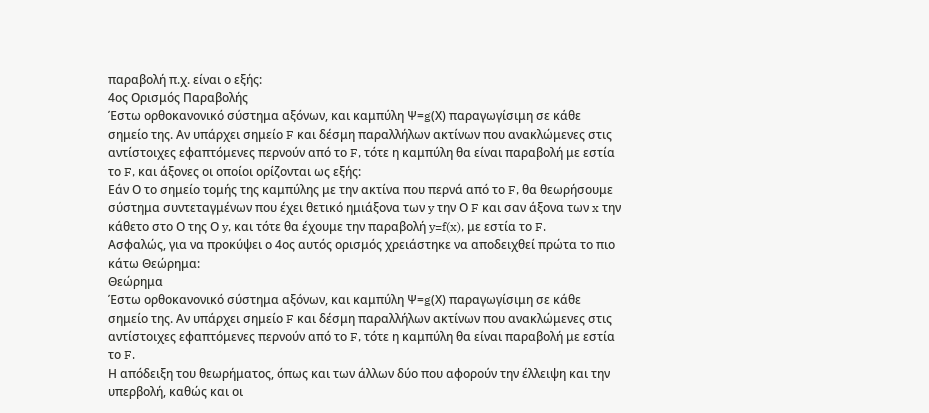παραβολή π.χ. είναι ο εξής:
4ος Ορισμός Παραβολής
Έστω ορθοκανονικό σύστημα αξόνων, και καμπύλη Ψ=g(Χ) παραγωγίσιμη σε κάθε σημείο της. Αν υπάρχει σημείο F και δέσμη παραλλήλων ακτίνων που ανακλώμενες στις αντίστοιχες εφαπτόμενες περνούν από το F, τότε η καμπύλη θα είναι παραβολή με εστία το F, και άξονες οι οποίοι ορίζονται ως εξής:
Εάν Ο το σημείο τομής της καμπύλης με την ακτίνα που περνά από το F, θα θεωρήσουμε σύστημα συντεταγμένων που έχει θετικό ημιάξονα των y την Ο F και σαν άξονα των x την κάθετο στο Ο της Ο y, και τότε θα έχουμε την παραβολή y=f(x), με εστία το F.
Ασφαλώς, για να προκύψει ο 4ος αυτός ορισμός χρειάστηκε να αποδειχθεί πρώτα το πιο κάτω Θεώρημα:
Θεώρημα
Έστω ορθοκανονικό σύστημα αξόνων, και καμπύλη Ψ=g(Χ) παραγωγίσιμη σε κάθε σημείο της. Αν υπάρχει σημείο F και δέσμη παραλλήλων ακτίνων που ανακλώμενες στις αντίστοιχες εφαπτόμενες περνούν από το F, τότε η καμπύλη θα είναι παραβολή με εστία το F.
Η απόδειξη του θεωρήματος, όπως και των άλλων δύο που αφορούν την έλλειψη και την υπερβολή, καθώς και οι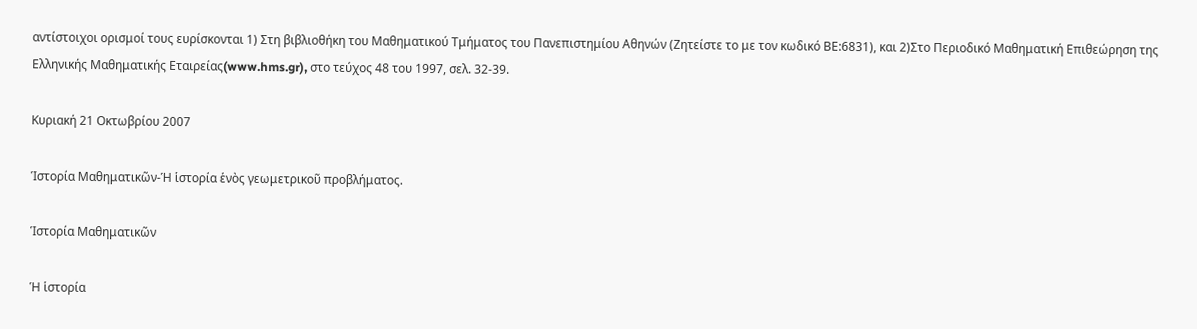αντίστοιχοι ορισμοί τους ευρίσκονται 1) Στη βιβλιοθήκη του Μαθηματικού Τμήματος του Πανεπιστημίου Αθηνών (Ζητείστε το με τον κωδικό ΒΕ:6831), και 2)Στο Περιοδικό Μαθηματική Επιθεώρηση της Ελληνικής Μαθηματικής Εταιρείας(www.hms.gr), στο τεύχος 48 του 1997, σελ. 32-39.

Κυριακή 21 Οκτωβρίου 2007

Ἱστορία Μαθηματικῶν-Ἡ ἱστορία ἑνὸς γεωμετρικοῦ προβλήματος.

Ἱστορία Μαθηματικῶν

Ἡ ἱστορία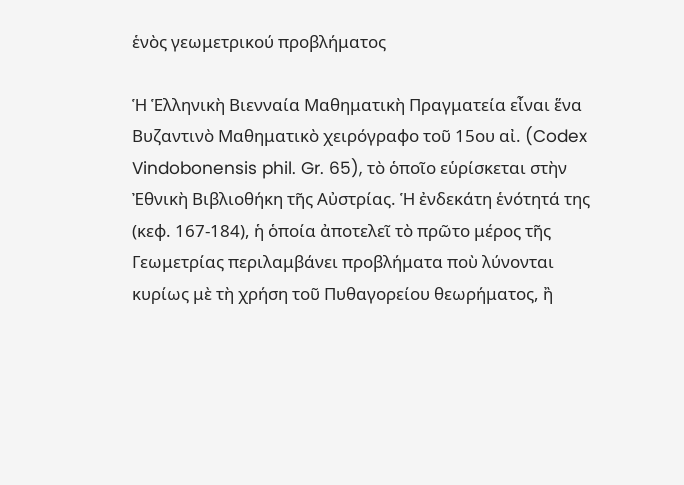ἑνὸς γεωμετρικού προβλήματος

Ἡ Ἑλληνικὴ Βιενναία Μαθηματικὴ Πραγματεία εἶναι ἕνα Βυζαντινὸ Μαθηματικὸ χειρόγραφο τοῦ 15ου αἰ. (Codex Vindobonensis phil. Gr. 65), τὸ ὁποῖο εὑρίσκεται στὴν Ἐθνικὴ Βιβλιοθήκη τῆς Αὐστρίας. Ἡ ἐνδεκάτη ἑνότητά της (κεφ. 167-184), ἡ ὁποία ἀποτελεῖ τὸ πρῶτο μέρος τῆς Γεωμετρίας περιλαμβάνει προβλήματα ποὺ λύνονται κυρίως μὲ τὴ χρήση τοῦ Πυθαγορείου θεωρήματος, ἢ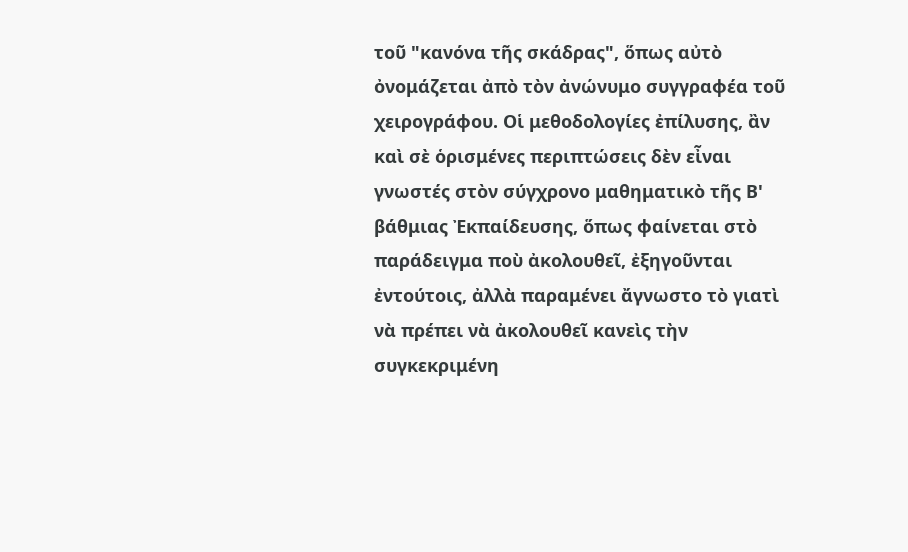τοῦ "κανόνα τῆς σκάδρας", ὅπως αὐτὸ ὀνομάζεται ἀπὸ τὸν ἀνώνυμο συγγραφέα τοῦ χειρογράφου. Οἱ μεθοδολογίες ἐπίλυσης, ἂν καὶ σὲ ὁρισμένες περιπτώσεις δὲν εἶναι γνωστές στὸν σύγχρονο μαθηματικὸ τῆς Β' βάθμιας Ἐκπαίδευσης, ὅπως φαίνεται στὸ παράδειγμα ποὺ ἀκολουθεῖ, ἐξηγοῦνται ἐντούτοις, ἀλλὰ παραμένει ἄγνωστο τὸ γιατὶ νὰ πρέπει νὰ ἀκολουθεῖ κανεὶς τὴν συγκεκριμένη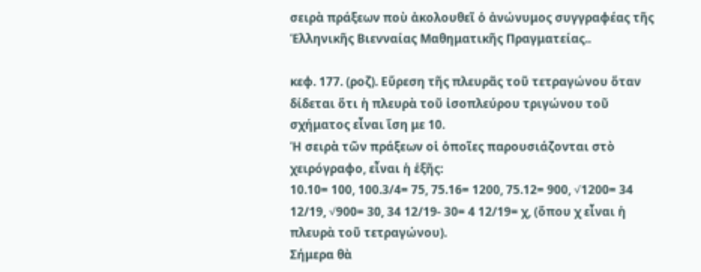σειρὰ πράξεων ποὺ ἀκολουθεῖ ὁ ἀνώνυμος συγγραφέας τῆς Ἑλληνικῆς Βιενναίας Μαθηματικῆς Πραγματείας..

κεφ. 177. (ροζ). Εὕρεση τῆς πλευρᾶς τοῦ τετραγώνου ὅταν δίδεται ὅτι ἡ πλευρὰ τοῦ ἰσοπλεύρου τριγώνου τοῦ σχήματος εἶναι ἴση με 10.
Ἡ σειρὰ τῶν πράξεων οἱ ὁποῖες παρουσιάζονται στὸ χειρόγραφο, εἶναι ἡ ἑξῆς:
10.10= 100, 100.3/4= 75, 75.16= 1200, 75.12= 900, √1200= 34 12/19, √900= 30, 34 12/19- 30= 4 12/19= χ, (ὅπου χ εἶναι ἡ πλευρὰ τοῦ τετραγώνου).
Σήμερα θὰ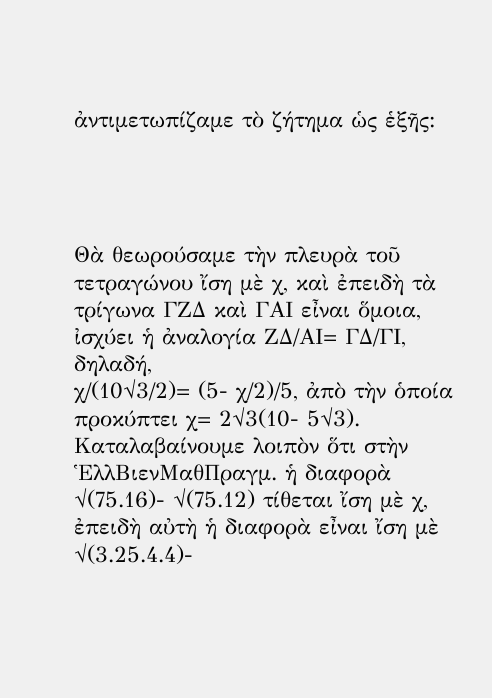ἀντιμετωπίζαμε τὸ ζήτημα ὡς ἑξῆς:




Θὰ θεωρούσαμε τὴν πλευρὰ τοῦ τετραγώνου ἴση μὲ χ, καὶ ἐπειδὴ τὰ τρίγωνα ΓΖΔ καὶ ΓΑΙ εἶναι ὅμοια, ἰσχύει ἡ ἀναλογία ΖΔ/ΑΙ= ΓΔ/ΓΙ, δηλαδή,
χ/(10√3/2)= (5- χ/2)/5, ἀπὸ τὴν ὁποία προκύπτει χ= 2√3(10- 5√3).
Καταλαβαίνουμε λοιπὸν ὅτι στὴν ἙλλΒιενΜαθΠραγμ. ἡ διαφορὰ
√(75.16)- √(75.12) τίθεται ἴση μὲ χ, ἐπειδὴ αὐτὴ ἡ διαφορὰ εἶναι ἴση μὲ √(3.25.4.4)-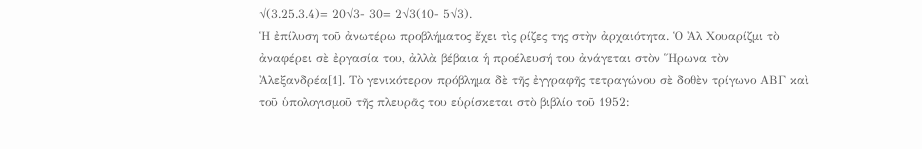√(3.25.3.4)= 20√3- 30= 2√3(10- 5√3).
Ἡ ἐπίλυση τοῦ ἀνωτέρω προβλήματος ἔχει τὶς ρίζες της στὴν ἀρχαιότητα. Ὁ Ἀλ Χουαρίζμι τὸ ἀναφέρει σὲ ἐργασία του, ἀλλὰ βέβαια ἡ προέλευσή του ἀνάγεται στὸν Ἥρωνα τὸν Ἀλεξανδρέα[1]. Τὸ γενικότερον πρόβλημα δὲ τῆς ἐγγραφῆς τετραγώνου σὲ δοθὲν τρίγωνο ΑΒΓ καὶ τοῦ ὑπολογισμοῦ τῆς πλευρᾶς του εὑρίσκεται στὸ βιβλίο τοῦ 1952: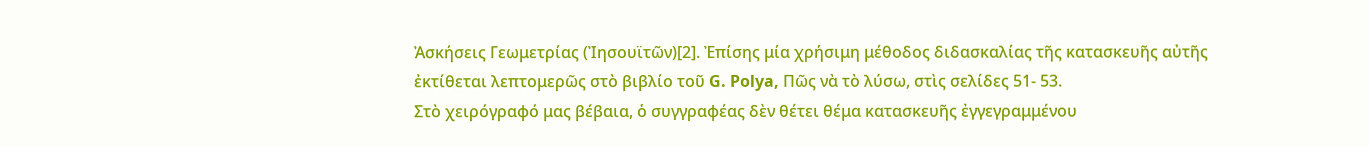Ἀσκήσεις Γεωμετρίας (Ἰησουϊτῶν)[2]. Ἐπίσης μία χρήσιμη μέθοδος διδασκαλίας τῆς κατασκευῆς αὐτῆς ἐκτίθεται λεπτομερῶς στὸ βιβλίο τοῦ G. Polya, Πῶς νὰ τὸ λύσω, στὶς σελίδες 51- 53.
Στὸ χειρόγραφό μας βέβαια, ὁ συγγραφέας δὲν θέτει θέμα κατασκευῆς ἐγγεγραμμένου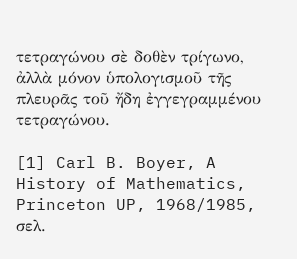τετραγώνου σὲ δοθὲν τρίγωνο, ἀλλὰ μόνον ὑπολογισμοῦ τῆς πλευρᾶς τοῦ ἤδη ἐγγεγραμμένου τετραγώνου.

[1] Carl B. Boyer, A History of Mathematics, Princeton UP, 1968/1985, σελ.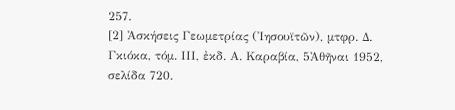257.
[2] Ἀσκήσεις Γεωμετρίας (Ἰησουϊτῶν), μτφρ. Δ. Γκιόκα, τόμ. ΙΙΙ, ἐκδ. Α. Καραβία, 5Ἀθῆναι 1952, σελίδα 720.